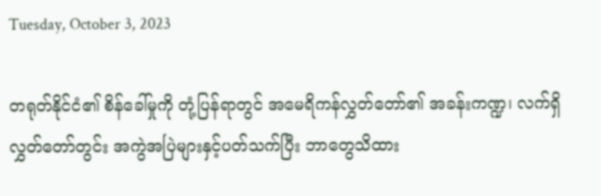Tuesday, October 3, 2023

တရုတ်နိုင်ငံ၏ စိန်ခေါ်မှုကို တုံ့ပြန်ရာတွင် အမေရိကန်လွှတ်တော်၏ အခန်းကဏ္ဍ၊ လက်ရှိလွှတ်တော်တွင်း အကွဲအပြဲများနှင့်ပတ်သက်ပြီး ဘာတွေသိထား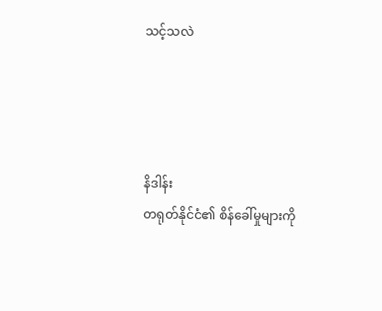သင့်သလဲ




နိဒါန်း
တရုတ်နိုင်ငံ၏ စိန်ခေါ်မှုများကို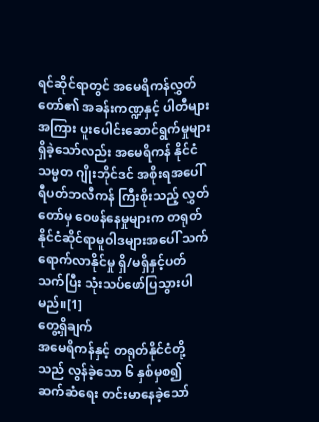ရင်ဆိုင်ရာတွင် အမေရိကန်လွှတ်တော်၏ အခန်းကဏ္ဍနှင့် ပါတီများအကြား ပူးပေါင်းဆောင်ရွက်မှုများရှိခဲ့သော်လည်း အမေရိကန် နိုင်ငံသမ္မတ ဂျိုးဘိုင်ဒင် အစိုးရအပေါ် ရီပတ်ဘလီကန် ကြီးစိုးသည့် လွှတ်တော်မှ ဝေဖန်နေမှုများက တရုတ်နိုင်ငံဆိုင်ရာမူဝါဒများအပေါ် သက်ရောက်လာနိုင်မှု ရှိ/မရှိနှင့်ပတ်သက်ပြီး သုံးသပ်ဖော်ပြသွားပါမည်။[1]
တွေ့ရှိချက်
အမေရိကန်နှင့် တရုတ်နိုင်ငံတို့သည် လွန်ခဲ့သော ၆ နှစ်မှစ၍ ဆက်ဆံရေး တင်းမာနေခဲ့သော်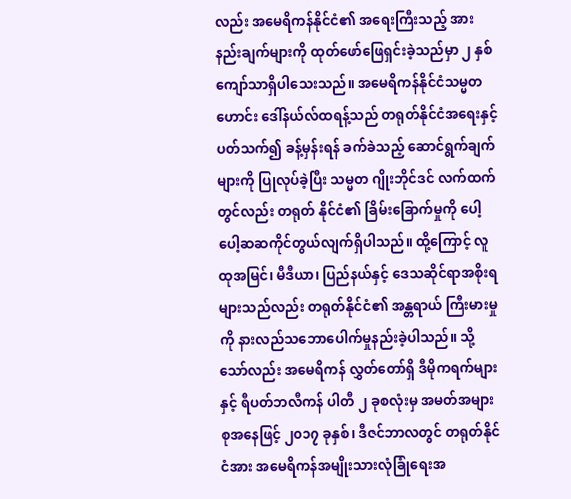လည်း အမေရိကန်နိုင်ငံ၏ အရေးကြီးသည့် အားနည်းချက်များကို ထုတ်ဖော်ဖြေရှင်းခဲ့သည်မှာ ၂ နှစ်ကျော်သာရှိပါသေးသည်။ အမေရိကန်နိုင်ငံသမ္မတဟောင်း ဒေါ်နယ်လ်ထရန့်သည် တရုတ်နိုင်ငံအရေးနှင့် ပတ်သက်၍ ခန့်မှန်းရန် ခက်ခဲသည့် ဆောင်ရွက်ချက်များကို ပြုလုပ်ခဲ့ပြီး သမ္မတ ဂျိုးဘိုင်ဒင် လက်ထက်တွင်လည်း တရုတ် နိုင်ငံ၏ ခြိမ်းခြောက်မှုကို ပေါ့ပေါ့ဆဆကိုင်တွယ်လျက်ရှိပါသည်။ ထို့ကြောင့် လူထုအမြင်၊ မီဒီယာ၊ ပြည်နယ်နှင့် ဒေသဆိုင်ရာအစိုးရများသည်လည်း တရုတ်နိုင်ငံ၏ အန္တရာယ် ကြီးမားမှုကို နားလည်သဘောပေါက်မှုနည်းခဲ့ပါသည်။ သို့သော်လည်း အမေရိကန် လွှတ်တော်ရှိ ဒီမိုကရက်များနှင့် ရီပတ်ဘလီကန် ပါတီ ၂ ခုစလုံးမှ အမတ်အများစုအနေဖြင့် ၂၀၁၇ ခုနှစ်၊ ဒီဇင်ဘာလတွင် တရုတ်နိုင်ငံအား အမေရိကန်အမျိုးသားလုံခြုံရေးအ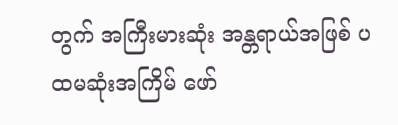တွက် အကြီးမားဆုံး အန္တရာယ်အဖြစ် ပထမဆုံးအကြိမ် ဖော်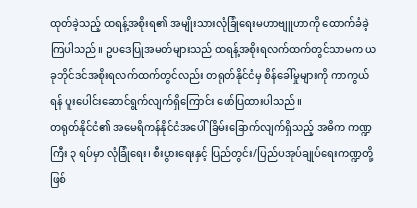ထုတ်ခဲ့သည့် ထရန့်အစိုးရ၏ အမျိုးသားလုံခြုံရေးမဟာဗျူဟာကို ထောက်ခံခဲ့ကြပါသည်။ ဥပဒေပြုအမတ်များသည် ထရန့်အစိုးရလက်ထက်တွင်သာမက ယခုဘိုင်ဒင်အစိုးရလက်ထက်တွင်လည်း တရုတ်နိုင်ငံမှ စိန်ခေါ်မှုများကို ကာကွယ်ရန် ပူးပေါင်းဆောင်ရွက်လျက်ရှိကြောင်း ဖော်ပြထားပါသည်။
တရုတ်နိုင်ငံ၏ အမေရိကန်နိုင်ငံအပေါ် ခြိမ်းခြောက်လျက်ရှိသည့် အဓိက ကဏ္ဍကြီး ၃ ရပ်မှာ လုံခြုံရေး၊ စီးပွားရေးနှင့် ပြည်တွင်း/ပြည်ပအုပ်ချုပ်ရေးကဏ္ဍတို့ ဖြစ်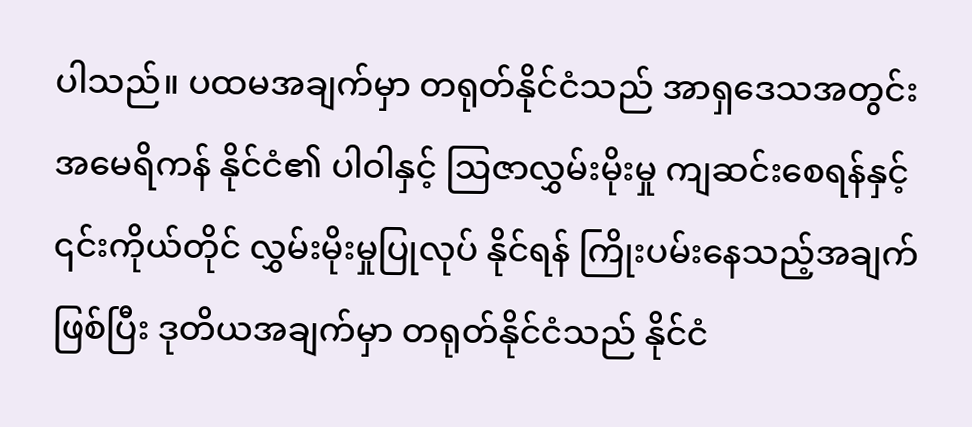ပါသည်။ ပထမအချက်မှာ တရုတ်နိုင်ငံသည် အာရှဒေသအတွင်း အမေရိကန် နိုင်ငံ၏ ပါဝါနှင့် ဩဇာလွှမ်းမိုးမှု ကျဆင်းစေရန်နှင့် ၎င်းကိုယ်တိုင် လွှမ်းမိုးမှုပြုလုပ် နိုင်ရန် ကြိုးပမ်းနေသည့်အချက်ဖြစ်ပြီး ဒုတိယအချက်မှာ တရုတ်နိုင်ငံသည် နိုင်ငံ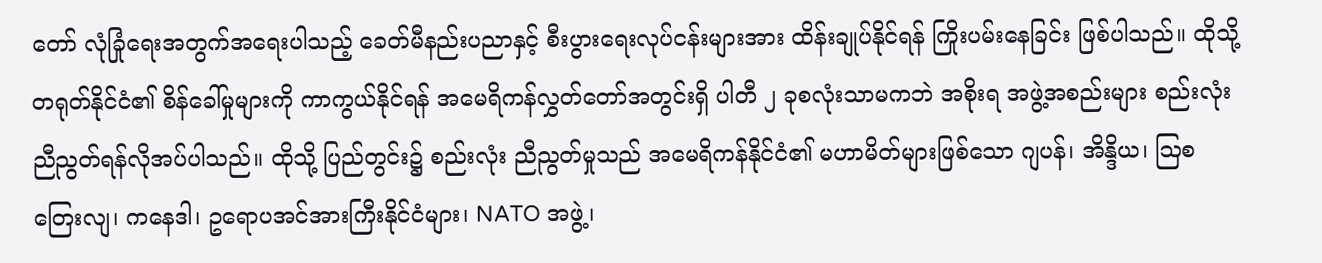တော် လုံခြုံရေးအတွက်အရေးပါသည့် ခေတ်မီနည်းပညာနှင့် စီးပွားရေးလုပ်ငန်းများအား ထိန်းချုပ်နိုင်ရန် ကြိုးပမ်းနေခြင်း ဖြစ်ပါသည်။ ထိုသို့တရုတ်နိုင်ငံ၏ စိန်ခေါ်မှုများကို ကာကွယ်နိုင်ရန် အမေရိကန်လွှတ်တော်အတွင်းရှိ ပါတီ ၂ ခုစလုံးသာမကဘဲ အစိုးရ အဖွဲ့အစည်းများ စည်းလုံးညီညွတ်ရန်လိုအပ်ပါသည်။ ထိုသို့ ပြည်တွင်း၌ စည်းလုံး ညီညွတ်မှုသည် အမေရိကန်နိုင်ငံ၏ မဟာမိတ်များဖြစ်သော ဂျပန်၊ အိန္ဒိယ၊ ဩစတြေးလျ၊ ကနေဒါ၊ ဥရောပအင်အားကြီးနိုင်ငံများ၊ NATO အဖွဲ့၊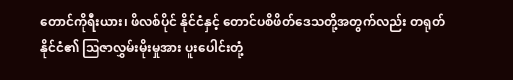တောင်ကိုရီးယား၊ ဖိလစ်ပိုင် နိုင်ငံနှင့် တောင်ပစိဖိတ်ဒေသတို့အတွက်လည်း တရုတ်နိုင်ငံ၏ ဩဇာလွှမ်းမိုးမှုအား ပူးပေါင်းတုံ့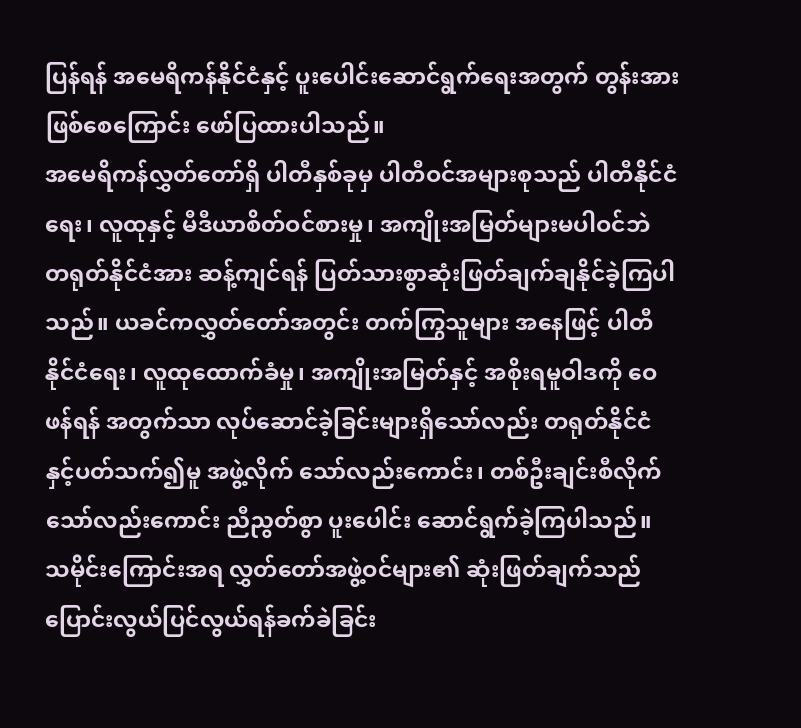ပြန်ရန် အမေရိကန်နိုင်ငံနှင့် ပူးပေါင်းဆောင်ရွက်ရေးအတွက် တွန်းအား ဖြစ်စေကြောင်း ဖော်ပြထားပါသည်။
အမေရိကန်လွှတ်တော်ရှိ ပါတီနှစ်ခုမှ ပါတီဝင်အများစုသည် ပါတီနိုင်ငံရေး၊ လူထုနှင့် မီဒီယာစိတ်ဝင်စားမှု၊ အကျိုးအမြတ်များမပါဝင်ဘဲ တရုတ်နိုင်ငံအား ဆန့်ကျင်ရန် ပြတ်သားစွာဆုံးဖြတ်ချက်ချနိုင်ခဲ့ကြပါသည်။ ယခင်ကလွှတ်တော်အတွင်း တက်ကြွသူများ အနေဖြင့် ပါတီနိုင်ငံရေး၊ လူထုထောက်ခံမှု၊ အကျိုးအမြတ်နှင့် အစိုးရမူဝါဒကို ဝေဖန်ရန် အတွက်သာ လုပ်ဆောင်ခဲ့ခြင်းများရှိသော်လည်း တရုတ်နိုင်ငံနှင့်ပတ်သက်၍မူ အဖွဲ့လိုက် သော်လည်းကောင်း၊ တစ်ဦးချင်းစီလိုက်သော်လည်းကောင်း ညီညွတ်စွာ ပူးပေါင်း ဆောင်ရွက်ခဲ့ကြပါသည်။ သမိုင်းကြောင်းအရ လွှတ်တော်အဖွဲ့ဝင်များ၏ ဆုံးဖြတ်ချက်သည် ပြောင်းလွယ်ပြင်လွယ်ရန်ခက်ခဲခြင်း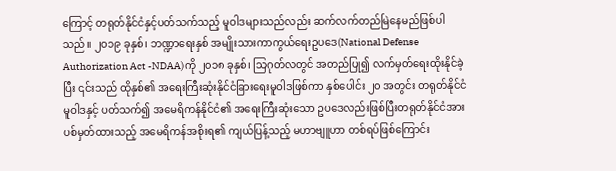ကြောင့် တရုတ်နိုင်ငံနှင့်ပတ်သက်သည့် မူဝါဒများသည်လည်း ဆက်လက်တည်မြဲနေမည်ဖြစ်ပါသည်။ ၂ဝ၁၉ ခုနှစ်၊ ဘဏ္ဍာရေးနှစ် အမျိုးသားကာကွယ်ရေးဥပဒေ(National Defense Authorization Act -NDAA)ကို ၂၀၁၈ ခုနှစ်၊ သြဂုတ်လတွင် အတည်ပြု၍ လက်မှတ်ရေးထိုးနိုင်ခဲ့ပြီး ၎င်းသည် ထိုနှစ်၏ အရေးကြီးဆုံးနိုင်ငံခြားရေးမူဝါဒဖြစ်ကာ နှစ်ပေါင်း ၂၀ အတွင်း တရုတ်နိုင်ငံမူဝါဒနှင့် ပတ်သက်၍ အမေရိကန်နိုင်ငံ၏ အရေးကြီးဆုံးသော ဥပဒေလည်းဖြစ်ပြီးတရုတ်နိုင်ငံအား ပစ်မှတ်ထားသည့် အမေရိကန်အစိုးရ၏ ကျယ်ပြန့်သည့် မဟာဗျူဟာ တစ်ရပ်ဖြစ်ကြောင်း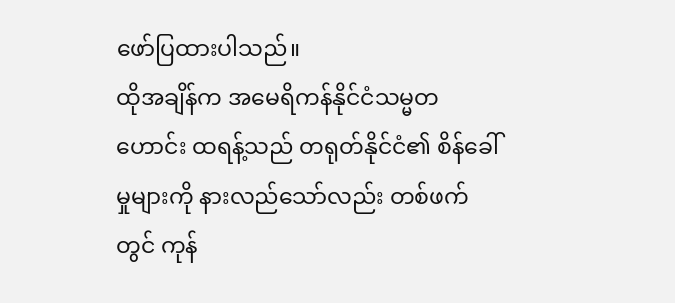ဖော်ပြထားပါသည်။
ထိုအချိန်က အမေရိကန်နိုင်ငံသမ္မတဟောင်း ထရန့်သည် တရုတ်နိုင်ငံ၏ စိန်ခေါ်မှုများကို နားလည်သော်လည်း တစ်ဖက်တွင် ကုန်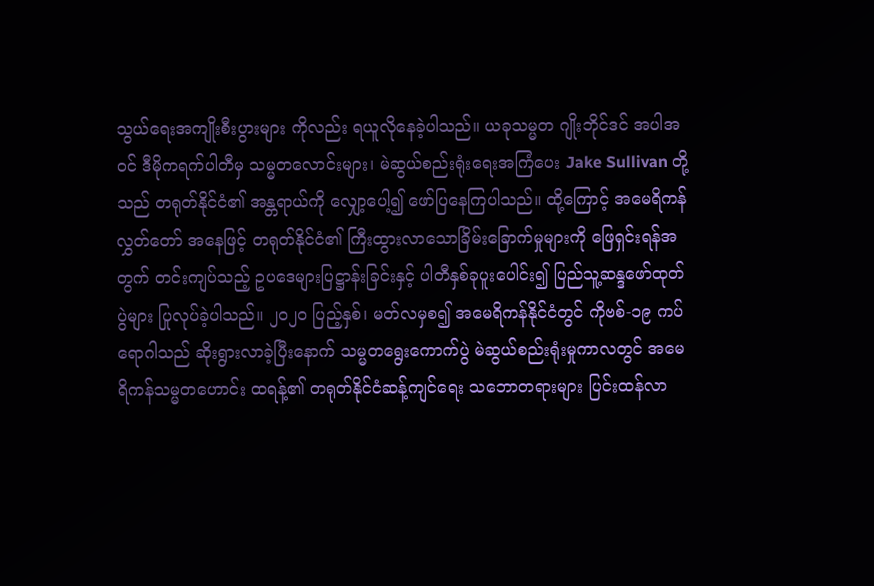သွယ်ရေးအကျိုးစီးပွားများ ကိုလည်း ရယူလိုနေခဲ့ပါသည်။ ယခုသမ္မတ ဂျိုးဘိုင်ဒင် အပါအဝင် ဒီမိုကရက်ပါတီမှ သမ္မတလောင်းများ၊ မဲဆွယ်စည်းရုံးရေးအကြံပေး Jake Sullivan တို့သည် တရုတ်နိုင်ငံ၏ အန္တရာယ်ကို လျှော့ပေါ့၍ ဖော်ပြနေကြပါသည်။ ထို့ကြောင့် အမေရိကန်လွှတ်တော် အနေဖြင့် တရုတ်နိုင်ငံ၏ ကြီးထွားလာသောခြိမ်းခြောက်မှုများကို ဖြေရှင်းရန်အတွက် တင်းကျပ်သည့် ဥပဒေများပြဋ္ဌာန်းခြင်းနှင့် ပါတီနှစ်ခုပူးပေါင်း၍ ပြည်သူ့ဆန္ဒဖော်ထုတ်ပွဲများ ပြုလုပ်ခဲ့ပါသည်။ ၂၀၂၀ ပြည့်နှစ်၊ မတ်လမှစ၍ အမေရိကန်နိုင်ငံတွင် ကိုဗစ်-၁၉ ကပ်ရောဂါသည် ဆိုးရွားလာခဲ့ပြီးနောက် သမ္မတရွေးကောက်ပွဲ မဲဆွယ်စည်းရုံးမှုကာလတွင် အမေရိကန်သမ္မတဟောင်း ထရန့်၏ တရုတ်နိုင်ငံဆန့်ကျင်ရေး သဘောတရားများ ပြင်းထန်လာ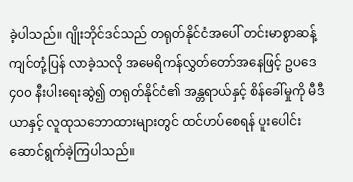ခဲ့ပါသည်။ ဂျိုးဘိုင်ဒင်သည် တရုတ်နိုင်ငံအပေါ် တင်းမာစွာဆန့်ကျင်တုံ့ပြန် လာခဲ့သလို အမေရိကန်လွှတ်တော်အနေဖြင့် ဥပဒေ ၄၀၀ နီးပါးရေးဆွဲ၍ တရုတ်နိုင်ငံ၏ အန္တရာယ်နှင့် စိန်ခေါ်မှုကို မီဒီယာနှင့် လူထုသဘောထားများတွင် ထင်ဟပ်စေရန် ပူးပေါင်းဆောင်ရွက်ခဲ့ကြပါသည်။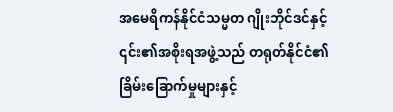အမေရိကန်နိုင်ငံသမ္မတ ဂျိုးဘိုင်ဒင်နှင့် ၎င်း၏အစိုးရအဖွဲ့သည် တရုတ်နိုင်ငံ၏ ခြိမ်းခြောက်မှုများနှင့်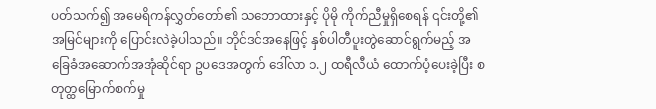ပတ်သက်၍ အမေရိကန်လွှတ်တော်၏ သဘောထားနှင့် ပိုမို ကိုက်ညီမှုရှိစေရန် ၎င်းတို့၏အမြင်များကို ပြောင်းလဲခဲ့ပါသည်။ ဘိုင်ဒင်အနေဖြင့် နှစ်ပါတီပူးတွဲဆောင်ရွက်မည့် အခြေခံအဆောက်အအုံဆိုင်ရာ ဥပဒေအတွက် ဒေါ်လာ ၁.၂ ထရီလီယံ ထောက်ပံ့ပေးခဲ့ပြီး စတုတ္ထမြောက်စက်မှု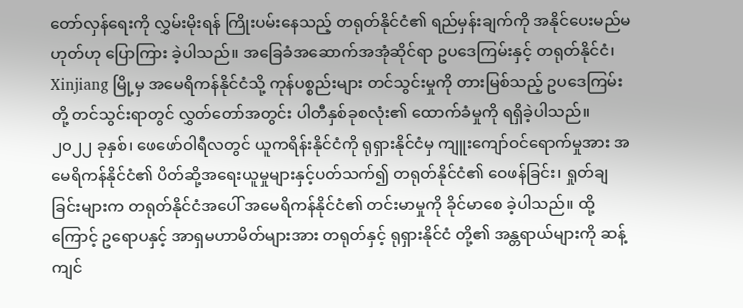တော်လှန်ရေးကို လွှမ်းမိုးရန် ကြိုးပမ်းနေသည့် တရုတ်နိုင်ငံ၏ ရည်မှန်းချက်ကို အနိုင်ပေးမည်မဟုတ်ဟု ပြောကြား ခဲ့ပါသည်။ အခြေခံအဆောက်အအုံဆိုင်ရာ ဥပဒေကြမ်းနှင့် တရုတ်နိုင်ငံ၊ Xinjiang မြို့မှ အမေရိကန်နိုင်ငံသို့ ကုန်ပစ္စည်းများ တင်သွင်းမှုကို တားမြစ်သည့် ဥပဒေကြမ်းတို့ တင်သွင်းရာတွင် လွှတ်တော်အတွင်း ပါတီနှစ်ခုစလုံး၏ ထောက်ခံမှုကို ရရှိခဲ့ပါသည်။ ၂၀၂၂ ခုနှစ်၊ ဖေဖော်ဝါရီလတွင် ယူကရိန်းနိုင်ငံကို ရုရှားနိုင်ငံမှ ကျူးကျော်ဝင်ရောက်မှုအား အမေရိကန်နိုင်ငံ၏ ပိတ်ဆို့အရေးယူမှုများနှင့်ပတ်သက်၍ တရုတ်နိုင်ငံ၏ ဝေဖန်ခြင်း၊ ရှုတ်ချခြင်းများက တရုတ်နိုင်ငံအပေါ် အမေရိကန်နိုင်ငံ၏ တင်းမာမှုကို ခိုင်မာစေ ခဲ့ပါသည်။ ထို့ကြောင့် ဥရောပနှင့် အာရှမဟာမိတ်များအား တရုတ်နှင့် ရုရှားနိုင်ငံ တို့၏ အန္တရာယ်များကို ဆန့်ကျင်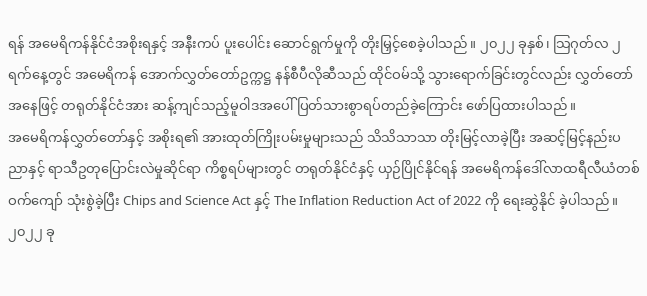ရန် အမေရိကန်နိုင်ငံအစိုးရနှင့် အနီးကပ် ပူးပေါင်း ဆောင်ရွက်မှုကို တိုးမြှင့်စေခဲ့ပါသည်။ ၂၀၂၂ ခုနှစ်၊ သြဂုတ်လ ၂ ရက်နေ့တွင် အမေရိကန် အောက်လွှတ်တော်ဥက္ကဋ္ဌ နန်စီပီလိုဆီသည် ထိုင်ဝမ်သို့ သွားရောက်ခြင်းတွင်လည်း လွှတ်တော်အနေဖြင့် တရုတ်နိုင်ငံအား ဆန့်ကျင်သည့်မူဝါဒအပေါ် ပြတ်သားစွာရပ်တည်ခဲ့ကြောင်း ဖော်ပြထားပါသည်။
အမေရိကန်လွှတ်တော်နှင့် အစိုးရ၏ အားထုတ်ကြိုးပမ်းမှုများသည် သိသိသာသာ တိုးမြင့်လာခဲ့ပြီး အဆင့်မြင့်နည်းပညာနှင့် ရာသီဥတုပြောင်းလဲမှုဆိုင်ရာ ကိစ္စရပ်များတွင် တရုတ်နိုင်ငံနှင့် ယှဉ်ပြိုင်နိုင်ရန် အမေရိကန်ဒေါ်လာထရီလီယံတစ်ဝက်ကျော် သုံးစွဲခဲ့ပြီး Chips and Science Act နှင့် The Inflation Reduction Act of 2022 ကို ရေးဆွဲနိုင် ခဲ့ပါသည်။ ၂၀၂၂ ခု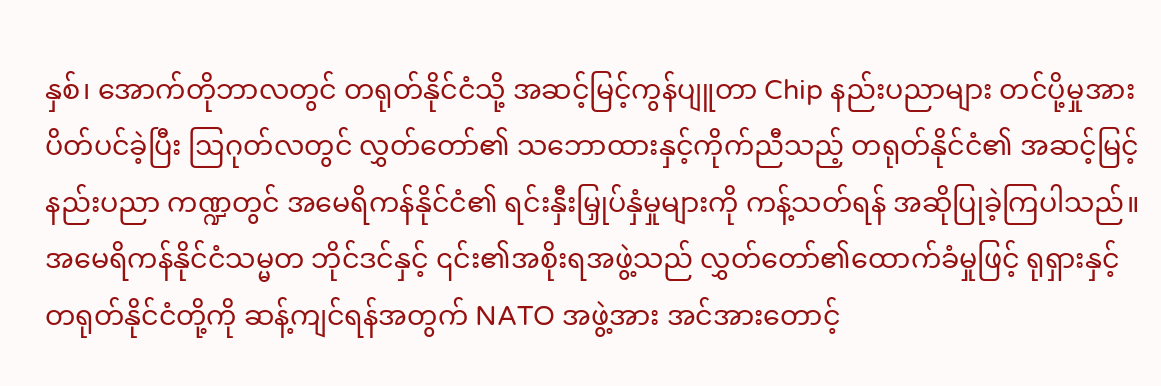နှစ်၊ အောက်တိုဘာလတွင် တရုတ်နိုင်ငံသို့ အဆင့်မြင့်ကွန်ပျူတာ Chip နည်းပညာများ တင်ပို့မှုအား ပိတ်ပင်ခဲ့ပြီး ဩဂုတ်လတွင် လွှတ်တော်၏ သဘောထားနှင့်ကိုက်ညီသည့် တရုတ်နိုင်ငံ၏ အဆင့်မြင့်နည်းပညာ ကဏ္ဍတွင် အမေရိကန်နိုင်ငံ၏ ရင်းနှီးမြှုပ်နှံမှုများကို ကန့်သတ်ရန် အဆိုပြုခဲ့ကြပါသည်။ အမေရိကန်နိုင်ငံသမ္မတ ဘိုင်ဒင်နှင့် ၎င်း၏အစိုးရအဖွဲ့သည် လွှတ်တော်၏ထောက်ခံမှုဖြင့် ရုရှားနှင့် တရုတ်နိုင်ငံတို့ကို ဆန့်ကျင်ရန်အတွက် NATO အဖွဲ့အား အင်အားတောင့်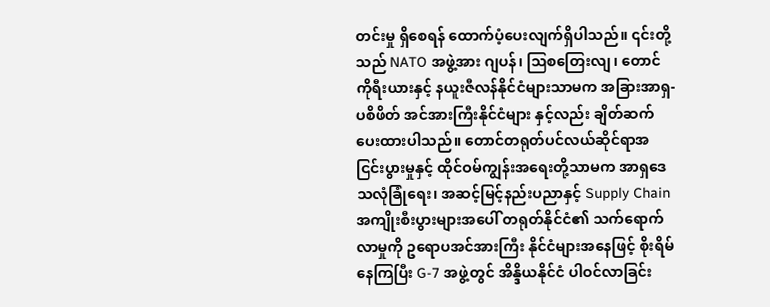တင်းမှု ရှိစေရန် ထောက်ပံ့ပေးလျက်ရှိပါသည်။ ၎င်းတို့သည် NATO အဖွဲ့အား ဂျပန်၊ ဩစတြေးလျ၊ တောင်ကိုရီးယားနှင့် နယူးဇီလန်နိုင်ငံများသာမက အခြားအာရှ-ပစိဖိတ် အင်အားကြီးနိုင်ငံများ နှင့်လည်း ချိတ်ဆက်ပေးထားပါသည်။ တောင်တရုတ်ပင်လယ်ဆိုင်ရာအငြင်းပွားမှုနှင့် ထိုင်ဝမ်ကျွန်းအရေးတို့သာမက အာရှဒေသလုံခြုံရေး၊ အဆင့်မြင့်နည်းပညာနှင့် Supply Chain အကျိုးစီးပွားများအပေါ် တရုတ်နိုင်ငံ၏ သက်ရောက်လာမှုကို ဥရောပအင်အားကြီး နိုင်ငံများအနေဖြင့် စိုးရိမ်နေကြပြီး G-7 အဖွဲ့တွင် အိန္ဒိယနိုင်ငံ ပါဝင်လာခြင်း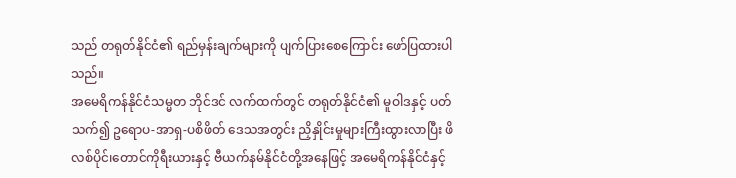သည် တရုတ်နိုင်ငံ၏ ရည်မှန်းချက်များကို ပျက်ပြားစေကြောင်း ဖော်ပြထားပါသည်။
အမေရိကန်နိုင်ငံသမ္မတ ဘိုင်ဒင် လက်ထက်တွင် တရုတ်နိုင်ငံ၏ မူဝါဒနှင့် ပတ်သက်၍ ဥရောပ-အာရှ-ပစိဖိတ် ဒေသအတွင်း ညှိနှိုင်းမှုများကြီးထွားလာပြီး ဖိလစ်ပိုင်၊တောင်ကိုရီးယားနှင့် ဗီယက်နမ်နိုင်ငံတို့အနေဖြင့် အမေရိကန်နိုင်ငံနှင့်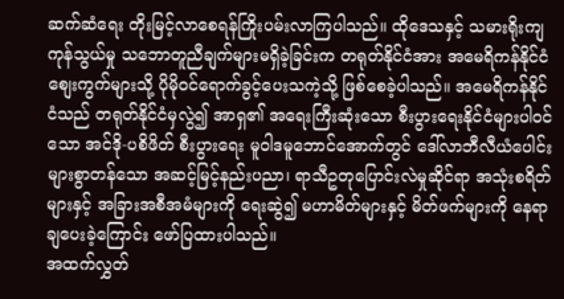ဆက်ဆံရေး တိုးမြင့်လာစေရန်ကြိုးပမ်းလာကြပါသည်။ ထိုဒေသနှင့် သမားရိုးကျ ကုန်သွယ်မှု သဘောတူညီချက်များမရှိခဲ့ခြင်းက တရုတ်နိုင်ငံအား အမေရိကန်နိုင်ငံစျေးကွက်များသို့ ပိုမိုဝင်ရောက်ခွင့်ပေးသကဲ့သို့ ဖြစ်စေခဲ့ပါသည်။ အမေရိကန်နိုင်ငံသည် တရုတ်နိုင်ငံမှလွဲ၍ အာရှ၏ အရေးကြီးဆုံးသော စီးပွားရေးနိုင်ငံများပါဝင်သော အင်ဒို-ပစိဖိတ် စီးပွားရေး မူဝါဒမူဘောင်အောက်တွင် ဒေါ်လာဘီလီယံပေါင်းများစွာတန်သော အဆင့်မြင့်နည်းပညာ၊ ရာသီဥတုပြောင်းလဲမှုဆိုင်ရာ အသုံးစရိတ်များနှင့် အခြားအစီအမံများကို ရေးဆွဲ၍ မဟာမိတ်များနှင့် မိတ်ဖက်များကို နေရာချပေးခဲ့ကြောင်း ဖော်ပြထားပါသည်။
အထက်လွှတ်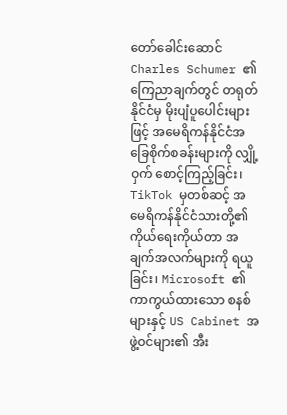တော်ခေါင်းဆောင် Charles Schumer ၏ ကြေညာချက်တွင် တရုတ်နိုင်ငံမှ မိုးပျံပူပေါင်းများဖြင့် အမေရိကန်နိုင်ငံအခြေစိုက်စခန်းများကို လျှို့ဝှက် စောင့်ကြည့်ခြင်း၊ TikTok မှတစ်ဆင့် အမေရိကန်နိုင်ငံသားတို့၏ ကိုယ်ရေးကိုယ်တာ အချက်အလက်များကို ရယူခြင်း၊ Microsoft ၏ ကာကွယ်ထားသော စနစ်များနှင့် US Cabinet အဖွဲ့ဝင်များ၏ အီး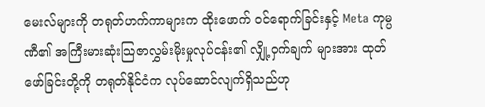မေးလ်များကို တရုတ်ဟက်ကာများက ထိုးဖောက် ဝင်ရောက်ခြင်းနှင့် Meta ကုမ္ပဏီ၏ အကြီးမားဆုံးသြဇာလွှမ်းမိုးမှုလုပ်ငန်း၏ လျှို့ဝှက်ချက် များအား ထုတ်ဖော်ခြင်းတို့ကို တရုတ်နိုင်ငံက လုပ်ဆောင်လျက်ရှိသည်ဟု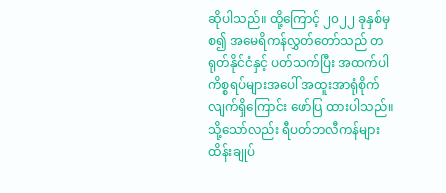ဆိုပါသည်။ ထို့ကြောင့် ၂၀၂၂ ခုနှစ်မှစ၍ အမေရိကန်လွှတ်တော်သည် တရုတ်နိုင်ငံနှင့် ပတ်သက်ပြီး အထက်ပါကိစ္စရပ်များအပေါ် အထူးအာရုံစိုက်လျက်ရှိကြောင်း ဖော်ပြ ထားပါသည်။
သို့သော်လည်း ရီပတ်ဘလီကန်များ ထိန်းချုပ်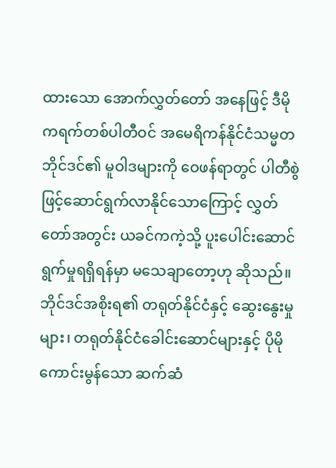ထားသော အောက်လွှတ်တော် အနေဖြင့် ဒီမိုကရက်တစ်ပါတီဝင် အမေရိကန်နိုင်ငံသမ္မတ ဘိုင်ဒင်၏ မူဝါဒများကို ဝေဖန်ရာတွင် ပါတီစွဲဖြင့်ဆောင်ရွက်လာနိုင်သောကြောင့် လွှတ်တော်အတွင်း ယခင်ကကဲ့သို့ ပူးပေါင်းဆောင်ရွက်မှုရရှိရန်မှာ မသေချာတော့ဟု ဆိုသည်။ ဘိုင်ဒင်အစိုးရ၏ တရုတ်နိုင်ငံနှင့် ဆွေးနွေးမှုများ၊ တရုတ်နိုင်ငံခေါင်းဆောင်များနှင့် ပိုမိုကောင်းမွန်သော ဆက်ဆံ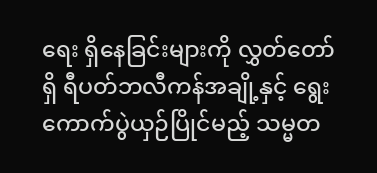ရေး ရှိနေခြင်းများကို လွှတ်တော်ရှိ ရီပတ်ဘလီကန်အချို့နှင့် ရွေးကောက်ပွဲယှဉ်ပြိုင်မည့် သမ္မတ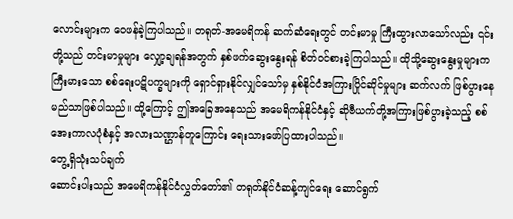လောင်းများက ဝေဖန်ခဲ့ကြပါသည်။ တရုတ်-အမေရိကန် ဆက်ဆံရေးတွင် တင်းမာမှု ကြီးထွားလာသော်လည်း ၎င်းတို့သည် တင်းမာမှုများ လျှော့ချရန်အတွက် နှစ်ဖက်ဆွေးနွေးရန် စိတ်ဝင်စားခဲ့ကြပါသည်။ ထိုသို့ဆွေးနွေးမှုများက ကြီးမားသော စစ်ရေးပဋိပက္ခများကို ရှောင်ရှားနိုင်လျှင်သော်မှ နှစ်နိုင်ငံအကြားပြိုင်ဆိုင်မှုများ ဆက်လက် ဖြစ်ပွားနေမည်သာဖြစ်ပါသည်။ ထို့ကြောင့် ဤအခြေအနေသည် အမေရိကန်နိုင်ငံနှင့် ဆိုဗီယက်တို့အကြားဖြစ်ပွားခဲ့သည့် စစ်အေးကာလပုံစံနှင့် အလားသဏ္ဌာန်တူကြောင်း ရေးသားဖော်ပြထားပါသည်။
တွေ့ရှိသုံးသပ်ချက်
ဆောင်းပါးသည် အမေရိကန်နိုင်ငံလွှတ်တော်၏ တရုတ်နိုင်ငံဆန့်ကျင်ရေး ဆောင်ရွက်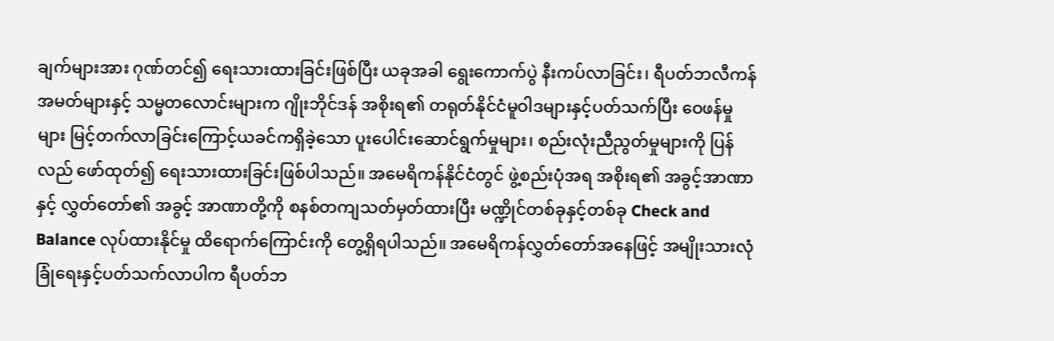ချက်များအား ဂုဏ်တင်၍ ရေးသားထားခြင်းဖြစ်ပြီး ယခုအခါ ရွေးကောက်ပွဲ နီးကပ်လာခြင်း၊ ရီပတ်ဘလီကန်အမတ်များနှင့် သမ္မတလောင်းများက ဂျိုးဘိုင်ဒန် အစိုးရ၏ တရုတ်နိုင်ငံမူဝါဒများနှင့်ပတ်သက်ပြီး ဝေဖန်မှုများ မြင့်တက်လာခြင်းကြောင့်ယခင်ကရှိခဲ့သော ပူးပေါင်းဆောင်ရွက်မှုများ၊ စည်းလုံးညီညွတ်မှုများကို ပြန်လည် ဖော်ထုတ်၍ ရေးသားထားခြင်းဖြစ်ပါသည်။ အမေရိကန်နိုင်ငံတွင် ဖွဲ့စည်းပုံအရ အစိုးရ၏ အခွင့်အာဏာနှင့် လွှတ်တော်၏ အခွင့် အာဏာတို့ကို စနစ်တကျသတ်မှတ်ထားပြီး မဏ္ဍိုင်တစ်ခုနှင့်တစ်ခု Check and Balance လုပ်ထားနိုင်မှု ထိရောက်ကြောင်းကို တွေ့ရှိရပါသည်။ အမေရိကန်လွှတ်တော်အနေဖြင့် အမျိုးသားလုံခြုံရေးနှင့်ပတ်သက်လာပါက ရီပတ်ဘ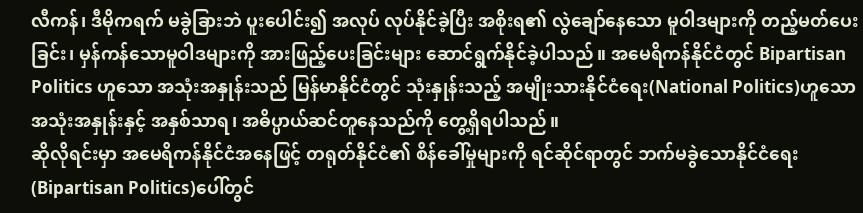လီကန်၊ ဒီမိုကရက် မခွဲခြားဘဲ ပူးပေါင်း၍ အလုပ် လုပ်နိုင်ခဲ့ပြီး အစိုးရ၏ လွဲချော်နေသော မူဝါဒများကို တည့်မတ်ပေးခြင်း၊ မှန်ကန်သောမူဝါဒများကို အားဖြည့်ပေးခြင်းများ ဆောင်ရွက်နိုင်ခဲ့ပါသည်။ အမေရိကန်နိုင်ငံတွင် Bipartisan Politics ဟူသော အသုံးအနှုန်းသည် မြန်မာနိုင်ငံတွင် သုံးနှုန်းသည့် အမျိုးသားနိုင်ငံရေး(National Politics)ဟူသော အသုံးအနှုန်းနှင့် အနှစ်သာရ၊ အဓိပ္ပာယ်ဆင်တူနေသည်ကို တွေ့ရှိရပါသည်။
ဆိုလိုရင်းမှာ အမေရိကန်နိုင်ငံအနေဖြင့် တရုတ်နိုင်ငံ၏ စိန်ခေါ်မှုများကို ရင်ဆိုင်ရာတွင် ဘက်မခွဲသောနိုင်ငံရေး(Bipartisan Politics)ပေါ်တွင်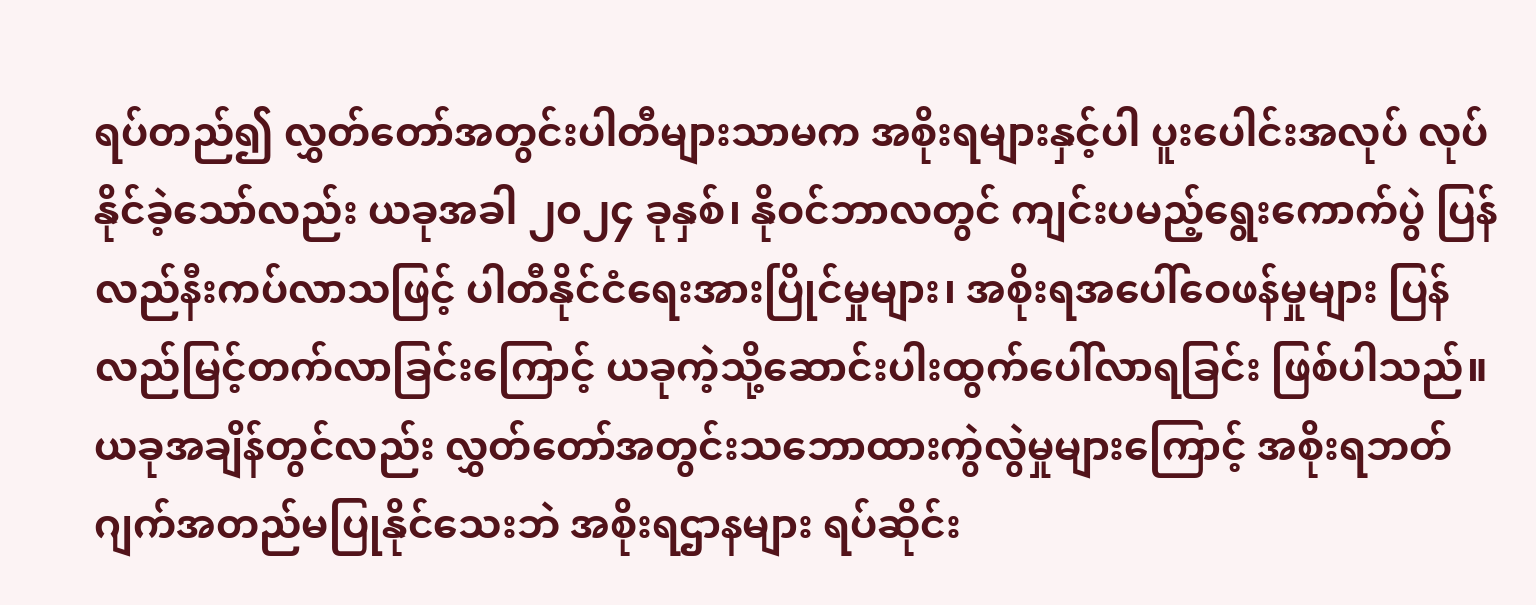ရပ်တည်၍ လွှတ်တော်အတွင်းပါတီများသာမက အစိုးရများနှင့်ပါ ပူးပေါင်းအလုပ် လုပ်နိုင်ခဲ့သော်လည်း ယခုအခါ ၂၀၂၄ ခုနှစ်၊ နိုဝင်ဘာလတွင် ကျင်းပမည့်ရွေးကောက်ပွဲ ပြန်လည်နီးကပ်လာသဖြင့် ပါတီနိုင်ငံရေးအားပြိုင်မှုများ၊ အစိုးရအပေါ်ဝေဖန်မှုများ ပြန်လည်မြင့်တက်လာခြင်းကြောင့် ယခုကဲ့သို့ဆောင်းပါးထွက်ပေါ်လာရခြင်း ဖြစ်ပါသည်။
ယခုအချိန်တွင်လည်း လွှတ်တော်အတွင်းသဘောထားကွဲလွဲမှုများကြောင့် အစိုးရဘတ်ဂျက်အတည်မပြုနိုင်သေးဘဲ အစိုးရဌာနများ ရပ်ဆိုင်း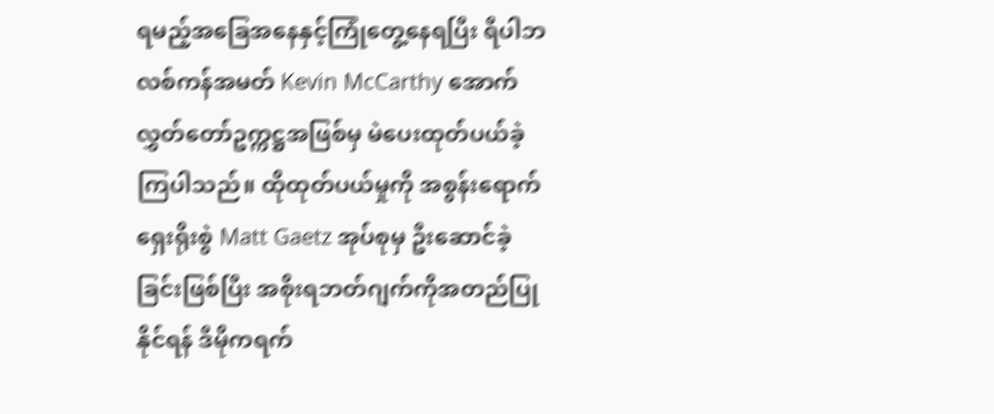ရမည့်အခြေအနေနှင့်ကြုံတွေ့နေရပြီး ရီပါဘလစ်ကန်အမတ် Kevin McCarthy အောက်လွှတ်တော်ဥက္ကဋ္ဌအဖြစ်မှ မဲပေးထုတ်ပယ်ခဲ့ကြပါသည်။ ထိုထုတ်ပယ်မှုကို အစွန်းရောက်ရှေးရိုးစွဲ Matt Gaetz အုပ်စုမှ ဦးဆောင်ခဲ့ခြင်းဖြစ်ပြီး အစိုးရဘတ်ဂျက်ကိုအတည်ပြုနိုင်ရန် ဒီမိုကရက်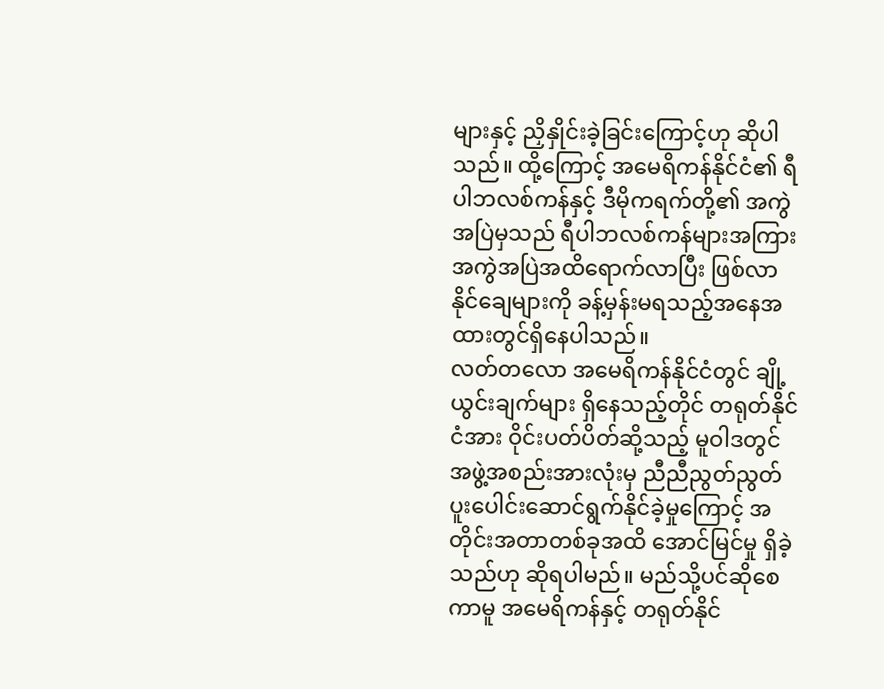များနှင့် ညှိနှိုင်းခဲ့ခြင်းကြောင့်ဟု ဆိုပါသည်။ ထို့ကြောင့် အမေရိကန်နိုင်ငံ၏ ရီပါဘလစ်ကန်နှင့် ဒီမိုကရက်တို့၏ အကွဲအပြဲမှသည် ရီပါဘလစ်ကန်များအကြား အကွဲအပြဲအထိရောက်လာပြီး ဖြစ်လာနိုင်ချေများကို ခန့်မှန်းမရသည့်အနေအထားတွင်ရှိနေပါသည်။
လတ်တလော အမေရိကန်နိုင်ငံတွင် ချို့ယွင်းချက်များ ရှိနေသည့်တိုင် တရုတ်နိုင်ငံအား ဝိုင်းပတ်ပိတ်ဆို့သည့် မူဝါဒတွင် အဖွဲ့အစည်းအားလုံးမှ ညီညီညွတ်ညွတ် ပူးပေါင်းဆောင်ရွက်နိုင်ခဲ့မှုကြောင့် အတိုင်းအတာတစ်ခုအထိ အောင်မြင်မှု ရှိခဲ့သည်ဟု ဆိုရပါမည်။ မည်သို့ပင်ဆိုစေကာမူ အမေရိကန်နှင့် တရုတ်နိုင်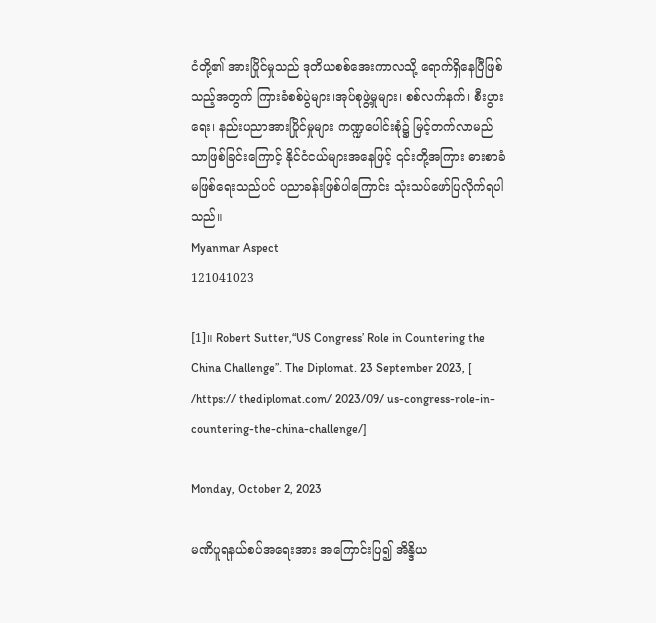ငံတို့၏ အားပြိုင်မှုသည် ဒုတိယစစ်အေးကာလသို့ ရောက်ရှိနေပြီဖြစ်သည့်အတွက် ကြားခံစစ်ပွဲများ၊အုပ်စုဖွဲ့မှုများ၊ စစ်လက်နက်၊ စီးပွားရေး၊ နည်းပညာအားပြိုင်မှုများ ကဏ္ဍပေါင်းစုံ၌ မြင့်တက်လာမည်သာဖြစ်ခြင်းကြောင့် နိုင်ငံငယ်များအနေဖြင့် ၎င်းတို့အကြား ဓားစာခံမဖြစ်ရေးသည်ပင် ပညာခန်းဖြစ်ပါကြောင်း သုံးသပ်ဖော်ပြလိုက်ရပါသည်။
Myanmar Aspect
121041023

[1]။ Robert Sutter,“US Congress’ Role in Countering the China Challenge”. The Diplomat. 23 September 2023, [ /https:// thediplomat.com/ 2023/09/ us-congress-role-in-countering-the-china-challenge/]

Monday, October 2, 2023

မဏိပူရနယ်စပ်အရေးအား အကြောင်းပြ၍ အိန္ဒိယ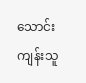သောင်းကျန်းသူ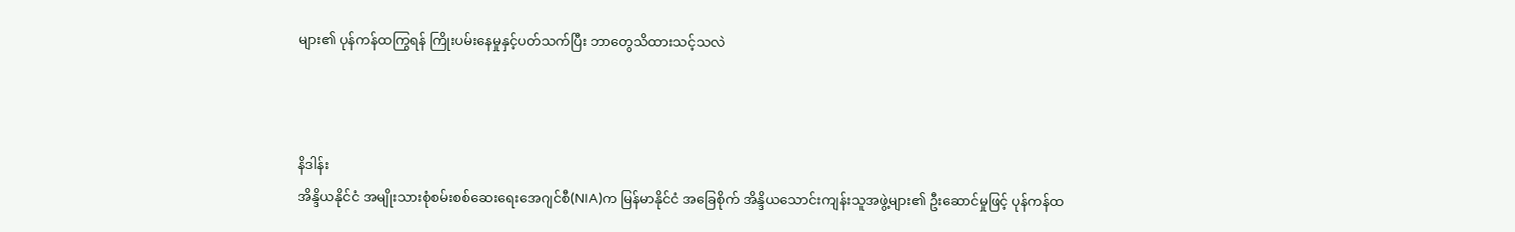များ၏ ပုန်ကန်ထကြွရန် ကြိုးပမ်းနေမှုနှင့်ပတ်သက်ပြီး ဘာတွေသိထားသင့်သလဲ



နိဒါန်း
အိန္ဒိယနိုင်ငံ အမျိုးသားစုံစမ်းစစ်ဆေးရေးအေဂျင်စီ(NIA)က မြန်မာနိုင်ငံ အခြေစိုက် အိန္ဒိယသောင်းကျန်းသူအဖွဲ့များ၏ ဦးဆောင်မှုဖြင့် ပုန်ကန်ထ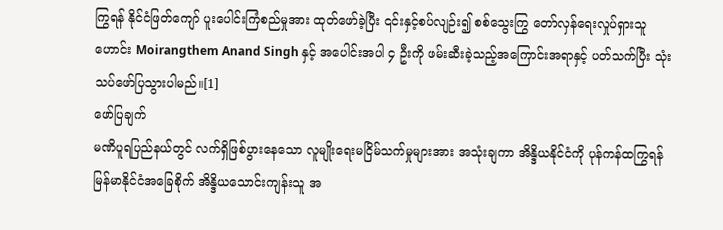ကြွရန် နိုင်ငံဖြတ်ကျော် ပူးပေါင်းကြံစည်မှုအား ထုတ်ဖော်ခဲ့ပြီး ၎င်းနှင့်စပ်လျဉ်း၍ စစ်သွေးကြွ တော်လှန်ရေးလှုပ်ရှားသူဟောင်း Moirangthem Anand Singh နှင့် အပေါင်းအပါ ၄ ဦးကို ဖမ်းဆီးခဲ့သည့်အကြောင်းအရာနှင့် ပတ်သက်ပြီး သုံးသပ်ဖော်ပြသွားပါမည်။[1]
ဖော်ပြချက်
မဏိပူရပြည်နယ်တွင် လက်ရှိဖြစ်ပွားနေသော လူမျိုးရေးမငြိမ်သက်မှုများအား အသုံးချကာ အိန္ဒိယနိုင်ငံကို ပုန်ကန်ထကြွရန် မြန်မာနိုင်ငံအခြေစိုက် အိန္ဒိယသောင်းကျန်းသူ အ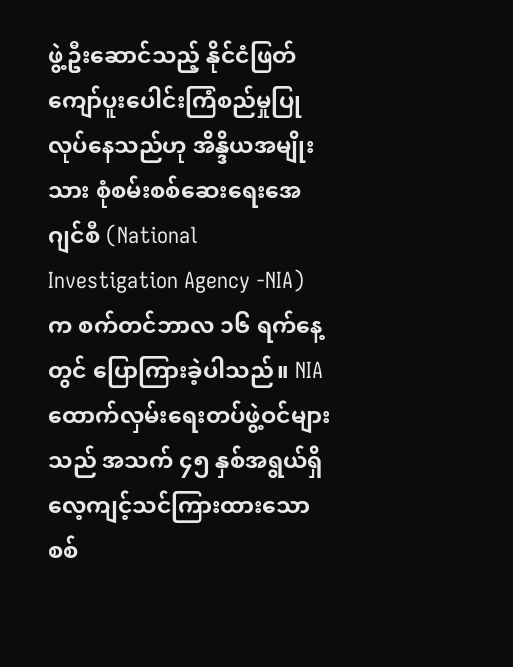ဖွဲ့ဦးဆောင်သည့် နိုင်ငံဖြတ်ကျော်ပူးပေါင်းကြံစည်မှုပြုလုပ်နေသည်ဟု အိန္ဒိယအမျိုးသား စုံစမ်းစစ်ဆေးရေးအေဂျင်စီ (National Investigation Agency -NIA) က စက်တင်ဘာလ ၁၆ ရက်နေ့တွင် ပြောကြားခဲ့ပါသည်။ NIA ထောက်လှမ်းရေးတပ်ဖွဲ့ဝင်များသည် အသက် ၄၅ နှစ်အရွယ်ရှိ လေ့ကျင့်သင်ကြားထားသော စစ်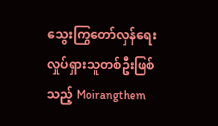သွေးကြွတော်လှန်ရေး လှုပ်ရှားသူတစ်ဦးဖြစ်သည့် Moirangthem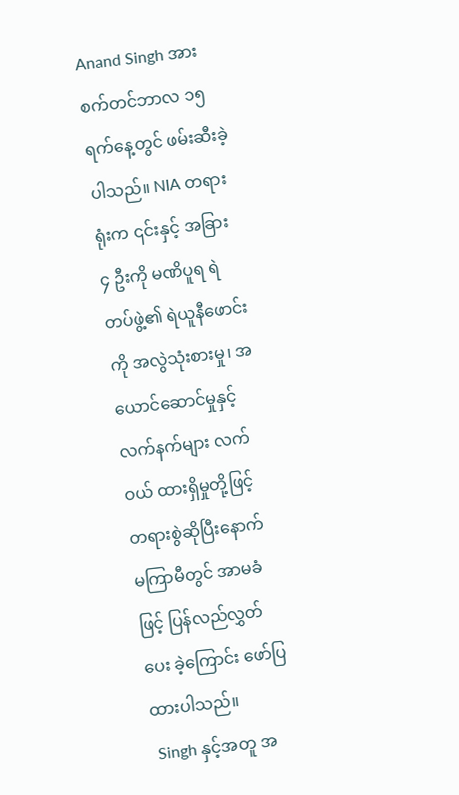Anand Singh အား စက်တင်ဘာလ ၁၅ ရက်နေ့တွင် ဖမ်းဆီးခဲ့ပါသည်။ NIA တရားရုံးက ၎င်းနှင့် အခြား ၄ ဦးကို မဏိပူရ ရဲတပ်ဖွဲ့၏ ရဲယူနီဖောင်းကို အလွဲသုံးစားမှု၊ အယောင်ဆောင်မှုနှင့် လက်နက်များ လက်ဝယ် ထားရှိမှုတို့ဖြင့် တရားစွဲဆိုပြီးနောက် မကြာမီတွင် အာမခံဖြင့် ပြန်လည်လွှတ်ပေး ခဲ့ကြောင်း ဖော်ပြထားပါသည်။
 Singh နှင့်အတူ အ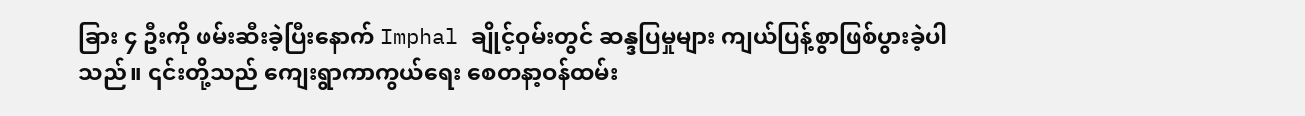ခြား ၄ ဦးကို ဖမ်းဆီးခဲ့ပြီးနောက် Imphal ချိုင့်ဝှမ်းတွင် ဆန္ဒပြမှုများ ကျယ်ပြန့်စွာဖြစ်ပွားခဲ့ပါသည်။ ၎င်းတို့သည် ကျေးရွာကာကွယ်ရေး စေတနာ့ဝန်ထမ်း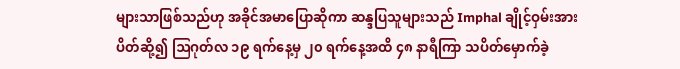များသာဖြစ်သည်ဟု အခိုင်အမာပြောဆိုကာ ဆန္ဒပြသူများသည် Imphal ချိုင့်ဝှမ်းအား ပိတ်ဆို့၍ ဩဂုတ်လ ၁၉ ရက်နေ့မှ ၂၀ ရက်နေ့အထိ ၄၈ နာရီကြာ သပိတ်မှောက်ခဲ့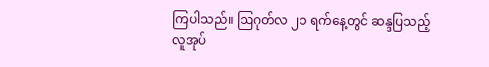ကြပါသည်။ ဩဂုတ်လ ၂၁ ရက်နေ့တွင် ဆန္ဒပြသည့် လူအုပ်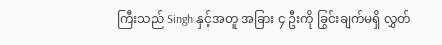ကြီးသည် Singh နှင့်အတူ အခြား ၄ ဦးကို ခြွင်းချက်မရှိ လွှတ်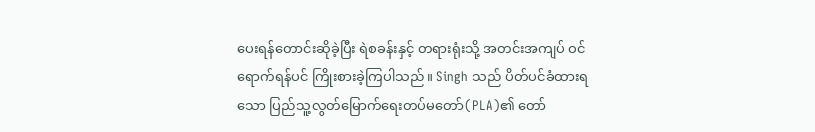ပေးရန်တောင်းဆိုခဲ့ပြီး ရဲစခန်းနှင့် တရားရုံးသို့ အတင်းအကျပ် ဝင်ရောက်ရန်ပင် ကြိုးစားခဲ့ကြပါသည်။ Singh သည် ပိတ်ပင်ခံထားရသော ပြည်သူ့လွတ်မြောက်ရေးတပ်မတော်(PLA)၏ တော်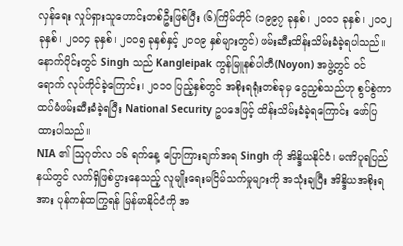လှန်ရေး လှုပ်ရှားသူဟောင်းတစ်ဦးဖြစ်ပြီး (၆)ကြိမ်တိုင် (၁၉၉၇ ခုနှစ်၊ ၂၀၀၁ ခုနှစ်၊ ၂၀၀၂ ခုနှစ်၊ ၂၀၀၄ ခုနှစ်၊ ၂၀၀၅ ခုနှစ်နှင့် ၂၀၀၉ နှစ်များတွင်) ဖမ်းဆီးထိန်းသိမ်းခံခဲ့ရပါသည်။ နောက်ပိုင်းတွင် Singh သည် Kangleipak ကွန်မြူနစ်ပါတီ(Noyon) အဖွဲ့တွင် ဝင်ရောက် လုပ်ကိုင်ခဲ့ကြောင်း၊ ၂၀၁၀ ပြည့်နှစ်တွင် အစိုးရရုံးတစ်ခုမှ ငွေညှစ်သည်ဟု စွပ်စွဲကာ ထပ်မံဖမ်းဆီးခံခဲ့ရပြီး National Security ဥပဒေဖြင့် ထိန်းသိမ်းခံခဲ့ရကြောင်း ဖော်ပြ ထားပါသည်။
NIA ၏ ဩဂုတ်လ ၁၆ ရက်နေ့ ပြောကြားချက်အရ Singh ကို အိန္ဒိယနိုင်ငံ၊ မဏိပူရပြည်နယ်တွင် လက်ရှိဖြစ်ပွားနေသည့် လူမျိုးရေးမငြိမ်သက်မှုများကို အသုံးချပြီး အိန္ဒိယအစိုးရအား ပုန်ကန်ထကြွရန် မြန်မာနိုင်ငံကို အ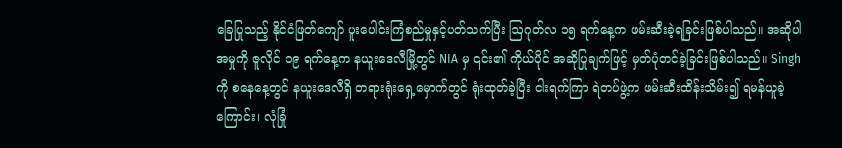ခြေပြုသည့် နိုင်ငံဖြတ်ကျော် ပူးပေါင်းကြံစည်မှုနှင့်ပတ်သက်ပြီး ဩဂုတ်လ ၁၅ ရက်နေ့က ဖမ်းဆီးခဲ့ရခြင်းဖြစ်ပါသည်။ အဆိုပါအမှုကို ဇူလိုင် ၁၉ ရက်နေ့က နယူးဒေလီမြို့တွင် NIA မှ ၎င်း၏ ကိုယ်ပိုင် အဆိုပြုချက်ဖြင့် မှတ်ပုံတင်ခဲ့ခြင်းဖြစ်ပါသည်။ Singh ကို စနေနေ့တွင် နယူးဒေလီရှိ တရားရုံးရှေ့မှောက်တွင် ရုံးထုတ်ခဲ့ပြီး ငါးရက်ကြာ ရဲတပ်ဖွဲ့က ဖမ်းဆီးထိန်းသိမ်း၍ ရမန်ယူခဲ့ကြောင်း၊ လုံခြုံ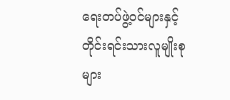ရေးတပ်ဖွဲ့ဝင်များနှင့် တိုင်းရင်းသားလူမျိုးစုများ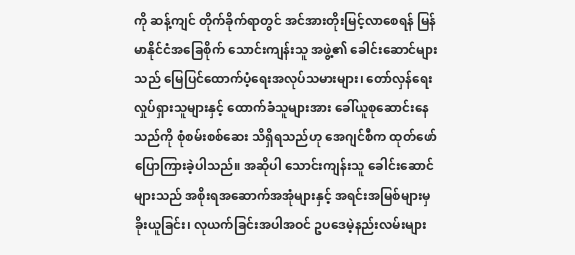ကို ဆန့်ကျင် တိုက်ခိုက်ရာတွင် အင်အားတိုးမြင့်လာစေရန် မြန်မာနိုင်ငံအခြေစိုက် သောင်းကျန်းသူ အဖွဲ့၏ ခေါင်းဆောင်များသည် မြေပြင်ထောက်ပံ့ရေးအလုပ်သမားများ၊ တော်လှန်ရေး လှုပ်ရှားသူများနှင့် ထောက်ခံသူများအား ခေါ်ယူစုဆောင်းနေသည်ကို စုံစမ်းစစ်ဆေး သိရှိရသည်ဟု အေဂျင်စီက ထုတ်ဖော်ပြောကြားခဲ့ပါသည်။ အဆိုပါ သောင်းကျန်းသူ ခေါင်းဆောင်များသည် အစိုးရအဆောက်အအုံများနှင့် အရင်းအမြစ်များမှ ခိုးယူခြင်း၊ လုယက်ခြင်းအပါအဝင် ဥပဒေမဲ့နည်းလမ်းများ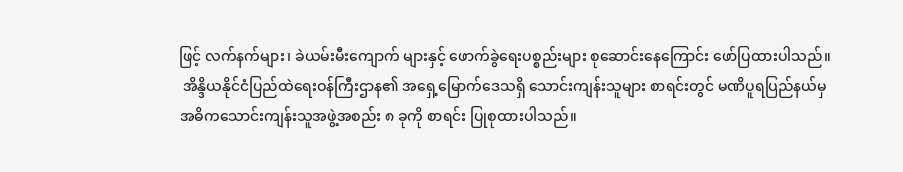ဖြင့် လက်နက်များ၊ ခဲယမ်းမီးကျောက် များနှင့် ဖောက်ခွဲရေးပစ္စည်းများ စုဆောင်းနေကြောင်း ဖော်ပြထားပါသည်။
 အိန္ဒိယနိုင်ငံပြည်ထဲရေးဝန်ကြီးဌာန၏ အရှေ့မြောက်ဒေသရှိ သောင်းကျန်းသူများ စာရင်းတွင် မဏိပူရပြည်နယ်မှ အဓိကသောင်းကျန်းသူအဖွဲ့အစည်း ၈ ခုကို စာရင်း ပြုစုထားပါသည်။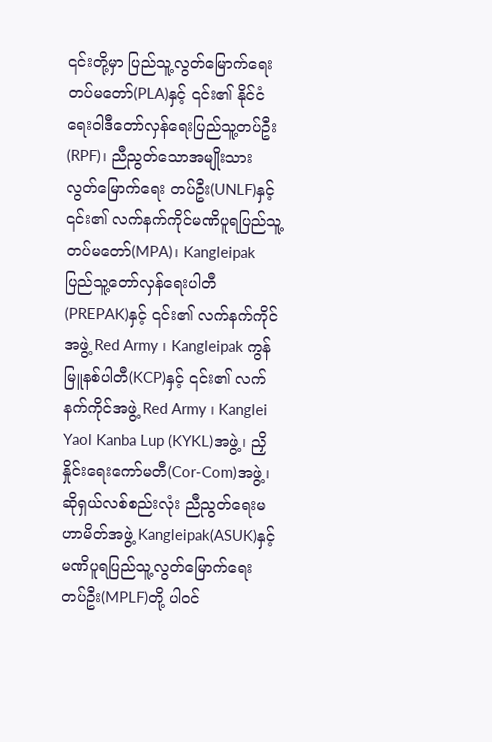၎င်းတို့မှာ ပြည်သူ့လွတ်မြောက်ရေးတပ်မတော်(PLA)နှင့် ၎င်း၏ နိုင်ငံရေးဝါဒီတော်လှန်ရေးပြည်သူ့တပ်ဦး(RPF)၊ ညီညွတ်သောအမျိုးသားလွတ်မြောက်ရေး တပ်ဦး(UNLF)နှင့် ၎င်း၏ လက်နက်ကိုင်မဏိပူရပြည်သူ့တပ်မတော်(MPA)၊ Kangleipak ပြည်သူ့တော်လှန်ရေးပါတီ(PREPAK)နှင့် ၎င်း၏ လက်နက်ကိုင်အဖွဲ့ Red Army ၊ Kangleipak ကွန်မြူနစ်ပါတီ(KCP)နှင့် ၎င်း၏ လက်နက်ကိုင်အဖွဲ့ Red Army ၊ Kanglei Yaol Kanba Lup (KYKL)အဖွဲ့၊ ညှိနှိုင်းရေးကော်မတီ(Cor-Com)အဖွဲ့၊ ဆိုရှယ်လစ်စည်းလုံး ညီညွတ်ရေးမဟာမိတ်အဖွဲ့ Kangleipak(ASUK)နှင့် မဏိပူရပြည်သူ့လွတ်မြောက်ရေး တပ်ဦး(MPLF)တို့ ပါဝင်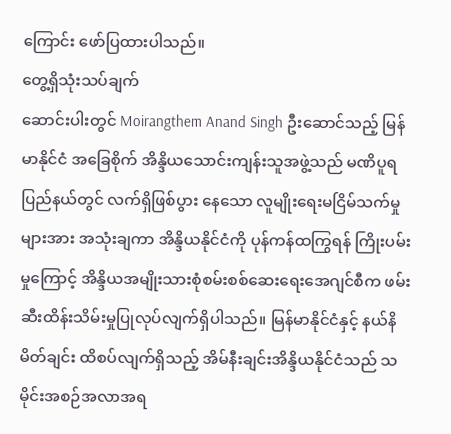ကြောင်း ဖော်ပြထားပါသည်။
တွေ့ရှိသုံးသပ်ချက်
ဆောင်းပါးတွင် Moirangthem Anand Singh ဦးဆောင်သည့် မြန်မာနိုင်ငံ အခြေစိုက် အိန္ဒိယသောင်းကျန်းသူအဖွဲ့သည် မဏိပူရပြည်နယ်တွင် လက်ရှိဖြစ်ပွား နေသော လူမျိုးရေးမငြိမ်သက်မှုများအား အသုံးချကာ အိန္ဒိယနိုင်ငံကို ပုန်ကန်ထကြွရန် ကြိုးပမ်းမှုကြောင့် အိန္ဒိယအမျိုးသားစုံစမ်းစစ်ဆေးရေးအေဂျင်စီက ဖမ်းဆီးထိန်းသိမ်းမှုပြုလုပ်လျက်ရှိပါသည်။ မြန်မာနိုင်ငံနှင့် နယ်နိမိတ်ချင်း ထိစပ်လျက်ရှိသည့် အိမ်နီးချင်းအိန္ဒိယနိုင်ငံသည် သမိုင်းအစဉ်အလာအရ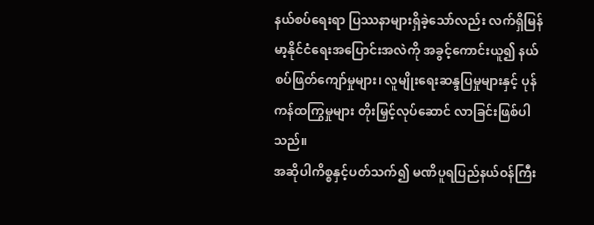နယ်စပ်ရေးရာ ပြဿနာများရှိခဲ့သော်လည်း လက်ရှိမြန်မာ့နိုင်ငံရေးအပြောင်းအလဲကို အခွင့်ကောင်းယူ၍ နယ်စပ်ဖြတ်ကျော်မှုများ၊ လူမျိုးရေးဆန္ဒပြမှုများနှင့် ပုန်ကန်ထကြွမှုများ တိုးမြှင့်လုပ်ဆောင် လာခြင်းဖြစ်ပါသည်။
အဆိုပါကိစ္စနှင့်ပတ်သက်၍ မဏိပူရပြည်နယ်ဝန်ကြီး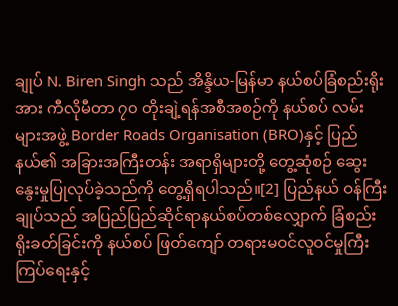ချုပ် N. Biren Singh သည် အိန္ဒိယ-မြန်မာ နယ်စပ်ခြံစည်းရိုးအား ကီလိုမီတာ ၇၀ တိုးချဲ့ရန်အစီအစဉ်ကို နယ်စပ် လမ်းများအဖွဲ့ Border Roads Organisation (BRO)နှင့် ပြည်နယ်၏ အခြားအကြီးတန်း အရာရှိများတို့ တွေ့ဆုံစဉ် ဆွေးနွေးမှုပြုလုပ်ခဲ့သည်ကို တွေ့ရှိရပါသည်။[2] ပြည်နယ် ဝန်ကြီးချုပ်သည် အပြည်ပြည်ဆိုင်ရာနယ်စပ်တစ်လျှောက် ခြံစည်းရိုးခတ်ခြင်းကို နယ်စပ် ဖြတ်ကျော် တရားမဝင်လူဝင်မှုကြီးကြပ်ရေးနှင့်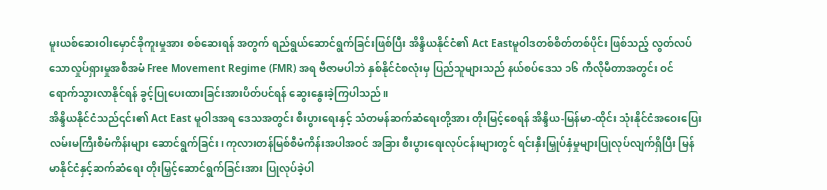မူးယစ်ဆေးဝါးမှောင်ခိုကူးမှုအား စစ်ဆေးရန် အတွက် ရည်ရွယ်ဆောင်ရွက်ခြင်းဖြစ်ပြီး အိန္ဒိယနိုင်ငံ၏ Act Eastမူဝါဒတစ်စိတ်တစ်ပိုင်း ဖြစ်သည့် လွတ်လပ်သောလှုပ်ရှားမှုအစီအမံ Free Movement Regime (FMR) အရ ဗီဇာမပါဘဲ နှစ်နိုင်ငံစလုံးမှ ပြည်သူများသည် နယ်စပ်ဒေသ ၁၆ ကီလိုမီတာအတွင်း ဝင်ရောက်သွားလာနိုင်ရန် ခွင့်ပြုပေးထားခြင်းအားပိတ်ပင်ရန် ဆွေးနွေးခဲ့ကြပါသည်။
အိန္ဒိယနိုင်ငံသည်၎င်း၏ Act East မူဝါဒအရ ဒေသအတွင်း စီးပွားရေးနှင့် သံတမန်ဆက်ဆံရေးတို့အား တိုးမြင့်စေရန် အိန္ဒိယ-မြန်မာ-ထိုင်း သုံးနိုင်ငံအဝေးပြေး လမ်းမကြီးစီမံကိန်းများ ဆောင်ရွက်ခြင်း၊ ကုလားတန်မြစ်စီမံကိန်းအပါအဝင် အခြား စီးပွားရေးလုပ်ငန်းများတွင် ရင်းနှီးမြှုပ်နှံမှုများပြုလုပ်လျက်ရှိပြီး မြန်မာနိုင်ငံနှင့်ဆက်ဆံရေး တိုးမြှင့်ဆောင်ရွက်ခြင်းအား ပြုလုပ်ခဲ့ပါ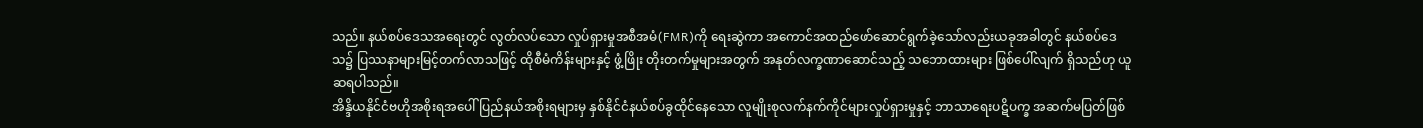သည်။ နယ်စပ်ဒေသအရေးတွင် လွတ်လပ်သော လှုပ်ရှားမှုအစီအမံ(FMR)ကို ရေးဆွဲကာ အကောင်အထည်ဖော်ဆောင်ရွက်ခဲ့သော်လည်းယခုအခါတွင် နယ်စပ်ဒေသ၌ ပြဿနာများမြင့်တက်လာသဖြင့် ထိုစီမံကိန်းများနှင့် ဖွံ့ဖြိုး တိုးတက်မှုများအတွက် အနုတ်လက္ခဏာဆောင်သည့် သဘောထားများ ဖြစ်ပေါ်လျက် ရှိသည်ဟု ယူဆရပါသည်။
အိန္ဒိယနိုင်ငံဗဟိုအစိုးရအပေါ် ပြည်နယ်အစိုးရများမှ နှစ်နိုင်ငံနယ်စပ်ခွထိုင်နေသော လူမျိုးစုလက်နက်ကိုင်များလှုပ်ရှားမှုနှင့် ဘာသာရေးပဋိပက္ခ အဆက်မပြတ်ဖြစ်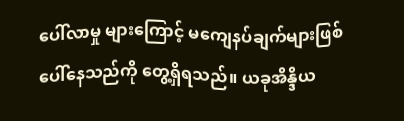ပေါ်လာမှု များကြောင့် မကျေနပ်ချက်များဖြစ်ပေါ်နေသည်ကို တွေ့ရှိရသည်။ ယခုအိန္ဒိယ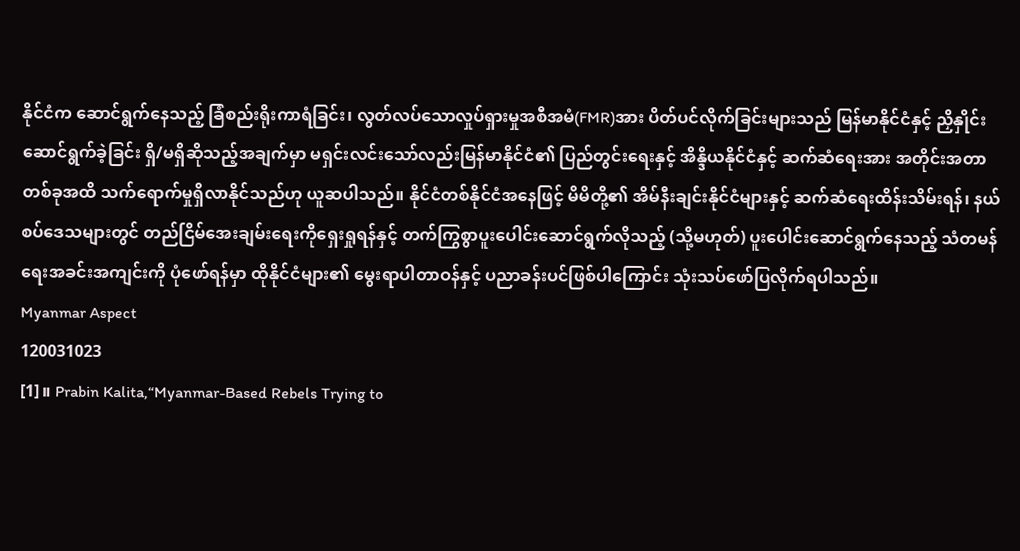နိုင်ငံက ဆောင်ရွက်နေသည့် ခြံစည်းရိုးကာရံခြင်း၊ လွတ်လပ်သောလှုပ်ရှားမှုအစီအမံ(FMR)အား ပိတ်ပင်လိုက်ခြင်းများသည် မြန်မာနိုင်ငံနှင့် ညှိနှိုင်းဆောင်ရွက်ခဲ့ခြင်း ရှိ/မရှိဆိုသည့်အချက်မှာ မရှင်းလင်းသော်လည်းမြန်မာနိုင်ငံ၏ ပြည်တွင်းရေးနှင့် အိန္ဒိယနိုင်ငံနှင့် ဆက်ဆံရေးအား အတိုင်းအတာတစ်ခုအထိ သက်ရောက်မှုရှိလာနိုင်သည်ဟု ယူဆပါသည်။ နိုင်ငံတစ်နိုင်ငံအနေဖြင့် မိမိတို့၏ အိမ်နီးချင်းနိုင်ငံများနှင့် ဆက်ဆံရေးထိန်းသိမ်းရန်၊ နယ်စပ်ဒေသများတွင် တည်ငြိမ်အေးချမ်းရေးကိုရှေးရှုရန်နှင့် တက်ကြွစွာပူးပေါင်းဆောင်ရွက်လိုသည့် (သို့မဟုတ်) ပူးပေါင်းဆောင်ရွက်နေသည့် သံတမန်ရေးအခင်းအကျင်းကို ပုံဖော်ရန်မှာ ထိုနိုင်ငံများ၏ မွေးရာပါတာဝန်နှင့် ပညာခန်းပင်ဖြစ်ပါကြောင်း သုံးသပ်ဖော်ပြလိုက်ရပါသည်။
Myanmar Aspect
120031023
[1]။ Prabin Kalita,“Myanmar-Based Rebels Trying to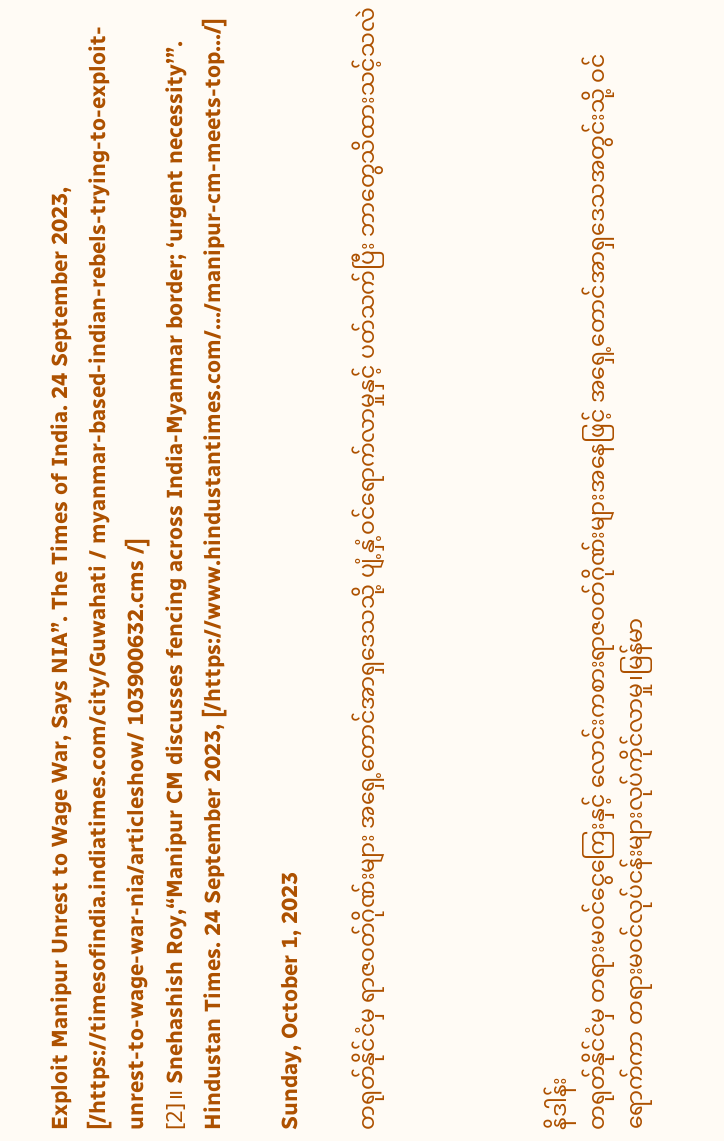Exploit Manipur Unrest to Wage War, Says NIA”. The Times of India. 24 September 2023, [/https://timesofindia.indiatimes.com/city/Guwahati / myanmar-based-indian-rebels-trying-to-exploit-unrest-to-wage-war-nia/articleshow/ 103900632.cms /]
[2]။ Snehashish Roy,“Manipur CM discusses fencing across India-Myanmar border; ‘urgent necessity’”. Hindustan Times. 24 September 2023, [/https://www.hindustantimes.com/.../manipur-cm-meets-top.../]

Sunday, October 1, 2023

တရုတ်နိုင်ငံမှ ရာဇဝတ်ဂိုဏ်းများ အရှေ့တောင်အာရှဒေသသို့ ပျံ့နှံ့ဝင်ရောက်လာမှုနှင့် ပတ်သက်ပြီး ဘာတွေသိထားသင့်သလဲ




နိဒါန်း
တရုတ်နိုင်ငံမှ တရားမဝင်ငွေကြေးနှင့် လောင်းကစားရာဇဝတ်ဂိုဏ်းများအနေဖြင့် အရှေ့တောင်အာရှဒေသအတွင်းသို့ ဝင်ရောက်ကာ တရားမဝင်လုပ်ငန်းများလုပ်ကိုင်လာမှု၊မြန်မာ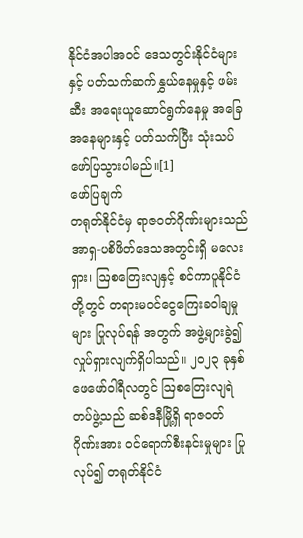နိုင်ငံအပါအဝင် ဒေသတွင်းနိုင်ငံများနှင့် ပတ်သက်ဆက်နွှယ်နေမှုနှင့် ဖမ်းဆီး အရေးယူဆောင်ရွက်နေမှု အခြေအနေများနှင့် ပတ်သက်ပြီး သုံးသပ်ဖော်ပြသွားပါမည်။[1]
ဖော်ပြချက်
တရုတ်နိုင်ငံမှ ရာဇဝတ်ဂိုဏ်းများသည် အာရှ-ပစိဖိတ်ဒေသအတွင်းရှိ မလေးရှား၊ ဩစတြေးလျနှင့် စင်ကာပူနိုင်ငံတို့တွင် တရားမဝင်ငွေကြေးခဝါချမှုများ ပြုလုပ်ရန် အတွက် အဖွဲ့များခွဲ၍ လှုပ်ရှားလျက်ရှိပါသည်။ ၂၀၂၃ ခုနှစ် ဖေဖော်ဝါရီလတွင် ဩစတြေးလျရဲတပ်ဖွဲ့သည် ဆစ်ဒနီမြို့ရှိ ရာဇဝတ်ဂိုဏ်းအား ဝင်ရောက်စီးနင်းမှုများ ပြုလုပ်၍ တရုတ်နိုင်ငံ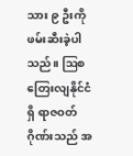သား ၉ ဦးကို ဖမ်းဆီးခဲ့ပါသည်။ ဩစတြေးလျနိုင်ငံရှိ ရာဇဝတ် ဂိုဏ်းသည် အ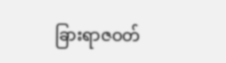ခြားရာဇဝတ်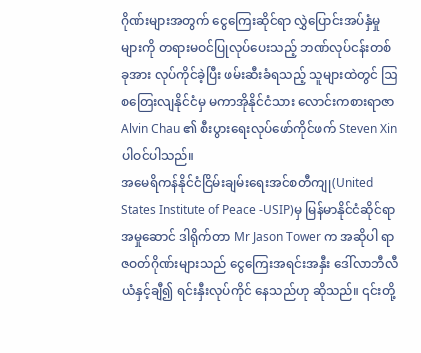ဂိုဏ်းများအတွက် ငွေကြေးဆိုင်ရာ လွှဲပြောင်းအပ်နှံမှုများကို တရားမဝင်ပြုလုပ်ပေးသည့် ဘဏ်လုပ်ငန်းတစ်ခုအား လုပ်ကိုင်ခဲ့ပြီး ဖမ်းဆီးခံရသည့် သူများထဲတွင် ဩစတြေးလျနိုင်ငံမှ မကာအိုနိုင်ငံသား လောင်းကစားရာဇာ Alvin Chau ၏ စီးပွားရေးလုပ်ဖော်ကိုင်ဖက် Steven Xin ပါဝင်ပါသည်။
အမေရိကန်နိုင်ငံငြိမ်းချမ်းရေးအင်စတီကျု(United States Institute of Peace -USIP)မှ မြန်မာနိုင်ငံဆိုင်ရာအမှုဆောင် ဒါရိုက်တာ Mr Jason Tower က အဆိုပါ ရာဇဝတ်ဂိုဏ်းများသည် ငွေကြေးအရင်းအနှီး ဒေါ်လာဘီလီယံနှင့်ချီ၍ ရင်းနှီးလုပ်ကိုင် နေသည်ဟု ဆိုသည်။ ၎င်းတို့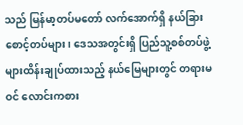သည် မြန်မာ့တပ်မတော် လက်အောက်ရှိ နယ်ခြားစောင့်တပ်များ၊ ဒေသအတွင်းရှိ ပြည်သူ့စစ်တပ်ဖွဲ့များထိန်းချုပ်ထားသည့် နယ်မြေများတွင် တရားမဝင် လောင်းကစား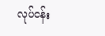လုပ်ငန်း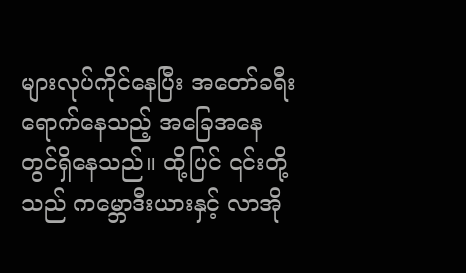များလုပ်ကိုင်နေပြီး အတော်ခရီးရောက်နေသည့် အခြေအနေတွင်ရှိနေသည်။ ထို့ပြင် ၎င်းတို့သည် ကမ္ဘောဒီးယားနှင့် လာအို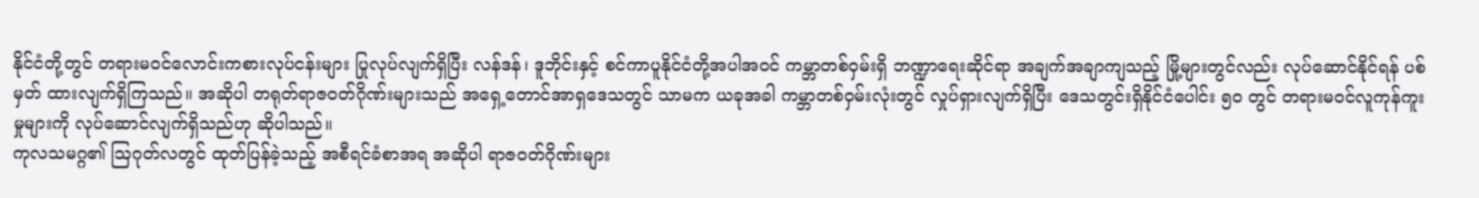နိုင်ငံတို့တွင် တရားမဝင်လောင်းကစားလုပ်ငန်းများ ပြုလုပ်လျက်ရှိပြီး လန်ဒန်၊ ဒူဘိုင်းနှင့် စင်ကာပူနိုင်ငံတို့အပါအဝင် ကမ္ဘာတစ်ဝှမ်းရှိ ဘဏ္ဍာရေးဆိုင်ရာ အချက်အချာကျသည့် မြို့များတွင်လည်း လုပ်ဆောင်နိုင်ရန် ပစ်မှတ် ထားလျက်ရှိကြသည်။ အဆိုပါ တရုတ်ရာဇဝတ်ဂိုဏ်းများသည် အရှေ့တောင်အာရှဒေသတွင် သာမက ယခုအခါ ကမ္ဘာတစ်ဝှမ်းလုံးတွင် လှုပ်ရှားလျက်ရှိပြီး ဒေသတွင်းရှိနိုင်ငံပေါင်း ၅၀ တွင် တရားမဝင်လူကုန်ကူးမှုများကို လုပ်ဆောင်လျက်ရှိသည်ဟု ဆိုပါသည်။
ကုလသမဂ္ဂ၏ ဩဂုတ်လတွင် ထုတ်ပြန်ခဲ့သည့် အစီရင်ခံစာအရ အဆိုပါ ရာဇဝတ်ဂိုဏ်းများ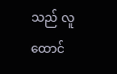သည် လူထောင်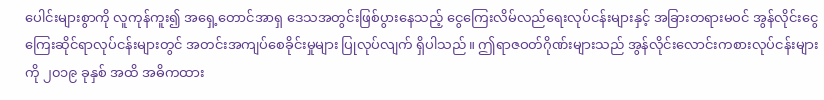ပေါင်းများစွာကို လူကုန်ကူး၍ အရှေ့တောင်အာရှ ဒေသအတွင်းဖြစ်ပွားနေသည့် ငွေကြေးလိမ်လည်ရေးလုပ်ငန်းများနှင့် အခြားတရားမဝင် အွန်လိုင်းငွေကြေးဆိုင်ရာလုပ်ငန်းများတွင် အတင်းအကျပ်စေခိုင်းမှုများ ပြုလုပ်လျက် ရှိပါသည်။ ဤရာဇဝတ်ဂိုဏ်းများသည် အွန်လိုင်းလောင်းကစားလုပ်ငန်းများကို ၂၀၁၉ ခုနှစ် အထိ အဓိကထား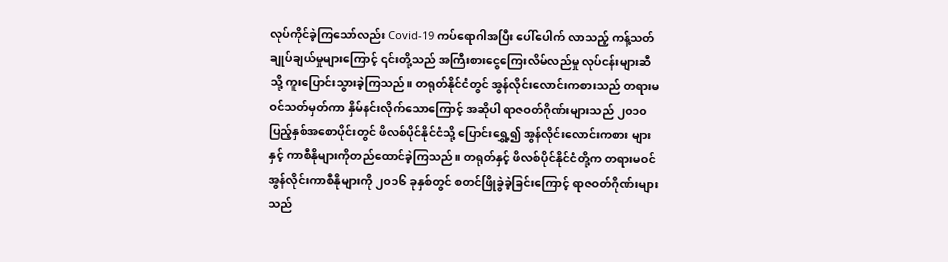လုပ်ကိုင်ခဲ့ကြသော်လည်း Covid-19 ကပ်ရောဂါအပြီး ပေါ်ပေါက် လာသည့် ကန့်သတ်ချုပ်ချယ်မှုများကြောင့် ၎င်းတို့သည် အကြီးစားငွေကြေးလိမ်လည်မှု လုပ်ငန်းများဆီသို့ ကူးပြောင်းသွားခဲ့ကြသည်။ တရုတ်နိုင်ငံတွင် အွန်လိုင်းလောင်းကစားသည် တရားမဝင်သတ်မှတ်ကာ နှိမ်နင်းလိုက်သောကြောင့် အဆိုပါ ရာဇဝတ်ဂိုဏ်းများသည် ၂၀၁၀ ပြည့်နှစ်အစောပိုင်းတွင် ဖိလစ်ပိုင်နိုင်ငံသို့ ပြောင်းရွှေ့၍ အွန်လိုင်းလောင်းကစား များနှင့် ကာစီနိုများကိုတည်ထောင်ခဲ့ကြသည်။ တရုတ်နှင့် ဖိလစ်ပိုင်နိုင်ငံတို့က တရားမဝင် အွန်လိုင်းကာစီနိုများကို ၂၀၁၆ ခုနှစ်တွင် စတင်ဖြိုခွဲခဲ့ခြင်းကြောင့် ရာဇဝတ်ဂိုဏ်းများသည်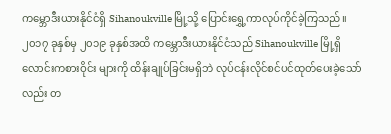ကမ္ဘောဒီးယားနိုင်ငံရှိ Sihanoukville မြို့သို့ ပြောင်းရွှေ့ကာလုပ်ကိုင်ခဲ့ကြသည်။ ၂၀၁၇ ခုနှစ်မှ ၂၀၁၉ ခုနှစ်အထိ ကမ္ဘောဒီးယားနိုင်ငံသည် Sihanoukville မြို့ရှိ လောင်းကစားဝိုင်း များကို ထိန်းချုပ်ခြင်းမရှိဘဲ လုပ်ငန်းလိုင်စင်ပင်ထုတ်ပေးခဲ့သော်လည်း တ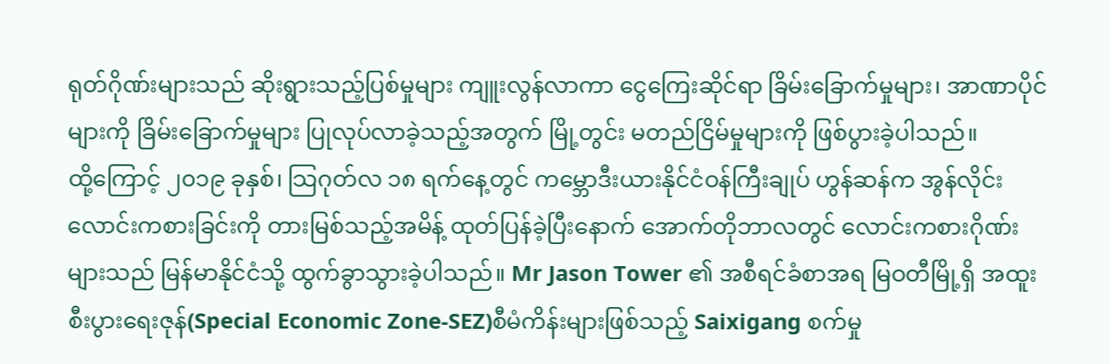ရုတ်ဂိုဏ်းများသည် ဆိုးရွားသည့်ပြစ်မှုများ ကျူးလွန်လာကာ ငွေကြေးဆိုင်ရာ ခြိမ်းခြောက်မှုများ၊ အာဏာပိုင်များကို ခြိမ်းခြောက်မှုများ ပြုလုပ်လာခဲ့သည့်အတွက် မြို့တွင်း မတည်ငြိမ်မှုများကို ဖြစ်ပွားခဲ့ပါသည်။
ထို့ကြောင့် ၂၀၁၉ ခုနှစ်၊ သြဂုတ်လ ၁၈ ရက်နေ့တွင် ကမ္ဘောဒီးယားနိုင်ငံဝန်ကြီးချုပ် ဟွန်ဆန်က အွန်လိုင်းလောင်းကစားခြင်းကို တားမြစ်သည့်အမိန့် ထုတ်ပြန်ခဲ့ပြီးနောက် အောက်တိုဘာလတွင် လောင်းကစားဂိုဏ်းများသည် မြန်မာနိုင်ငံသို့ ထွက်ခွာသွားခဲ့ပါသည်။ Mr Jason Tower ၏ အစီရင်ခံစာအရ မြဝတီမြို့ရှိ အထူးစီးပွားရေးဇုန်(Special Economic Zone-SEZ)စီမံကိန်းများဖြစ်သည့် Saixigang စက်မှု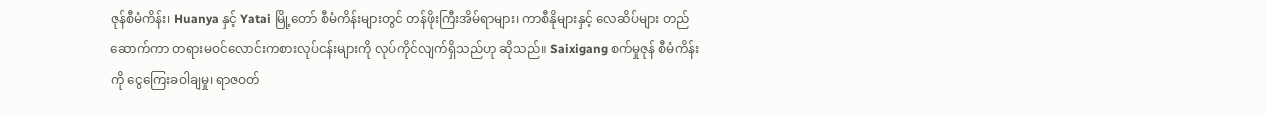ဇုန်စီမံကိန်း၊ Huanya နှင့် Yatai မြို့တော် စီမံကိန်းများတွင် တန်ဖိုးကြီးအိမ်ရာများ၊ ကာစီနိုများနှင့် လေဆိပ်များ တည်ဆောက်ကာ တရားမဝင်လောင်းကစားလုပ်ငန်းများကို လုပ်ကိုင်လျက်ရှိသည်ဟု ဆိုသည်။ Saixigang စက်မှုဇုန် စီမံကိန်းကို ငွေကြေးခဝါချမှု၊ ရာဇဝတ်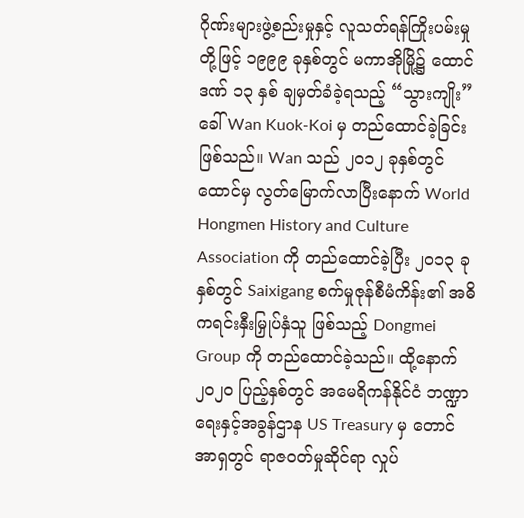ဂိုဏ်းများဖွဲ့စည်းမှုနှင့် လူသတ်ရန်ကြိုးပမ်းမှုတို့ဖြင့် ၁၉၉၉ ခုနှစ်တွင် မကာအိုမြို့၌ ထောင်ဒဏ် ၁၃ နှစ် ချမှတ်ခံခဲ့ရသည့် “သွားကျိုး” ခေါ် Wan Kuok-Koi မှ တည်ထောင်ခဲ့ခြင်းဖြစ်သည်။ Wan သည် ၂၀၁၂ ခုနှစ်တွင် ထောင်မှ လွတ်မြောက်လာပြီးနောက် World Hongmen History and Culture Association ကို တည်ထောင်ခဲ့ပြီး ၂၀၁၃ ခုနှစ်တွင် Saixigang စက်မှုဇုန်စီမံကိန်း၏ အဓိကရင်းနှီးမြှုပ်နှံသူ ဖြစ်သည့် Dongmei Group ကို တည်ထောင်ခဲ့သည်။ ထို့နောက် ၂၀၂၀ ပြည့်နှစ်တွင် အမေရိကန်နိုင်ငံ ဘဏ္ဍာရေးနှင့်အခွန်ဌာန US Treasury မှ တောင်အာရှတွင် ရာဇဝတ်မှုဆိုင်ရာ လှုပ်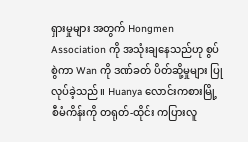ရှားမှုများ အတွက် Hongmen Association ကို အသုံးချနေသည်ဟု စွပ်စွဲကာ Wan ကို ဒဏ်ခတ် ပိတ်ဆို့မှုများ ပြုလုပ်ခဲ့သည်။ Huanya လောင်းကစားမြို့စီမံကိန်းကို တရုတ်-ထိုင်း ကပြားလူ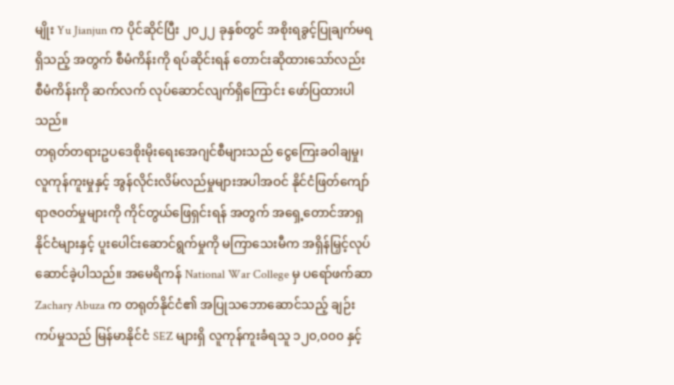မျိုး Yu Jianjun က ပိုင်ဆိုင်ပြီး ၂၀၂၂ ခုနှစ်တွင် အစိုးရခွင့်ပြုချက်မရရှိသည့် အတွက် စီမံကိန်းကို ရပ်ဆိုင်းရန် တောင်းဆိုထားသော်လည်း စီမံကိန်းကို ဆက်လက် လုပ်ဆောင်လျက်ရှိကြောင်း ဖော်ပြထားပါသည်။
တရုတ်တရားဥပဒေစိုးမိုးရေးအေဂျင်စီများသည် ငွေကြေးခဝါချမှု၊ လူကုန်ကူးမှုနှင့် အွန်လိုင်းလိမ်လည်မှုများအပါအဝင် နိုင်ငံဖြတ်ကျော်ရာဇဝတ်မှုများကို ကိုင်တွယ်ဖြေရှင်းရန် အတွက် အရှေ့တောင်အာရှနိုင်ငံများနှင့် ပူးပေါင်းဆောင်ရွက်မှုကို မကြာသေးမီက အရှိန်မြှင့်လုပ်ဆောင်ခဲ့ပါသည်။ အမေရိကန် National War College မှ ပရော်ဖက်ဆာ Zachary Abuza က တရုတ်နိုင်ငံ၏ အပြုသဘောဆောင်သည့် ချဉ်းကပ်မှုသည် မြန်မာနိုင်ငံ SEZ များရှိ လူကုန်ကူးခံရသူ ၁၂၀,၀၀၀ နှင့်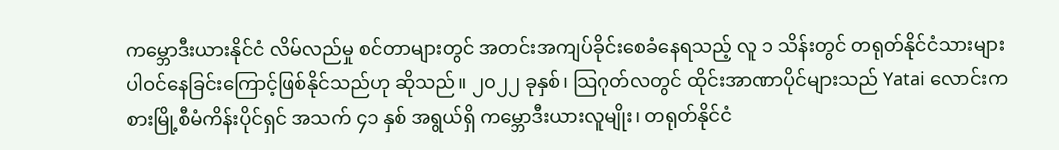ကမ္ဘောဒီးယားနိုင်ငံ လိမ်လည်မှု စင်တာများတွင် အတင်းအကျပ်ခိုင်းစေခံနေရသည့် လူ ၁ သိန်းတွင် တရုတ်နိုင်ငံသားများ ပါဝင်နေခြင်းကြောင့်ဖြစ်နိုင်သည်ဟု ဆိုသည်။ ၂၀၂၂ ခုနှစ်၊ သြဂုတ်လတွင် ထိုင်းအာဏာပိုင်များသည် Yatai လောင်းကစားမြို့စီမံကိန်းပိုင်ရှင် အသက် ၄၁ နှစ် အရွယ်ရှိ ကမ္ဘောဒီးယားလူမျိုး၊ တရုတ်နိုင်ငံ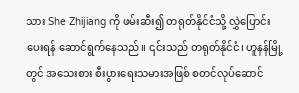သား She Zhijiang ကို ဖမ်းဆီး၍ တရုတ်နိုင်ငံသို့ လွှဲပြောင်းပေးရန် ဆောင်ရွက်နေသည်။ ၎င်းသည် တရုတ်နိုင်ငံ၊ ဟူနန်မြို့တွင် အသေးစား စီးပွားရေးသမားအဖြစ် စတင်လုပ်ဆောင်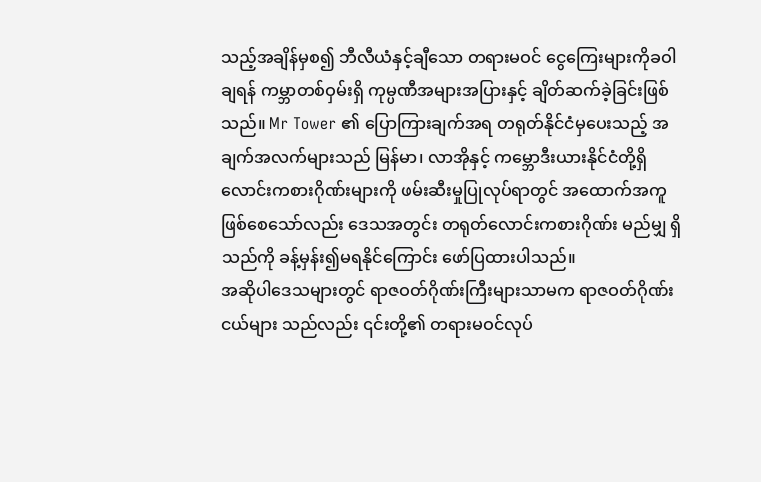သည့်အချိန်မှစ၍ ဘီလီယံနှင့်ချီသော တရားမဝင် ငွေကြေးများကိုခဝါချရန် ကမ္ဘာတစ်ဝှမ်းရှိ ကုမ္ပဏီအများအပြားနှင့် ချိတ်ဆက်ခဲ့ခြင်းဖြစ်သည်။ Mr Tower ၏ ပြောကြားချက်အရ တရုတ်နိုင်ငံမှပေးသည့် အချက်အလက်များသည် မြန်မာ၊ လာအိုနှင့် ကမ္ဘောဒီးယားနိုင်ငံတို့ရှိ လောင်းကစားဂိုဏ်းများကို ဖမ်းဆီးမှုပြုလုပ်ရာတွင် အထောက်အကူဖြစ်စေသော်လည်း ဒေသအတွင်း တရုတ်လောင်းကစားဂိုဏ်း မည်မျှ ရှိသည်ကို ခန့်မှန်း၍မရနိုင်ကြောင်း ဖော်ပြထားပါသည်။
အဆိုပါဒေသများတွင် ရာဇဝတ်ဂိုဏ်းကြီးများသာမက ရာဇဝတ်ဂိုဏ်းငယ်များ သည်လည်း ၎င်းတို့၏ တရားမဝင်လုပ်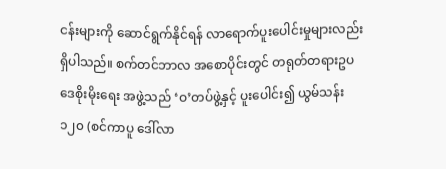ငန်းများကို ဆောင်ရွက်နိုင်ရန် လာရောက်ပူးပေါင်းမှုများလည်းရှိပါသည်။ စက်တင်ဘာလ အစောပိုင်းတွင် တရုတ်တရားဥပဒေစိုးမိုးရေး အဖွဲ့သည် ‘ဝ’တပ်ဖွဲ့နှင့် ပူးပေါင်း၍ ယွမ်သန်း ၁၂၀ (စင်ကာပူ ဒေါ်လာ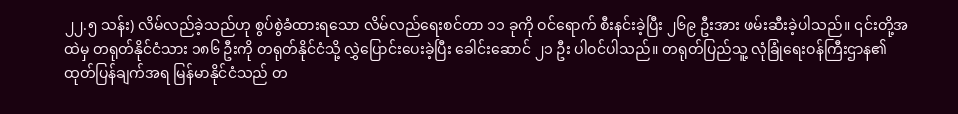၂၂.၅ သန်း) လိမ်လည်ခဲ့သည်ဟု စွပ်စွဲခံထားရသော လိမ်လည်ရေးစင်တာ ၁၁ ခုကို ဝင်ရောက် စီးနင်းခဲ့ပြီး ၂၆၉ ဦးအား ဖမ်းဆီးခဲ့ပါသည်။ ၎င်းတို့အထဲမှ တရုတ်နိုင်ငံသား ၁၈၆ ဦးကို တရုတ်နိုင်ငံသို့ လွှဲပြောင်းပေးခဲ့ပြီး ခေါင်းဆောင် ၂၁ ဦး ပါဝင်ပါသည်။ တရုတ်ပြည်သူ့ လုံခြုံရေးဝန်ကြီးဌာန၏ ထုတ်ပြန်ချက်အရ မြန်မာနိုင်ငံသည် တ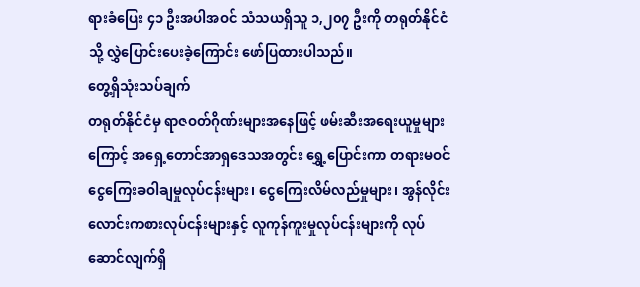ရားခံပြေး ၄၁ ဦးအပါအဝင် သံသယရှိသူ ၁,၂၀၇ ဦးကို တရုတ်နိုင်ငံသို့ လွှဲပြောင်းပေးခဲ့ကြောင်း ဖော်ပြထားပါသည်။
တွေ့ရှိသုံးသပ်ချက်
တရုတ်နိုင်ငံမှ ရာဇဝတ်ဂိုဏ်းများအနေဖြင့် ဖမ်းဆီးအရေးယူမှုများကြောင့် အရှေ့တောင်အာရှဒေသအတွင်း ရွှေ့ပြောင်းကာ တရားမဝင်ငွေကြေးခဝါချမှုလုပ်ငန်းများ၊ ငွေကြေးလိမ်လည်မှုများ၊ အွန်လိုင်းလောင်းကစားလုပ်ငန်းများနှင့် လူကုန်ကူးမှုလုပ်ငန်းများကို လုပ်ဆောင်လျက်ရှိ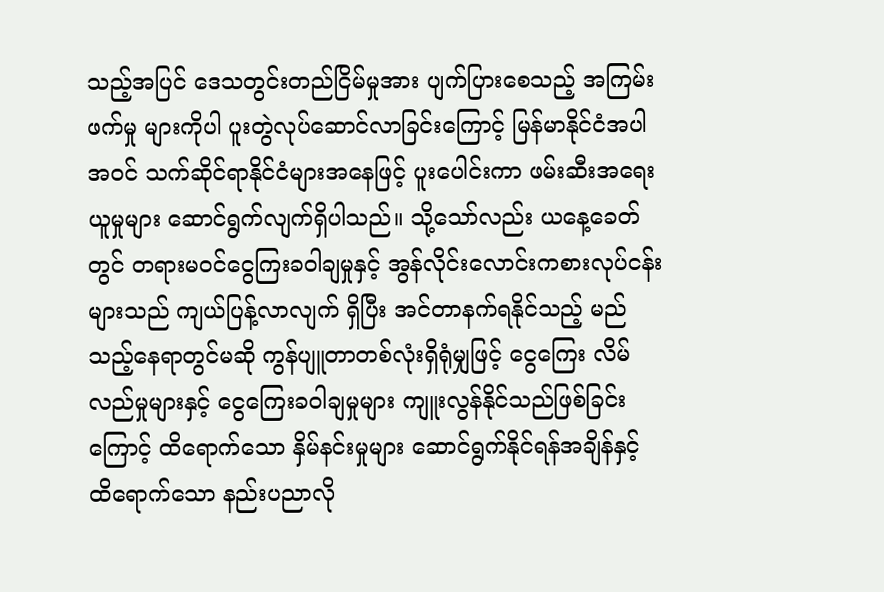သည့်အပြင် ဒေသတွင်းတည်ငြိမ်မှုအား ပျက်ပြားစေသည့် အကြမ်းဖက်မှု များကိုပါ ပူးတွဲလုပ်ဆောင်လာခြင်းကြောင့် မြန်မာနိုင်ငံအပါအဝင် သက်ဆိုင်ရာနိုင်ငံများအနေဖြင့် ပူးပေါင်းကာ ဖမ်းဆီးအရေးယူမှုများ ဆောင်ရွက်လျက်ရှိပါသည်။ သို့သော်လည်း ယနေ့ခေတ်တွင် တရားမဝင်ငွေကြးခဝါချမှုနှင့် အွန်လိုင်းလောင်းကစားလုပ်ငန်းများသည် ကျယ်ပြန့်လာလျက် ရှိပြီး အင်တာနက်ရနိုင်သည့် မည်သည့်နေရာတွင်မဆို ကွန်ပျူတာတစ်လုံးရှိရုံမျှဖြင့် ငွေကြေး လိမ်လည်မှုများနှင့် ငွေကြေးခဝါချမှုများ ကျူးလွန်နိုင်သည်ဖြစ်ခြင်းကြောင့် ထိရောက်သော နှိမ်နင်းမှုများ ဆောင်ရွက်နိုင်ရန်အချိန်နှင့် ထိရောက်သော နည်းပညာလို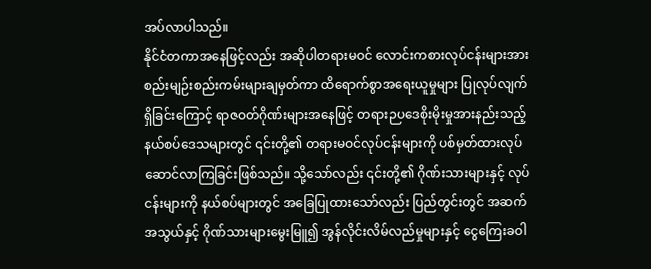အပ်လာပါသည်။
နိုင်ငံတကာအနေဖြင့်လည်း အဆိုပါတရားမဝင် လောင်းကစားလုပ်ငန်းများအား စည်းမျဉ်းစည်းကမ်းများချမှတ်ကာ ထိရောက်စွာအရေးယူမှုများ ပြုလုပ်လျက်ရှိခြင်းကြောင့် ရာဇဝတ်ဂိုဏ်းများအနေဖြင့် တရားဉပဒေစိုးမိုးမှုအားနည်းသည့် နယ်စပ်ဒေသများတွင် ၎င်းတို့၏ တရားမဝင်လုပ်ငန်းများကို ပစ်မှတ်ထားလုပ်ဆောင်လာကြခြင်းဖြစ်သည်။ သို့သော်လည်း ၎င်းတို့၏ ဂိုဏ်းသားများနှင့် လုပ်ငန်းများကို နယ်စပ်များတွင် အခြေပြုထားသော်လည်း ပြည်တွင်းတွင် အဆက်အသွယ်နှင့် ဂိုဏ်သားများမွေးမြူ၍ အွန်လိုင်းလိမ်လည်မှုများနှင့် ငွေကြေးခဝါ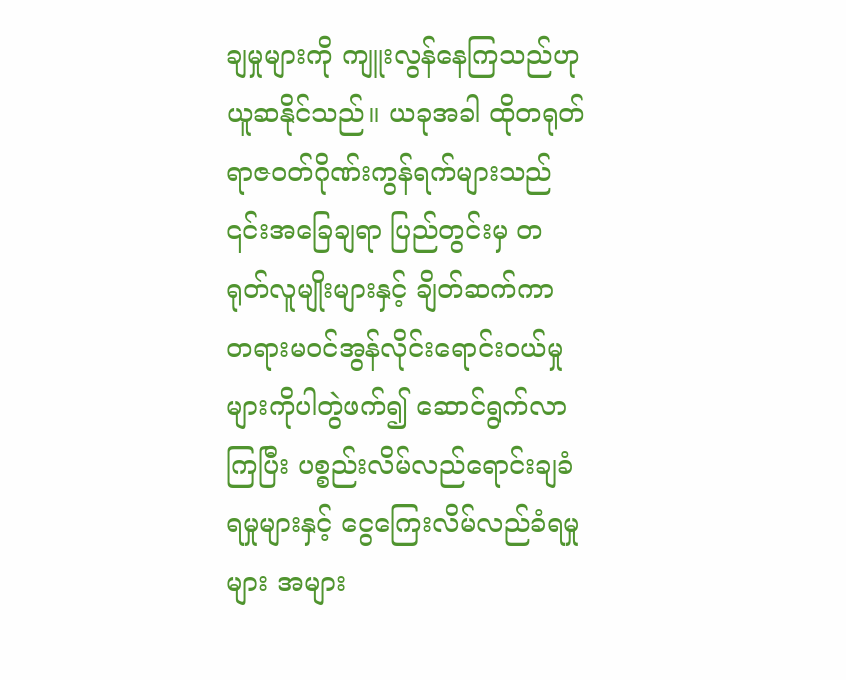ချမှုများကို ကျူးလွန်နေကြသည်ဟု ယူဆနိုင်သည်။ ယခုအခါ ထိုတရုတ် ရာဇဝတ်ဂိုဏ်းကွန်ရက်များသည် ၎င်းအခြေချရာ ပြည်တွင်းမှ တရုတ်လူမျိုးများနှင့် ချိတ်ဆက်ကာ တရားမဝင်အွန်လိုင်းရောင်းဝယ်မှုများကိုပါတွဲဖက်၍ ဆောင်ရွက်လာကြပြီး ပစ္စည်းလိမ်လည်ရောင်းချခံရမှုများနှင့် ငွေကြေးလိမ်လည်ခံရမှုများ အများ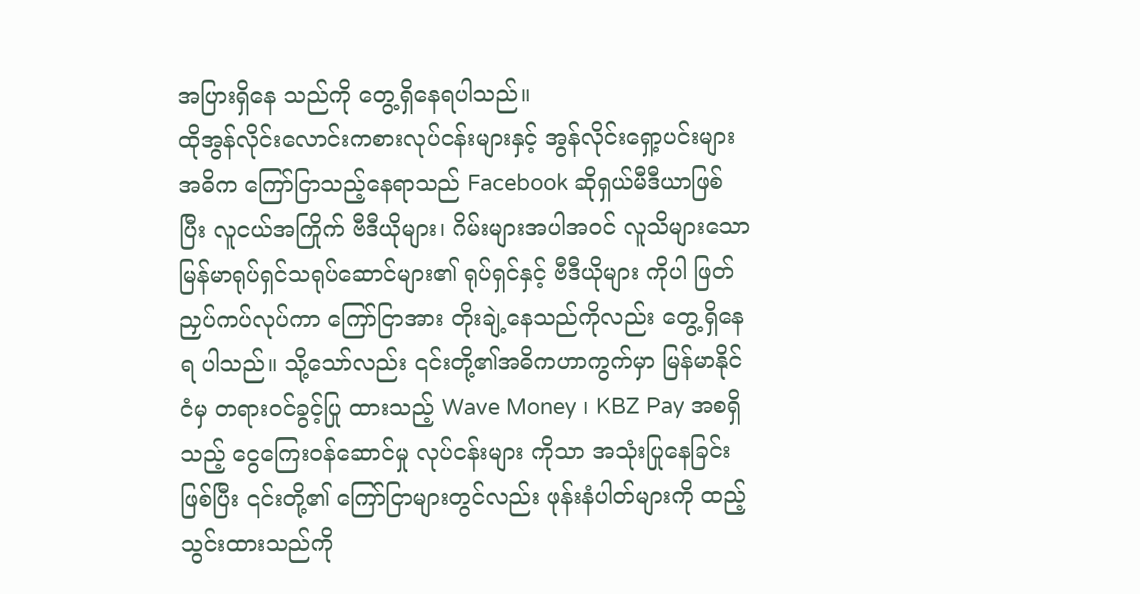အပြားရှိနေ သည်ကို တွေ့ရှိနေရပါသည်။
ထိုအွန်လိုင်းလောင်းကစားလုပ်ငန်းများနှင့် အွန်လိုင်းရှော့ပင်းများ အဓိက ကြော်ငြာသည့်နေရာသည် Facebook ဆိုရှယ်မီဒီယာဖြစ်ပြီး လူငယ်အကြိုက် ဗီဒီယိုများ၊ ဂိမ်းများအပါအဝင် လူသိများသော မြန်မာရုပ်ရှင်သရုပ်ဆောင်များ၏ ရုပ်ရှင်နှင့် ဗီဒီယိုများ ကိုပါ ဖြတ်ညှပ်ကပ်လုပ်ကာ ကြော်ငြာအား တိုးချဲ့နေသည်ကိုလည်း တွေ့ရှိနေရ ပါသည်။ သို့သော်လည်း ၎င်းတို့၏အဓိကဟာကွက်မှာ မြန်မာနိုင်ငံမှ တရားဝင်ခွင့်ပြု ထားသည့် Wave Money ၊ KBZ Pay အစရှိသည့် ငွေကြေးဝန်ဆောင်မှု လုပ်ငန်းများ ကိုသာ အသုံးပြုနေခြင်းဖြစ်ပြီး ၎င်းတို့၏ ကြော်ငြာများတွင်လည်း ဖုန်းနံပါတ်များကို ထည့်သွင်းထားသည်ကို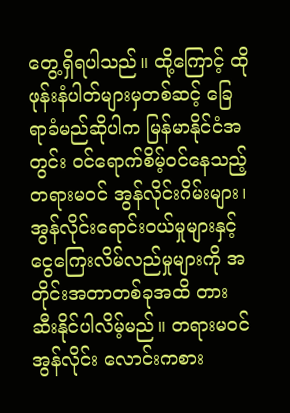တွေ့ရှိရပါသည်။ ထို့ကြောင့် ထိုဖုန်းနံပါတ်များမှတစ်ဆင့် ခြေရာခံမည်ဆိုပါက မြန်မာနိုင်ငံအတွင်း ဝင်ရောက်စိမ့်ဝင်နေသည့် တရားမဝင် အွန်လိုင်းဂိမ်းများ၊ အွန်လိုင်းရောင်းဝယ်မှုများနှင့် ငွေကြေးလိမ်လည်မှုများကို အတိုင်းအတာတစ်ခုအထိ တားဆီးနိုင်ပါလိမ့်မည်။ တရားမဝင် အွန်လိုင်း လောင်းကစား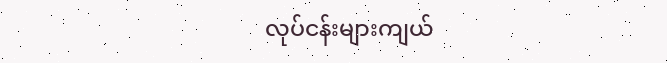လုပ်ငန်းများကျယ်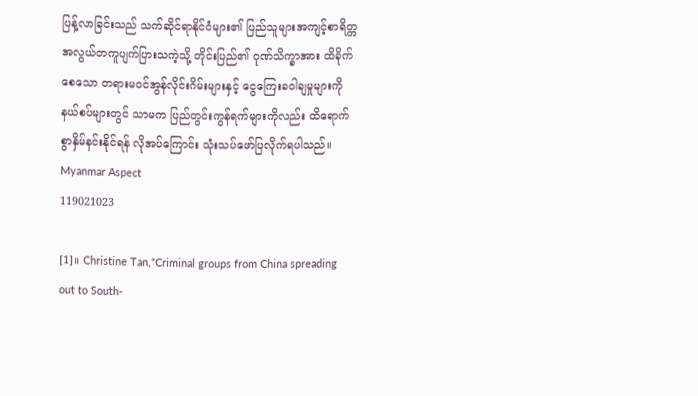ပြန့်လာခြင်းသည် သက်ဆိုင်ရာနိုင်ငံများ၏ ပြည်သူများအကျင့်စာရိတ္တအလွယ်တကူပျက်ပြားသကဲ့သို့ တိုင်းပြည်၏ ဂုဏ်သိက္ခာအား ထိခိုက်စေသော တရားမဝင်အွန်လိုင်းဂိမ်းများနှင့် ငွေကြေးခဝါချမှုများကို နယ်စပ်များတွင် သာမက ပြည်တွင်းကွန်ရက်များကိုလည်း ထိရောက်စွာနှိမ်နင်းနိုင်ရန် လိုအပ်ကြောင်း သုံးသပ်ဖော်ပြလိုက်ရပါသည်။
Myanmar Aspect
119021023

[1]။ Christine Tan,“Criminal groups from China spreading out to South-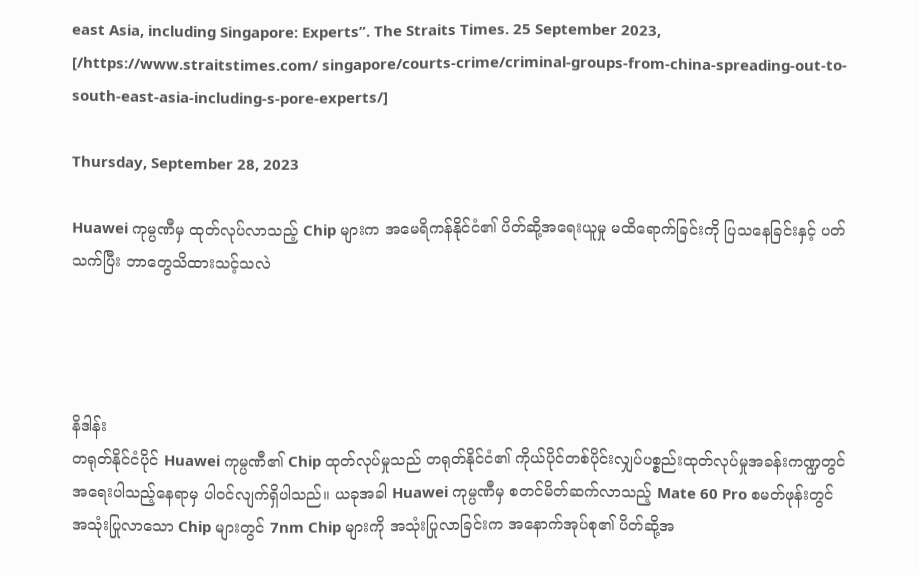east Asia, including Singapore: Experts”. The Straits Times. 25 September 2023, [/https://www.straitstimes.com/ singapore/courts-crime/criminal-groups-from-china-spreading-out-to-south-east-asia-including-s-pore-experts/]

Thursday, September 28, 2023

Huawei ကုမ္ပဏီမှ ထုတ်လုပ်လာသည့် Chip များက အမေရိကန်နိုင်ငံ၏ ပိတ်ဆို့အရေးယူမှု မထိရောက်ခြင်းကို ပြသနေခြင်းနှင့် ပတ်သက်ပြီး ဘာတွေသိထားသင့်သလဲ




နိဒါန်း
တရုတ်နိုင်ငံပိုင် Huawei ကုမ္ပဏီ၏ Chip ထုတ်လုပ်မှုသည် တရုတ်နိုင်ငံ၏ ကိုယ်ပိုင်တစ်ပိုင်းလျှပ်ပစ္စည်းထုတ်လုပ်မှုအခန်းကဏ္ဍတွင် အရေးပါသည့်နေရာမှ ပါဝင်လျက်ရှိပါသည်။ ယခုအခါ Huawei ကုမ္ပဏီမှ စတင်မိတ်ဆက်လာသည့် Mate 60 Pro စမတ်ဖုန်းတွင် အသုံးပြုလာသော Chip များတွင် 7nm Chip များကို အသုံးပြုလာခြင်းက အနောက်အုပ်စု၏ ပိတ်ဆို့အ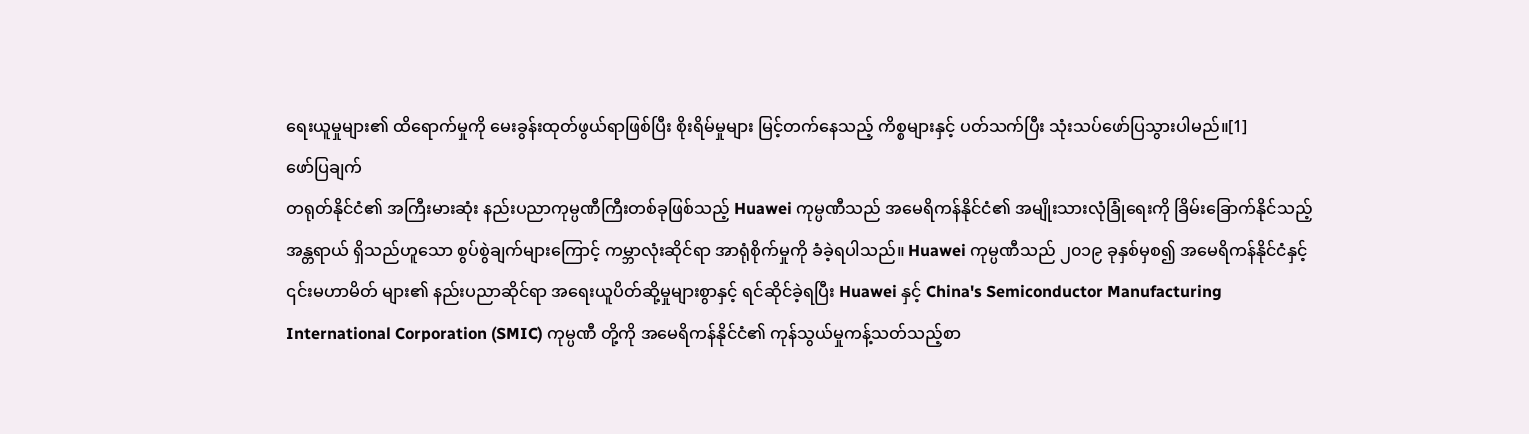ရေးယူမှုများ၏ ထိရောက်မှုကို မေးခွန်းထုတ်ဖွယ်ရာဖြစ်ပြီး စိုးရိမ်မှုများ မြင့်တက်နေသည့် ကိစ္စများနှင့် ပတ်သက်ပြီး သုံးသပ်ဖော်ပြသွားပါမည်။[1]
ဖော်ပြချက်
တရုတ်နိုင်ငံ၏ အကြီးမားဆုံး နည်းပညာကုမ္ပဏီကြီးတစ်ခုဖြစ်သည့် Huawei ကုမ္ပဏီသည် အမေရိကန်နိုင်ငံ၏ အမျိုးသားလုံခြုံရေးကို ခြိမ်းခြောက်နိုင်သည့် အန္တရာယ် ရှိသည်ဟူသော စွပ်စွဲချက်များကြောင့် ကမ္ဘာလုံးဆိုင်ရာ အာရုံစိုက်မှုကို ခံခဲ့ရပါသည်။ Huawei ကုမ္ပဏီသည် ၂၀၁၉ ခုနှစ်မှစ၍ အမေရိကန်နိုင်ငံနှင့် ၎င်းမဟာမိတ် များ၏ နည်းပညာဆိုင်ရာ အရေးယူပိတ်ဆို့မှုများစွာနှင့် ရင်ဆိုင်ခဲ့ရပြီး Huawei နှင့် China's Semiconductor Manufacturing International Corporation (SMIC) ကုမ္ပဏီ တို့ကို အမေရိကန်နိုင်ငံ၏ ကုန်သွယ်မှုကန့်သတ်သည့်စာ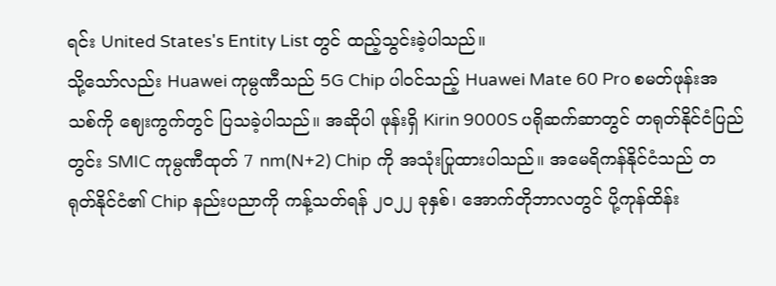ရင်း United States's Entity List တွင် ထည့်သွင်းခဲ့ပါသည်။
သို့သော်လည်း Huawei ကုမ္ပဏီသည် 5G Chip ပါဝင်သည့် Huawei Mate 60 Pro စမတ်ဖုန်းအသစ်ကို ဈေးကွက်တွင် ပြသခဲ့ပါသည်။ အဆိုပါ ဖုန်းရှိ Kirin 9000S ပရိုဆက်ဆာတွင် တရုတ်နိုင်ငံပြည်တွင်း SMIC ကုမ္ပဏီထုတ် 7 nm(N+2) Chip ကို အသုံးပြုထားပါသည်။ အမေရိကန်နိုင်ငံသည် တရုတ်နိုင်ငံ၏ Chip နည်းပညာကို ကန့်သတ်ရန် ၂၀၂၂ ခုနှစ်၊ အောက်တိုဘာလတွင် ပို့ကုန်ထိန်း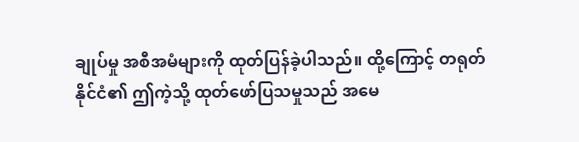ချုပ်မှု အစီအမံများကို ထုတ်ပြန်ခဲ့ပါသည်။ ထို့ကြောင့် တရုတ်နိုင်ငံ၏ ဤကဲ့သို့ ထုတ်ဖော်ပြသမှုသည် အမေ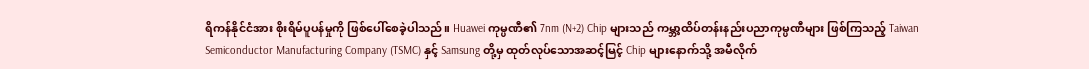ရိကန်နိုင်ငံအား စိုးရိမ်ပူပန်မှုကို ဖြစ်ပေါ်စေခဲ့ပါသည်။ Huawei ကုမ္ပဏီ၏ 7nm (N+2) Chip များသည် ကမ္ဘာ့ထိပ်တန်းနည်းပညာကုမ္ပဏီများ ဖြစ်ကြသည့် Taiwan Semiconductor Manufacturing Company (TSMC) နှင့် Samsung တို့မှ ထုတ်လုပ်သောအဆင့်မြင့် Chip များနောက်သို့ အမီလိုက်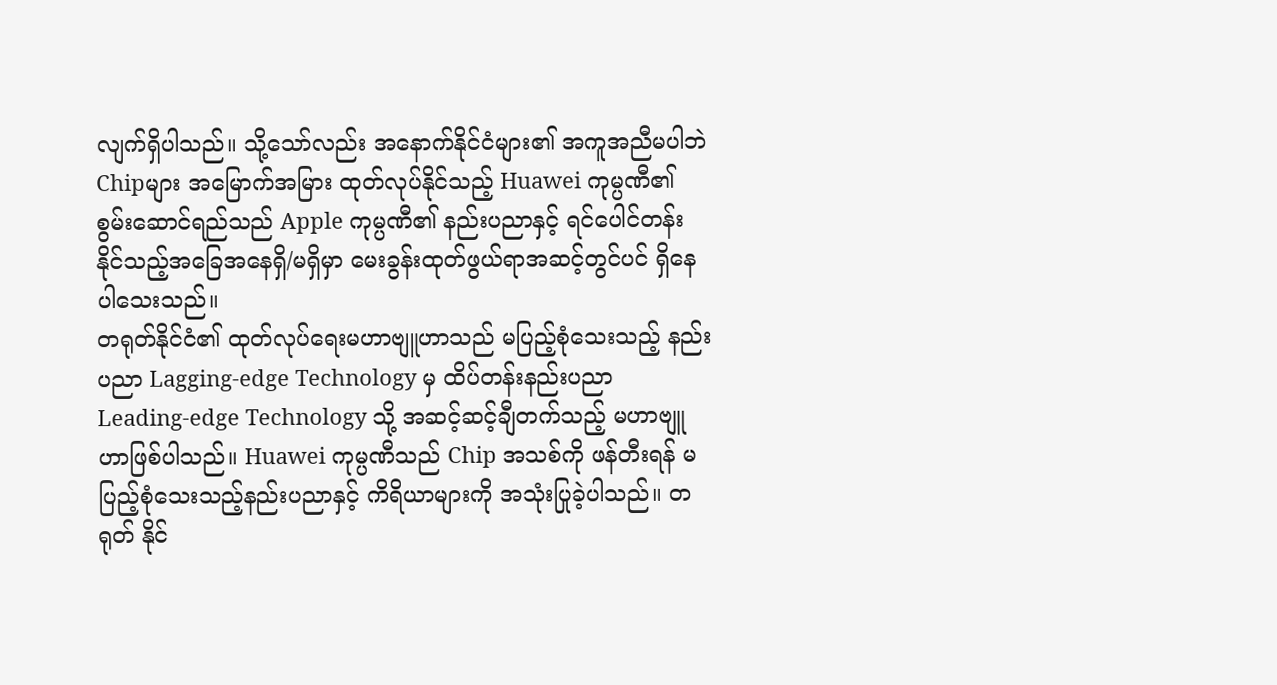လျက်ရှိပါသည်။ သို့သော်လည်း အနောက်နိုင်ငံများ၏ အကူအညီမပါဘဲ Chipများ အမြောက်အမြား ထုတ်လုပ်နိုင်သည့် Huawei ကုမ္ပဏီ၏ စွမ်းဆောင်ရည်သည် Apple ကုမ္ပဏီ၏ နည်းပညာနှင့် ရင်ပေါင်တန်း နိုင်သည့်အခြေအနေရှိ/မရှိမှာ မေးခွန်းထုတ်ဖွယ်ရာအဆင့်တွင်ပင် ရှိနေပါသေးသည်။
တရုတ်နိုင်ငံ၏ ထုတ်လုပ်ရေးမဟာဗျူဟာသည် မပြည့်စုံသေးသည့် နည်းပညာ Lagging-edge Technology မှ ထိပ်တန်းနည်းပညာ Leading-edge Technology သို့ အဆင့်ဆင့်ချီတက်သည့် မဟာဗျူဟာဖြစ်ပါသည်။ Huawei ကုမ္ပဏီသည် Chip အသစ်ကို ဖန်တီးရန် မပြည့်စုံသေးသည့်နည်းပညာနှင့် ကိရိယာများကို အသုံးပြုခဲ့ပါသည်။ တရုတ် နိုင်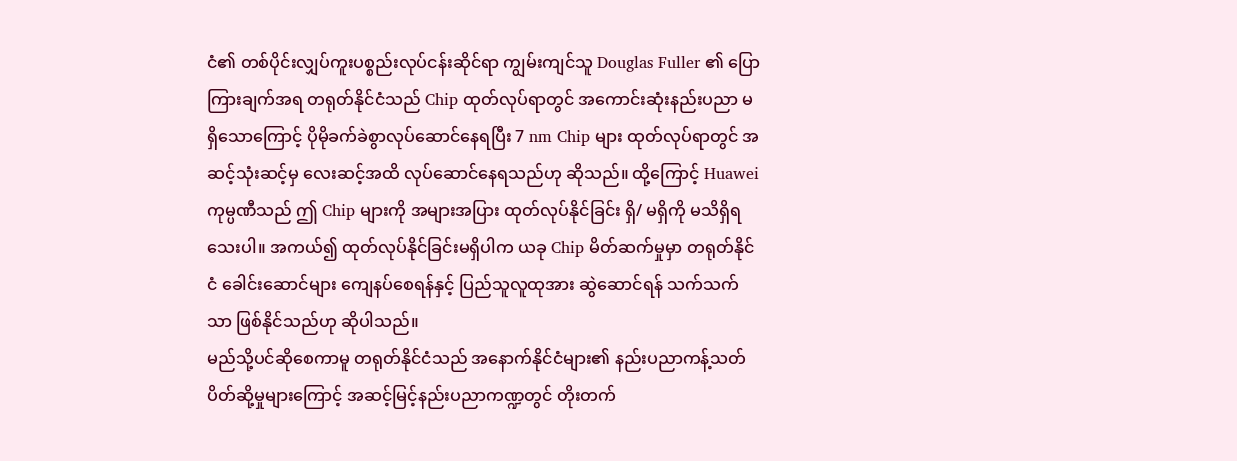ငံ၏ တစ်ပိုင်းလျှပ်ကူးပစ္စည်းလုပ်ငန်းဆိုင်ရာ ကျွမ်းကျင်သူ Douglas Fuller ၏ ပြောကြားချက်အရ တရုတ်နိုင်ငံသည် Chip ထုတ်လုပ်ရာတွင် အကောင်းဆုံးနည်းပညာ မရှိသောကြောင့် ပိုမိုခက်ခဲစွာလုပ်ဆောင်နေရပြီး 7 nm Chip များ ထုတ်လုပ်ရာတွင် အဆင့်သုံးဆင့်မှ လေးဆင့်အထိ လုပ်ဆောင်နေရသည်ဟု ဆိုသည်။ ထို့ကြောင့် Huawei ကုမ္ပဏီသည် ဤ Chip များကို အများအပြား ထုတ်လုပ်နိုင်ခြင်း ရှိ/ မရှိကို မသိရှိရ သေးပါ။ အကယ်၍ ထုတ်လုပ်နိုင်ခြင်းမရှိပါက ယခု Chip မိတ်ဆက်မှုမှာ တရုတ်နိုင်ငံ ခေါင်းဆောင်များ ကျေနပ်စေရန်နှင့် ပြည်သူလူထုအား ဆွဲဆောင်ရန် သက်သက်သာ ဖြစ်နိုင်သည်ဟု ဆိုပါသည်။
မည်သို့ပင်ဆိုစေကာမူ တရုတ်နိုင်ငံသည် အနောက်နိုင်ငံများ၏ နည်းပညာကန့်သတ်ပိတ်ဆို့မှုများကြောင့် အဆင့်မြင့်နည်းပညာကဏ္ဍတွင် တိုးတက်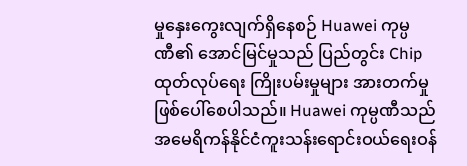မှုနှေးကွေးလျက်ရှိနေစဉ် Huawei ကုမ္ပဏီ၏ အောင်မြင်မှုသည် ပြည်တွင်း Chip ထုတ်လုပ်ရေး ကြိုးပမ်းမှုများ အားတက်မှုဖြစ်ပေါ်စေပါသည်။ Huawei ကုမ္ပဏီသည် အမေရိကန်နိုင်ငံကူးသန်းရောင်းဝယ်ရေးဝန်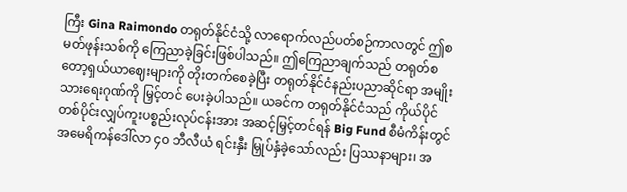ကြီး Gina Raimondo တရုတ်နိုင်ငံသို့ လာရောက်လည်ပတ်စဉ်ကာလတွင် ဤစမတ်ဖုန်းသစ်ကို ကြေညာခဲ့ခြင်းဖြစ်ပါသည်။ ဤကြေညာချက်သည် တရုတ်စတော့ရှယ်ယာဈေးများကို တိုးတက်စေခဲ့ပြီး တရုတ်နိုင်ငံနည်းပညာဆိုင်ရာ အမျိုးသားရေးဂုဏ်ကို မြှင့်တင် ပေးခဲ့ပါသည်။ ယခင်က တရုတ်နိုင်ငံသည် ကိုယ်ပိုင်တစ်ပိုင်းလျှပ်ကူးပစ္စည်းလုပ်ငန်းအား အဆင့်မြှင့်တင်ရန် Big Fund စီမံကိန်းတွင် အမေရိကန်ဒေါ်လာ ၄၀ ဘီလီယံ ရင်းနှီး မြှုပ်နှံခဲ့သော်လည်း ပြဿနာများ၊ အ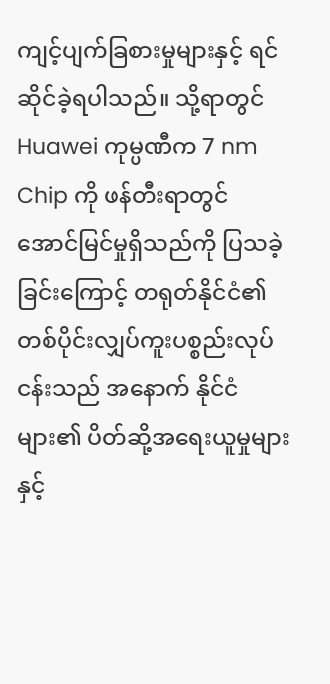ကျင့်ပျက်ခြစားမှုများနှင့် ရင်ဆိုင်ခဲ့ရပါသည်။ သို့ရာတွင် Huawei ကုမ္ပဏီက 7 nm Chip ကို ဖန်တီးရာတွင် အောင်မြင်မှုရှိသည်ကို ပြသခဲ့ခြင်းကြောင့် တရုတ်နိုင်ငံ၏ တစ်ပိုင်းလျှပ်ကူးပစ္စည်းလုပ်ငန်းသည် အနောက် နိုင်ငံများ၏ ပိတ်ဆို့အရေးယူမှုများနှင့်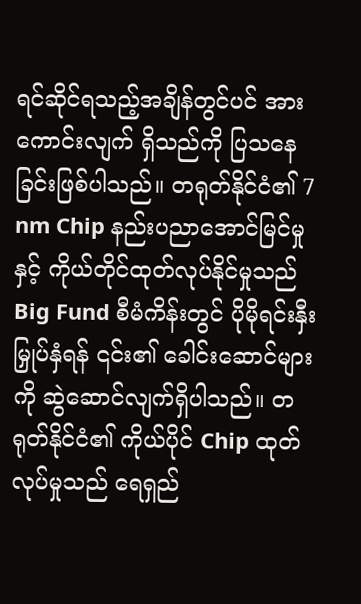ရင်ဆိုင်ရသည့်အချိန်တွင်ပင် အားကောင်းလျက် ရှိသည်ကို ပြသနေခြင်းဖြစ်ပါသည်။ တရုတ်နိုင်ငံ၏ 7 nm Chip နည်းပညာအောင်မြင်မှုနှင့် ကိုယ်တိုင်ထုတ်လုပ်နိုင်မှုသည် Big Fund စီမံကိန်းတွင် ပိုမိုရင်းနှီးမြှုပ်နှံရန် ၎င်း၏ ခေါင်းဆောင်များကို ဆွဲဆောင်လျက်ရှိပါသည်။ တရုတ်နိုင်ငံ၏ ကိုယ်ပိုင် Chip ထုတ်လုပ်မှုသည် ရေရှည်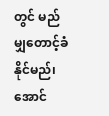တွင် မည်မျှတောင့်ခံနိုင်မည်၊ အောင်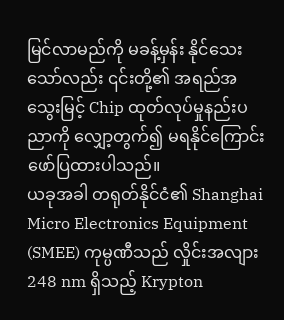မြင်လာမည်ကို မခန့်မှန်း နိုင်သေးသော်လည်း ၎င်းတို့၏ အရည်အသွေးမြင့် Chip ထုတ်လုပ်မှုနည်းပညာကို လျှော့တွက်၍ မရနိုင်ကြောင်း ဖော်ပြထားပါသည်။
ယခုအခါ တရုတ်နိုင်ငံ၏ Shanghai Micro Electronics Equipment (SMEE) ကုမ္ပဏီသည် လှိုင်းအလျား 248 nm ရှိသည့် Krypton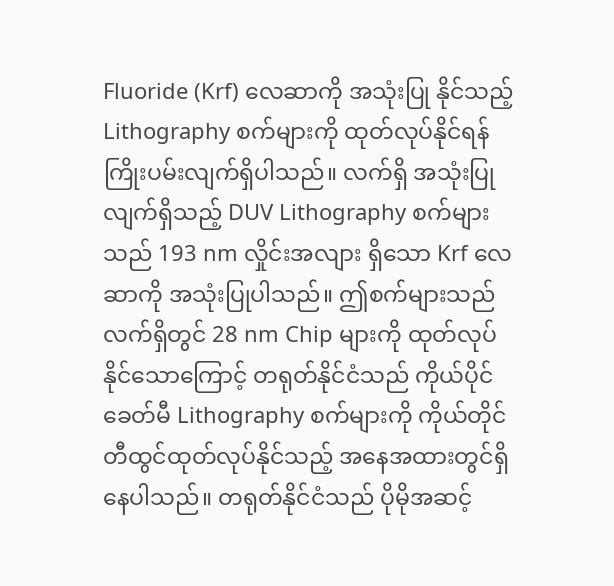Fluoride (Krf) လေဆာကို အသုံးပြု နိုင်သည့် Lithography စက်များကို ထုတ်လုပ်နိုင်ရန် ကြိုးပမ်းလျက်ရှိပါသည်။ လက်ရှိ အသုံးပြုလျက်ရှိသည့် DUV Lithography စက်များသည် 193 nm လှိုင်းအလျား ရှိသော Krf လေဆာကို အသုံးပြုပါသည်။ ဤစက်များသည် လက်ရှိတွင် 28 nm Chip များကို ထုတ်လုပ်နိုင်သောကြောင့် တရုတ်နိုင်ငံသည် ကိုယ်ပိုင်ခေတ်မီ Lithography စက်များကို ကိုယ်တိုင် တီထွင်ထုတ်လုပ်နိုင်သည့် အနေအထားတွင်ရှိနေပါသည်။ တရုတ်နိုင်ငံသည် ပိုမိုအဆင့်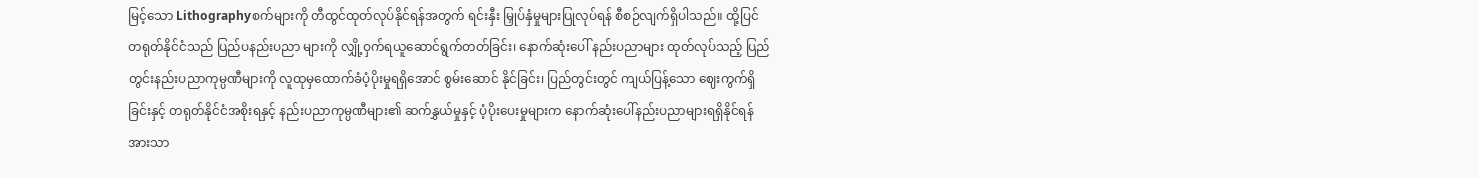မြင့်သော Lithographyစက်များကို တီထွင်ထုတ်လုပ်နိုင်ရန်အတွက် ရင်းနှီး မြှုပ်နှံမှုများပြုလုပ်ရန် စီစဉ်လျက်ရှိပါသည်။ ထို့ပြင် တရုတ်နိုင်ငံသည် ပြည်ပနည်းပညာ များကို လျှို့ဝှက်ရယူဆောင်ရွက်တတ်ခြင်း၊ နောက်ဆုံးပေါ် နည်းပညာများ ထုတ်လုပ်သည့် ပြည်တွင်းနည်းပညာကုမ္ပဏီများကို လူထုမှထောက်ခံပံ့ပိုးမှုရရှိအောင် စွမ်းဆောင် နိုင်ခြင်း၊ ပြည်တွင်းတွင် ကျယ်ပြန့်သော ဈေးကွက်ရှိခြင်းနှင့် တရုတ်နိုင်ငံအစိုးရနှင့် နည်းပညာကုမ္ပဏီများ၏ ဆက်နွှယ်မှုနှင့် ပံ့ပိုးပေးမှုများက နောက်ဆုံးပေါ်နည်းပညာများရရှိနိုင်ရန် အားသာ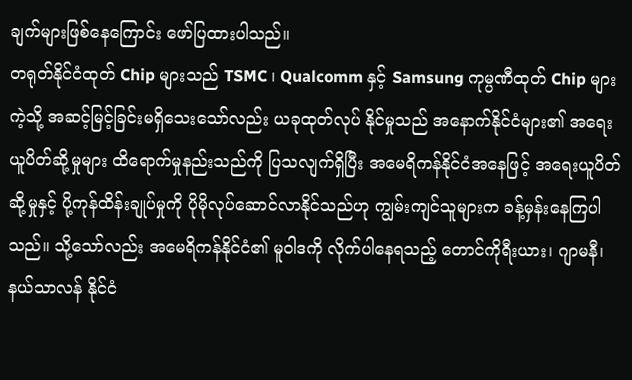ချက်များဖြစ်နေကြောင်း ဖော်ပြထားပါသည်။
တရုတ်နိုင်ငံထုတ် Chip များသည် TSMC ၊ Qualcomm နှင့် Samsung ကုမ္ပဏီထုတ် Chip များကဲ့သို့ အဆင့်မြင့်ခြင်းမရှိသေးသော်လည်း ယခုထုတ်လုပ် နိုင်မှုသည် အနောက်နိုင်ငံများ၏ အရေးယူပိတ်ဆို့မှုများ ထိရောက်မှုနည်းသည်ကို ပြသလျက်ရှိပြီး အမေရိကန်နိုင်ငံအနေဖြင့် အရေးယူပိတ်ဆို့မှုနှင့် ပို့ကုန်ထိန်းချုပ်မှုကို ပိုမိုလုပ်ဆောင်လာနိုင်သည်ဟု ကျွမ်းကျင်သူများက ခန့်မှန်းနေကြပါသည်။ သို့သော်လည်း အမေရိကန်နိုင်ငံ၏ မူဝါဒကို လိုက်ပါနေရသည့် တောင်ကိုရီးယား၊ ဂျာမနီ၊ နယ်သာလန် နိုင်ငံ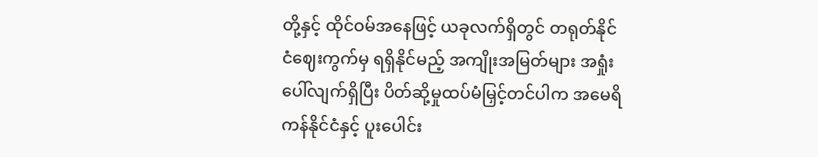တို့နှင့် ထိုင်ဝမ်အနေဖြင့် ယခုလက်ရှိတွင် တရုတ်နိုင်ငံဈေးကွက်မှ ရရှိနိုင်မည့် အကျိုးအမြတ်များ အရှုံးပေါ်လျက်ရှိပြီး ပိတ်ဆို့မှုထပ်မံမြှင့်တင်ပါက အမေရိကန်နိုင်ငံနှင့် ပူးပေါင်း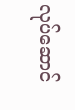လုပ်ဆောင်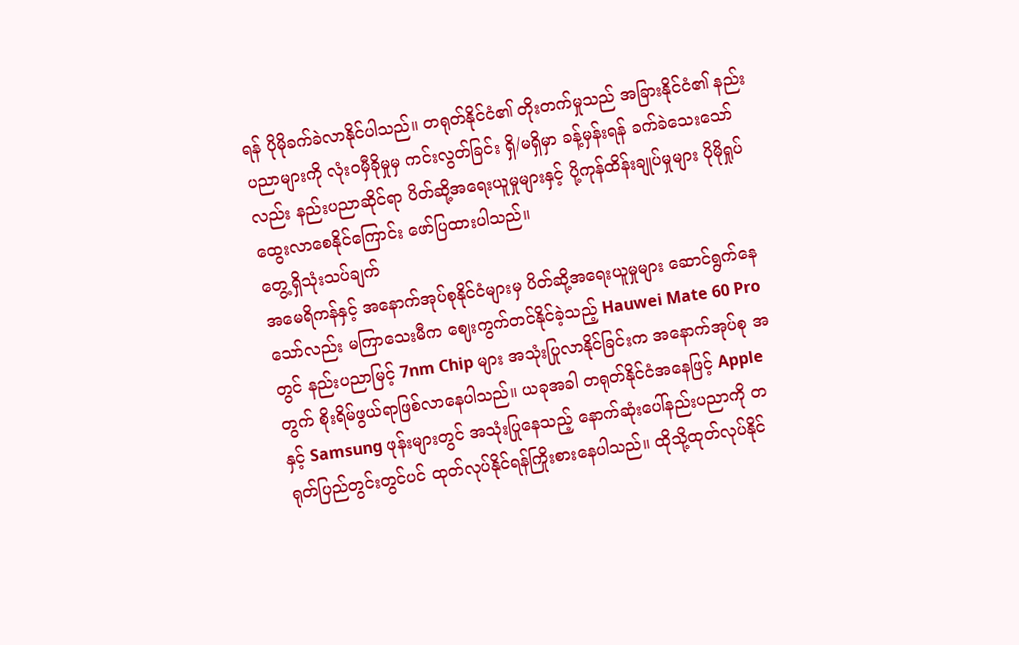ရန် ပိုမိုခက်ခဲလာနိုင်ပါသည်။ တရုတ်နိုင်ငံ၏ တိုးတက်မှုသည် အခြားနိုင်ငံ၏ နည်းပညာများကို လုံးဝမှီခိုမှုမှ ကင်းလွတ်ခြင်း ရှိ/မရှိမှာ ခန့်မှန်းရန် ခက်ခဲသေးသော်လည်း နည်းပညာဆိုင်ရာ ပိတ်ဆို့အရေးယူမှုများနှင့် ပို့ကုန်ထိန်းချုပ်မှုများ ပိုမိုရှုပ်ထွေးလာစေနိုင်ကြောင်း ဖော်ပြထားပါသည်။
တွေ့ရှိသုံးသပ်ချက်
အမေရိကန်နှင့် အနောက်အုပ်စုနိုင်ငံများမှ ပိတ်ဆို့အရေးယူမှုများ ဆောင်ရွက်နေသော်လည်း မကြာသေးမီက ဈေးကွက်တင်နိုင်ခဲ့သည့် Hauwei Mate 60 Pro တွင် နည်းပညာမြင့် 7nm Chip များ အသုံးပြုလာနိုင်ခြင်းက အနောက်အုပ်စု အတွက် စိုးရိမ်ဖွယ်ရာဖြစ်လာနေပါသည်။ ယခုအခါ တရုတ်နိုင်ငံအနေဖြင့် Apple နှင့် Samsung ဖုန်းများတွင် အသုံးပြုနေသည့် နောက်ဆုံးပေါ်နည်းပညာကို တရုတ်ပြည်တွင်းတွင်ပင် ထုတ်လုပ်နိုင်ရန်ကြိုးစားနေပါသည်။ ထိုသို့ထုတ်လုပ်နိုင်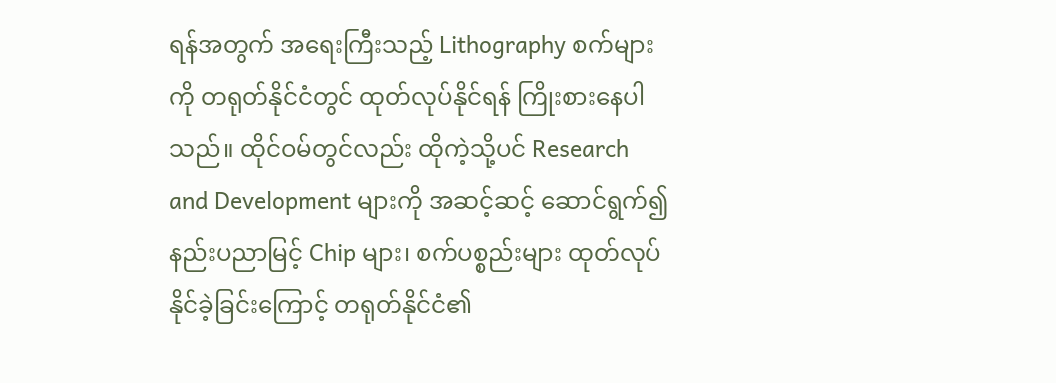ရန်အတွက် အရေးကြီးသည့် Lithography စက်များကို တရုတ်နိုင်ငံတွင် ထုတ်လုပ်နိုင်ရန် ကြိုးစားနေပါသည်။ ထိုင်ဝမ်တွင်လည်း ထိုကဲ့သို့ပင် Research and Development များကို အဆင့်ဆင့် ဆောင်ရွက်၍ နည်းပညာမြင့် Chip များ၊ စက်ပစ္စည်းများ ထုတ်လုပ်နိုင်ခဲ့ခြင်းကြောင့် တရုတ်နိုင်ငံ၏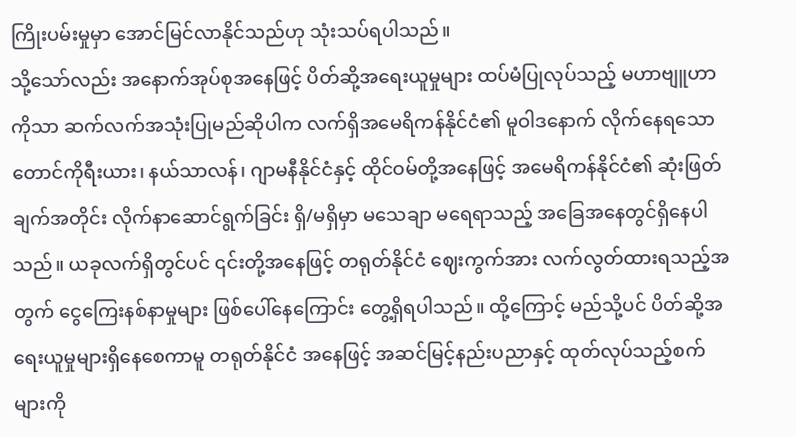ကြိုးပမ်းမှုမှာ အောင်မြင်လာနိုင်သည်ဟု သုံးသပ်ရပါသည်။
သို့သော်လည်း အနောက်အုပ်စုအနေဖြင့် ပိတ်ဆို့အရေးယူမှုများ ထပ်မံပြုလုပ်သည့် မဟာဗျူဟာကိုသာ ဆက်လက်အသုံးပြုမည်ဆိုပါက လက်ရှိအမေရိကန်နိုင်ငံ၏ မူဝါဒနောက် လိုက်နေရသော တောင်ကိုရီးယား၊ နယ်သာလန်၊ ဂျာမနီနိုင်ငံနှင့် ထိုင်ဝမ်တို့အနေဖြင့် အမေရိကန်နိုင်ငံ၏ ဆုံးဖြတ်ချက်အတိုင်း လိုက်နာဆောင်ရွက်ခြင်း ရှိ/မရှိမှာ မသေချာ မရေရာသည့် အခြေအနေတွင်ရှိနေပါသည်။ ယခုလက်ရှိတွင်ပင် ၎င်းတို့အနေဖြင့် တရုတ်နိုင်ငံ ဈေးကွက်အား လက်လွတ်ထားရသည့်အတွက် ငွေကြေးနစ်နာမှုများ ဖြစ်ပေါ်နေကြောင်း တွေ့ရှိရပါသည်။ ထို့ကြောင့် မည်သို့ပင် ပိတ်ဆို့အရေးယူမှုများရှိနေစေကာမူ တရုတ်နိုင်ငံ အနေဖြင့် အဆင်မြင့်နည်းပညာနှင့် ထုတ်လုပ်သည့်စက်များကို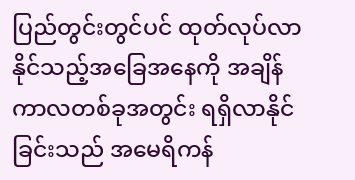ပြည်တွင်းတွင်ပင် ထုတ်လုပ်လာနိုင်သည့်အခြေအနေကို အချိန်ကာလတစ်ခုအတွင်း ရရှိလာနိုင်ခြင်းသည် အမေရိကန်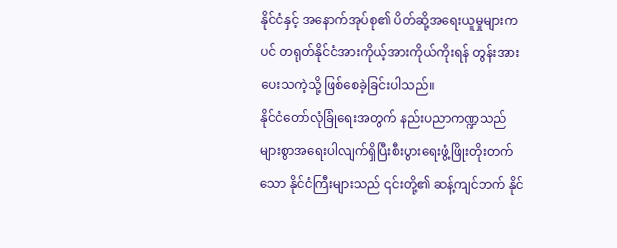နိုင်ငံနှင့် အနောက်အုပ်စု၏ ပိတ်ဆို့အရေးယူမှုများကပင် တရုတ်နိုင်ငံအားကိုယ့်အားကိုယ်ကိုးရန် တွန်းအားပေးသကဲ့သို့ ဖြစ်စေခဲ့ခြင်းပါသည်။
နိုင်ငံတော်လုံခြုံရေးအတွက် နည်းပညာကဏ္ဍသည် များစွာအရေးပါလျက်ရှိပြီးစီးပွားရေးဖွံ့ဖြိုးတိုးတက်သော နိုင်ငံကြီးများသည် ၎င်းတို့၏ ဆန့်ကျင်ဘက် နိုင်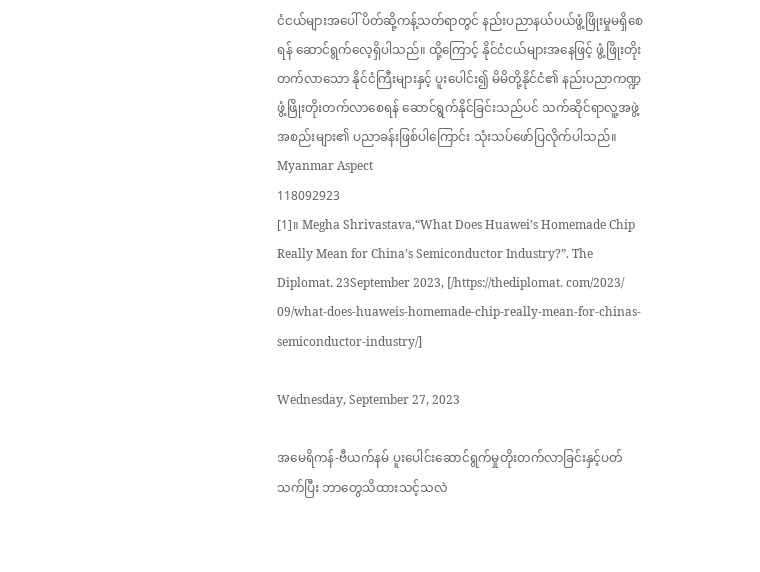ငံငယ်များအပေါ် ပိတ်ဆို့ကန့်သတ်ရာတွင် နည်းပညာနယ်ပယ်ဖွံ့ဖြိုးမှုမရှိစေရန် ဆောင်ရွက်လေ့ရှိပါသည်။ ထို့ကြောင့် နိုင်ငံငယ်များအနေဖြင့် ဖွံ့ဖြိုးတိုးတက်လာသော နိုင်ငံကြီးများနှင့် ပူးပေါင်း၍ မိမိတို့နိုင်ငံ၏ နည်းပညာကဏ္ဍဖွံ့ဖြိုးတိုးတက်လာစေရန် ဆောင်ရွက်နိုင်ခြင်းသည်ပင် သက်ဆိုင်ရာလူ့အဖွဲ့အစည်းများ၏ ပညာခန်းဖြစ်ပါကြောင်း သုံးသပ်ဖော်ပြလိုက်ပါသည်။
Myanmar Aspect
118092923
[1]။ Megha Shrivastava,“What Does Huawei’s Homemade Chip Really Mean for China’s Semiconductor Industry?”. The Diplomat. 23September 2023, [/https://thediplomat. com/2023/ 09/what-does-huaweis-homemade-chip-really-mean-for-chinas-semiconductor-industry/]

Wednesday, September 27, 2023

အမေရိကန်-ဗီယက်နမ် ပူးပေါင်းဆောင်ရွက်မှုတိုးတက်လာခြင်းနှင့်ပတ်သက်ပြီး ဘာတွေသိထားသင့်သလဲ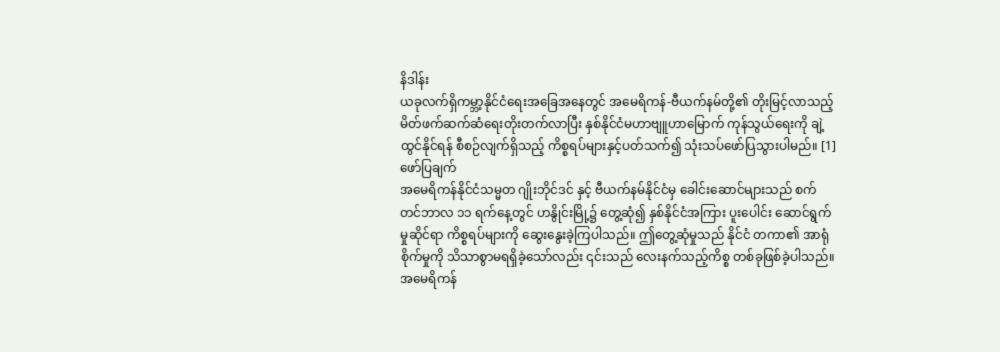နိဒါန်း
ယခုလက်ရှိကမ္ဘာ့နိုင်ငံရေးအခြေအနေတွင် အမေရိကန်-ဗီယက်နမ်တို့၏ တိုးမြင့်လာသည့် မိတ်ဖက်ဆက်ဆံရေးတိုးတက်လာပြီး နှစ်နိုင်ငံမဟာဗျူဟာမြောက် ကုန်သွယ်ရေးကို ချဲ့ထွင်နိုင်ရန် စီစဉ်လျက်ရှိသည့် ကိစ္စရပ်များနှင့်ပတ်သက်၍ သုံးသပ်ဖော်ပြသွားပါမည်။ [1]
ဖော်ပြချက်
အမေရိကန်နိုင်ငံသမ္မတ ဂျိုးဘိုင်ဒင် နှင့် ဗီယက်နမ်နိုင်ငံမှ ခေါင်းဆောင်များသည် စက်တင်ဘာလ ၁၁ ရက်နေ့တွင် ဟနွိုင်းမြို့၌ တွေ့ဆုံ၍ နှစ်နိုင်ငံအကြား ပူးပေါင်း ဆောင်ရွက်မှုဆိုင်ရာ ကိစ္စရပ်များကို ဆွေးနွေးခဲ့ကြပါသည်။ ဤတွေ့ဆုံမှုသည် နိုင်ငံ တကာ၏ အာရုံစိုက်မှုကို သိသာစွာမရရှိခဲ့သော်လည်း ၎င်းသည် လေးနက်သည့်ကိစ္စ တစ်ခုဖြစ်ခဲ့ပါသည်။ အမေရိကန်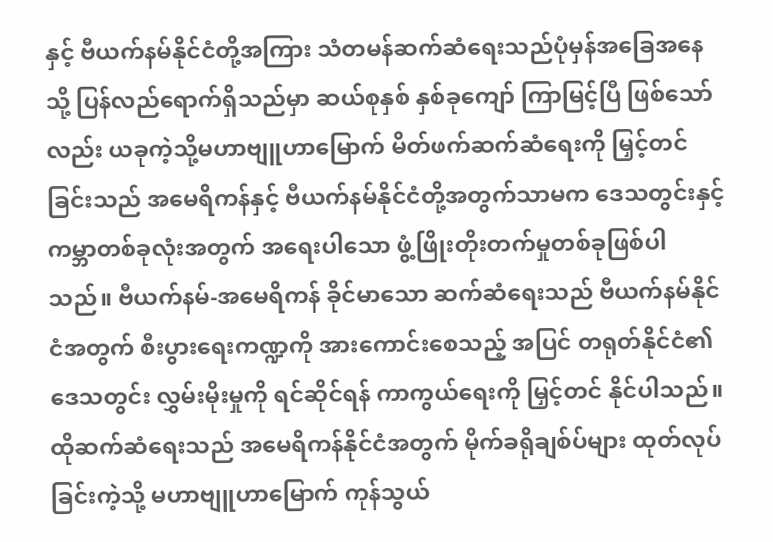နှင့် ဗီယက်နမ်နိုင်ငံတို့အကြား သံတမန်ဆက်ဆံရေးသည်ပုံမှန်အခြေအနေသို့ ပြန်လည်ရောက်ရှိသည်မှာ ဆယ်စုနှစ် နှစ်ခုကျော် ကြာမြင့်ပြီ ဖြစ်သော်လည်း ယခုကဲ့သို့မဟာဗျူဟာမြောက် မိတ်ဖက်ဆက်ဆံရေးကို မြှင့်တင်ခြင်းသည် အမေရိကန်နှင့် ဗီယက်နမ်နိုင်ငံတို့အတွက်သာမက ဒေသတွင်းနှင့် ကမ္ဘာတစ်ခုလုံးအတွက် အရေးပါသော ဖွံ့ဖြိုးတိုးတက်မှုတစ်ခုဖြစ်ပါသည်။ ဗီယက်နမ်-အမေရိကန် ခိုင်မာသော ဆက်ဆံရေးသည် ဗီယက်နမ်နိုင်ငံအတွက် စီးပွားရေးကဏ္ဍကို အားကောင်းစေသည့် အပြင် တရုတ်နိုင်ငံ၏ ဒေသတွင်း လွှမ်းမိုးမှုကို ရင်ဆိုင်ရန် ကာကွယ်ရေးကို မြှင့်တင် နိုင်ပါသည်။ ထိုဆက်ဆံရေးသည် အမေရိကန်နိုင်ငံအတွက် မိုက်ခရိုချစ်ပ်များ ထုတ်လုပ်ခြင်းကဲ့သို့ မဟာဗျူဟာမြောက် ကုန်သွယ်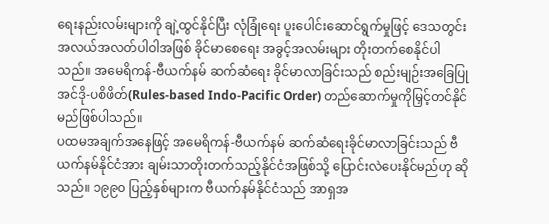ရေးနည်းလမ်းများကို ချဲ့ထွင်နိုင်ပြီး လုံခြုံရေး ပူးပေါင်းဆောင်ရွက်မှုဖြင့် ဒေသတွင်းအလယ်အလတ်ပါဝါအဖြစ် ခိုင်မာစေရေး အခွင့်အလမ်းများ တိုးတက်စေနိုင်ပါသည်။ အမေရိကန်-ဗီယက်နမ် ဆက်ဆံရေး ခိုင်မာလာခြင်းသည် စည်းမျဉ်းအခြေပြု အင်ဒို-ပစိဖိတ်(Rules-based Indo-Pacific Order) တည်ဆောက်မှုကိုမြှင့်တင်နိုင်မည်ဖြစ်ပါသည်။
ပထမအချက်အနေဖြင့် အမေရိကန်-ဗီယက်နမ် ဆက်ဆံရေးခိုင်မာလာခြင်းသည် ဗီယက်နမ်နိုင်ငံအား ချမ်းသာတိုးတက်သည့်နိုင်ငံအဖြစ်သို့ ပြောင်းလဲပေးနိုင်မည်ဟု ဆိုသည်။ ၁၉၉၀ ပြည့်နှစ်များက ဗီယက်နမ်နိုင်ငံသည် အာရှအ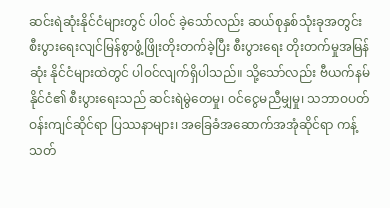ဆင်းရဲဆုံးနိုင်ငံများတွင် ပါဝင် ခဲ့သော်လည်း ဆယ်စုနှစ်သုံးခုအတွင်း စီးပွားရေးလျင်မြန်စွာဖွံ့ဖြိုးတိုးတက်ခဲ့ပြီး စီးပွားရေး တိုးတက်မှုအမြန်ဆုံး နိုင်ငံများထဲတွင် ပါဝင်လျက်ရှိပါသည်။ သို့သော်လည်း ဗီယက်နမ်နိုင်ငံ၏ စီးပွားရေးသည် ဆင်းရဲမွဲတေမှု၊ ဝင်ငွေမညီမျှမှု၊ သဘာဝပတ်ဝန်းကျင်ဆိုင်ရာ ပြဿနာများ၊ အခြေခံအဆောက်အအုံဆိုင်ရာ ကန့်သတ်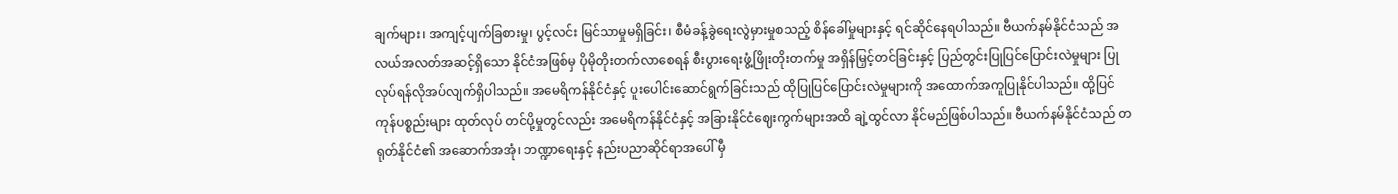ချက်များ၊ အကျင့်ပျက်ခြစားမှု၊ ပွင့်လင်း မြင်သာမှုမရှိခြင်း၊ စီမံခန့်ခွဲရေးလွဲမှားမှုစသည့် စိန်ခေါ်မှုများနှင့် ရင်ဆိုင်နေရပါသည်။ ဗီယက်နမ်နိုင်ငံသည် အလယ်အလတ်အဆင့်ရှိသော နိုင်ငံအဖြစ်မှ ပိုမိုတိုးတက်လာစေရန် စီးပွားရေးဖွံ့ဖြိုးတိုးတက်မှု အရှိန်မြှင့်တင်ခြင်းနှင့် ပြည်တွင်းပြုပြင်ပြောင်းလဲမှုများ ပြုလုပ်ရန်လိုအပ်လျက်ရှိပါသည်။ အမေရိကန်နိုင်ငံနှင့် ပူးပေါင်းဆောင်ရွက်ခြင်းသည် ထိုပြုပြင်ပြောင်းလဲမှုများကို အထောက်အကူပြုနိုင်ပါသည်။ ထို့ပြင် ကုန်ပစ္စည်းများ ထုတ်လုပ် တင်ပို့မှုတွင်လည်း အမေရိကန်နိုင်ငံနှင့် အခြားနိုင်ငံဈေးကွက်များအထိ ချဲ့ထွင်လာ နိုင်မည်ဖြစ်ပါသည်။ ဗီယက်နမ်နိုင်ငံသည် တရုတ်နိုင်ငံ၏ အဆောက်အအုံ၊ ဘဏ္ဍာရေးနှင့် နည်းပညာဆိုင်ရာအပေါ် မှီ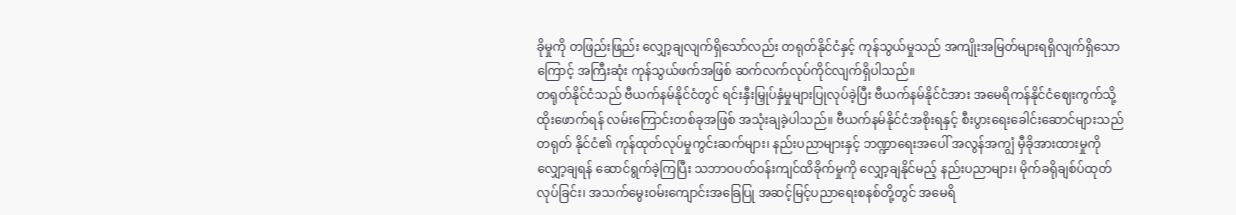ခိုမှုကို တဖြည်းဖြည်း လျှော့ချလျက်ရှိသော်လည်း တရုတ်နိုင်ငံနှင့် ကုန်သွယ်မှုသည် အကျိုးအမြတ်များရရှိလျက်ရှိသောကြောင့် အကြီးဆုံး ကုန်သွယ်ဖက်အဖြစ် ဆက်လက်လုပ်ကိုင်လျက်ရှိပါသည်။
တရုတ်နိုင်ငံသည် ဗီယက်နမ်နိုင်ငံတွင် ရင်းနှီးမြှုပ်နှံမှုများပြုလုပ်ခဲ့ပြီး ဗီယက်နမ်နိုင်ငံအား အမေရိကန်နိုင်ငံဈေးကွက်သို့ ထိုးဖောက်ရန် လမ်းကြောင်းတစ်ခုအဖြစ် အသုံးချခဲ့ပါသည်။ ဗီယက်နမ်နိုင်ငံအစိုးရနှင့် စီးပွားရေးခေါင်းဆောင်များသည် တရုတ် နိုင်ငံ၏ ကုန်ထုတ်လုပ်မှုကွင်းဆက်များ၊ နည်းပညာများနှင့် ဘဏ္ဍာရေးအပေါ် အလွန်အကျွံ မှီခိုအားထားမှုကိုလျှော့ချရန် ဆောင်ရွက်ခဲ့ကြပြီး သဘာဝပတ်ဝန်းကျင်ထိခိုက်မှုကို လျှော့ချနိုင်မည့် နည်းပညာများ၊ မိုက်ခရိုချစ်ပ်ထုတ်လုပ်ခြင်း၊ အသက်မွေးဝမ်းကျောင်းအခြေပြု အဆင့်မြင့်ပညာရေးစနစ်တို့တွင် အမေရိ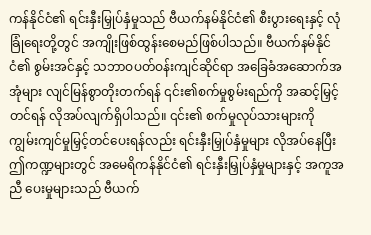ကန်နိုင်ငံ၏ ရင်းနှီးမြှုပ်နှံမှုသည် ဗီယက်နမ်နိုင်ငံ၏ စီးပွားရေးနှင့် လုံခြုံရေးတို့တွင် အကျိုးဖြစ်ထွန်းစေမည်ဖြစ်ပါသည်။ ဗီယက်နမ်နိုင်ငံ၏ စွမ်းအင်နှင့် သဘာဝပတ်ဝန်းကျင်ဆိုင်ရာ အခြေခံအဆောက်အအုံများ လျင်မြန်စွာတိုးတက်ရန် ၎င်း၏စက်မှုစွမ်းရည်ကို အဆင့်မြှင့်တင်ရန် လိုအပ်လျက်ရှိပါသည်။ ၎င်း၏ စက်မှုလုပ်သားများကို ကျွမ်းကျင်မှုမြှင့်တင်ပေးရန်လည်း ရင်းနှီးမြှုပ်နှံမှုများ လိုအပ်နေပြီး ဤကဏ္ဍများတွင် အမေရိကန်နိုင်ငံ၏ ရင်းနှီးမြှုပ်နှံမှုများနှင့် အကူအညီ ပေးမှုများသည် ဗီယက်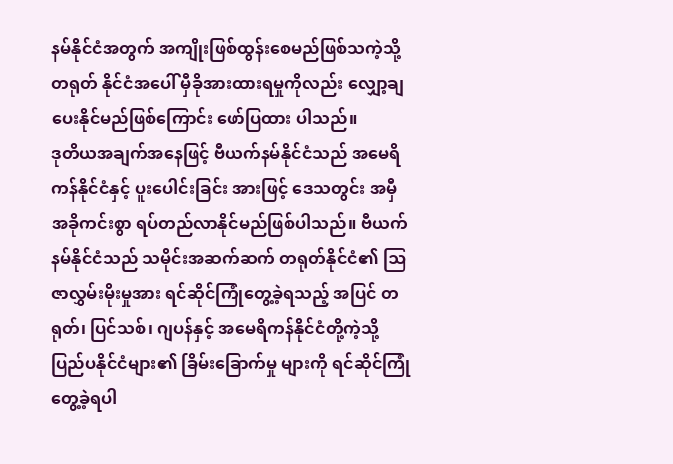နမ်နိုင်ငံအတွက် အကျိုးဖြစ်ထွန်းစေမည်ဖြစ်သကဲ့သို့ တရုတ် နိုင်ငံအပေါ် မှီခိုအားထားရမှုကိုလည်း လျှော့ချပေးနိုင်မည်ဖြစ်ကြောင်း ဖော်ပြထား ပါသည်။
ဒုတိယအချက်အနေဖြင့် ဗီယက်နမ်နိုင်ငံသည် အမေရိကန်နိုင်ငံနှင့် ပူးပေါင်းခြင်း အားဖြင့် ဒေသတွင်း အမှီအခိုကင်းစွာ ရပ်တည်လာနိုင်မည်ဖြစ်ပါသည်။ ဗီယက်နမ်နိုင်ငံသည် သမိုင်းအဆက်ဆက် တရုတ်နိုင်ငံ၏ ဩဇာလွှမ်းမိုးမှုအား ရင်ဆိုင်ကြုံတွေ့ခဲ့ရသည့် အပြင် တရုတ်၊ ပြင်သစ်၊ ဂျပန်နှင့် အမေရိကန်နိုင်ငံတို့ကဲ့သို့ ပြည်ပနိုင်ငံများ၏ ခြိမ်းခြောက်မှု များကို ရင်ဆိုင်ကြုံတွေ့ခဲ့ရပါ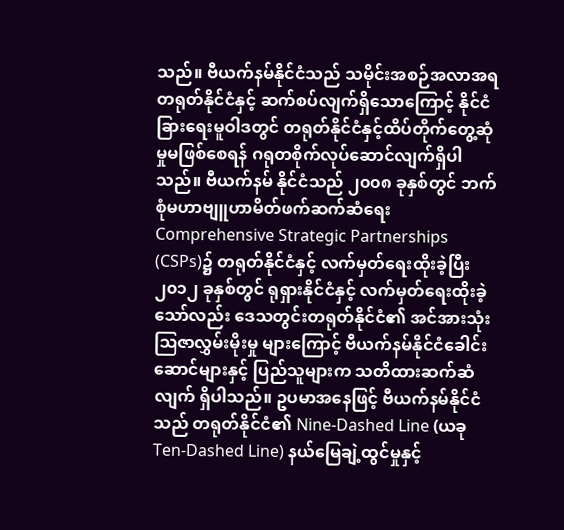သည်။ ဗီယက်နမ်နိုင်ငံသည် သမိုင်းအစဉ်အလာအရ တရုတ်နိုင်ငံနှင့် ဆက်စပ်လျက်ရှိသောကြောင့် နိုင်ငံခြားရေးမူဝါဒတွင် တရုတ်နိုင်ငံနှင့်ထိပ်တိုက်တွေ့ဆုံမှုမဖြစ်စေရန် ဂရုတစိုက်လုပ်ဆောင်လျက်ရှိပါသည်။ ဗီယက်နမ် နိုင်ငံသည် ၂၀၀၈ ခုနှစ်တွင် ဘက်စုံမဟာဗျူဟာမိတ်ဖက်ဆက်ဆံရေး Comprehensive Strategic Partnerships (CSPs)၌ တရုတ်နိုင်ငံနှင့် လက်မှတ်ရေးထိုးခဲ့ပြီး ၂၀၁၂ ခုနှစ်တွင် ရုရှားနိုင်ငံနှင့် လက်မှတ်ရေးထိုးခဲ့သော်လည်း ဒေသတွင်းတရုတ်နိုင်ငံ၏ အင်အားသုံး ဩဇာလွှမ်းမိုးမှု များကြောင့် ဗီယက်နမ်နိုင်ငံခေါင်းဆောင်များနှင့် ပြည်သူများက သတိထားဆက်ဆံလျက် ရှိပါသည်။ ဥပမာအနေဖြင့် ဗီယက်နမ်နိုင်ငံသည် တရုတ်နိုင်ငံ၏ Nine-Dashed Line (ယခု Ten-Dashed Line) နယ်မြေချဲ့ထွင်မှုနှင့်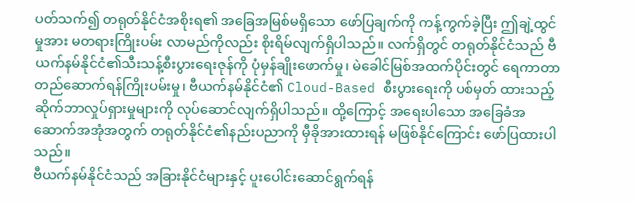ပတ်သက်၍ တရုတ်နိုင်ငံအစိုးရ၏ အခြေအမြစ်မရှိသော ဖော်ပြချက်ကို ကန့်ကွက်ခဲ့ပြီး ဤချဲ့ထွင်မှုအား မတရားကြိုးပမ်း လာမည်ကိုလည်း စိုးရိမ်လျက်ရှိပါသည်။ လက်ရှိတွင် တရုတ်နိုင်ငံသည် ဗီယက်နမ်နိုင်ငံ၏သီးသန့်စီးပွားရေးဇုန်ကို ပုံမှန်ချိုးဖောက်မှု၊ မဲခေါင်မြစ်အထက်ပိုင်းတွင် ရေကာတာ တည်ဆောက်ရန်ကြိုးပမ်းမှု၊ ဗီယက်နမ်နိုင်ငံ၏ Cloud-Based စီးပွားရေးကို ပစ်မှတ် ထားသည့် ဆိုက်ဘာလှုပ်ရှားမှုများကို လုပ်ဆောင်လျက်ရှိပါသည်။ ထို့ကြောင့် အရေးပါသော အခြေခံအဆောက်အအုံအတွက် တရုတ်နိုင်ငံ၏နည်းပညာကို မှီခိုအားထားရန် မဖြစ်နိုင်ကြောင်း ဖော်ပြထားပါသည်။
ဗီယက်နမ်နိုင်ငံသည် အခြားနိုင်ငံများနှင့် ပူးပေါင်းဆောင်ရွက်ရန်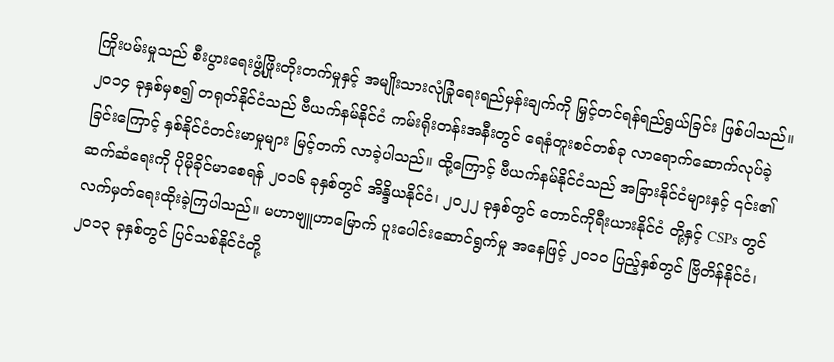ကြိုးပမ်းမှုသည် စီးပွားရေးဖွံ့ဖြိုးတိုးတက်မှုနှင့် အမျိုးသားလုံခြုံရေးရည်မှန်းချက်ကို မြှင့်တင်ရန်ရည်ရွယ်ခြင်း ဖြစ်ပါသည်။ ၂၀၁၄ ခုနှစ်မှစ၍ တရုတ်နိုင်ငံသည် ဗီယက်နမ်နိုင်ငံ ကမ်းရိုးတန်းအနီးတွင် ရေနံတူးစင်တစ်ခု လာရောက်ဆောက်လုပ်ခဲ့ခြင်းကြောင့် နှစ်နိုင်ငံတင်းမာမှုများ မြင့်တက် လာခဲ့ပါသည်။ ထို့ကြောင့် ဗီယက်နမ်နိုင်ငံသည် အခြားနိုင်ငံများနှင့် ၎င်း၏ဆက်ဆံရေးကို ပိုမိုခိုင်မာစေရန် ၂၀၁၆ ခုနှစ်တွင် အိန္ဒိယနိုင်ငံ၊ ၂၀၂၂ ခုနှစ်တွင် တောင်ကိုရီးယားနိုင်ငံ တို့နှင့် CSPs တွင် လက်မှတ်ရေးထိုးခဲ့ကြပါသည်။ မဟာဗျူဟာမြောက် ပူးပေါင်းဆောင်ရွက်မှု အနေဖြင့် ၂၀၁၀ ပြည့်နှစ်တွင် ဗြိတိန်နိုင်ငံ၊ ၂၀၁၃ ခုနှစ်တွင် ပြင်သစ်နိုင်ငံတို့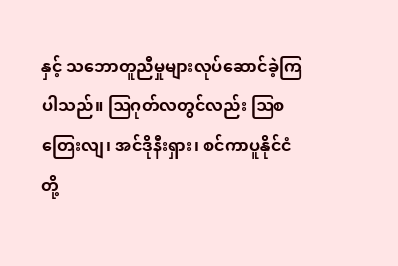နှင့် သဘောတူညီမှုများလုပ်ဆောင်ခဲ့ကြပါသည်။ ဩဂုတ်လတွင်လည်း ဩစတြေးလျ၊ အင်ဒိုနီးရှား၊ စင်ကာပူနိုင်ငံတို့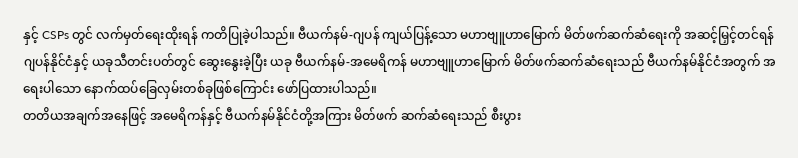နှင့် CSPs တွင် လက်မှတ်ရေးထိုးရန် ကတိပြုခဲ့ပါသည်။ ဗီယက်နမ်-ဂျပန် ကျယ်ပြန့်သော မဟာဗျူဟာမြောက် မိတ်ဖက်ဆက်ဆံရေးကို အဆင့်မြှင့်တင်ရန် ဂျပန်နိုင်ငံနှင့် ယခုသီတင်းပတ်တွင် ဆွေးနွေးခဲ့ပြီး ယခု ဗီယက်နမ်-အမေရိကန် မဟာဗျူဟာမြောက် မိတ်ဖက်ဆက်ဆံရေးသည် ဗီယက်နမ်နိုင်ငံအတွက် အရေးပါသော နောက်ထပ်ခြေလှမ်းတစ်ခုဖြစ်ကြောင်း ဖော်ပြထားပါသည်။
တတိယအချက်အနေဖြင့် အမေရိကန်နှင့် ဗီယက်နမ်နိုင်ငံတို့အကြား မိတ်ဖက် ဆက်ဆံရေးသည် စီးပွား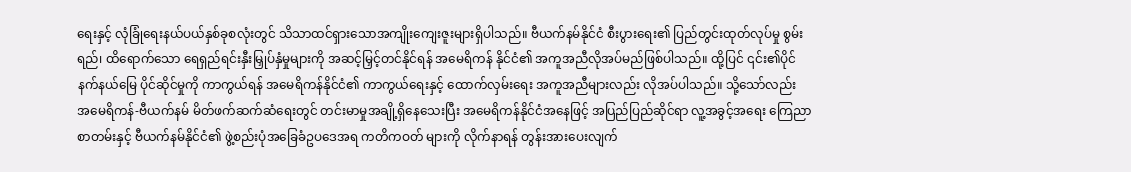ရေးနှင့် လုံခြုံရေးနယ်ပယ်နှစ်ခုစလုံးတွင် သိသာထင်ရှားသောအကျိုးကျေးဇူးများရှိပါသည်။ ဗီယက်နမ်နိုင်ငံ စီးပွားရေး၏ ပြည်တွင်းထုတ်လုပ်မှု စွမ်းရည်၊ ထိရောက်သော ရေရှည်ရင်းနှီးမြှုပ်နှံမှုများကို အဆင့်မြှင့်တင်နိုင်ရန် အမေရိကန် နိုင်ငံ၏ အကူအညီလိုအပ်မည်ဖြစ်ပါသည်။ ထို့ပြင် ၎င်း၏ပိုင်နက်နယ်မြေ ပိုင်ဆိုင်မှုကို ကာကွယ်ရန် အမေရိကန်နိုင်ငံ၏ ကာကွယ်ရေးနှင့် ထောက်လှမ်းရေး အကူအညီများလည်း လိုအပ်ပါသည်။ သို့သော်လည်း အမေရိကန်-ဗီယက်နမ် မိတ်ဖက်ဆက်ဆံရေးတွင် တင်းမာမှုအချို့ရှိနေသေးပြီး အမေရိကန်နိုင်ငံအနေဖြင့် အပြည်ပြည်ဆိုင်ရာ လူ့အခွင့်အရေး ကြေညာစာတမ်းနှင့် ဗီယက်နမ်နိုင်ငံ၏ ဖွဲ့စည်းပုံအခြေခံဥပဒေအရ ကတိကဝတ် များကို လိုက်နာရန် တွန်းအားပေးလျက်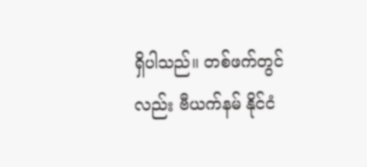ရှိပါသည်။ တစ်ဖက်တွင်လည်း ဗီယက်နမ် နိုင်ငံ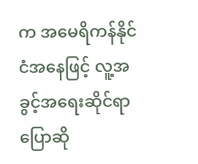က အမေရိကန်နိုင်ငံအနေဖြင့် လူ့အခွင့်အရေးဆိုင်ရာ ပြောဆို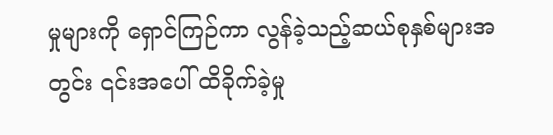မှုများကို ရှောင်ကြဉ်ကာ လွန်ခဲ့သည့်ဆယ်စုနှစ်များအတွင်း ၎င်းအပေါ် ထိခိုက်ခဲ့မှု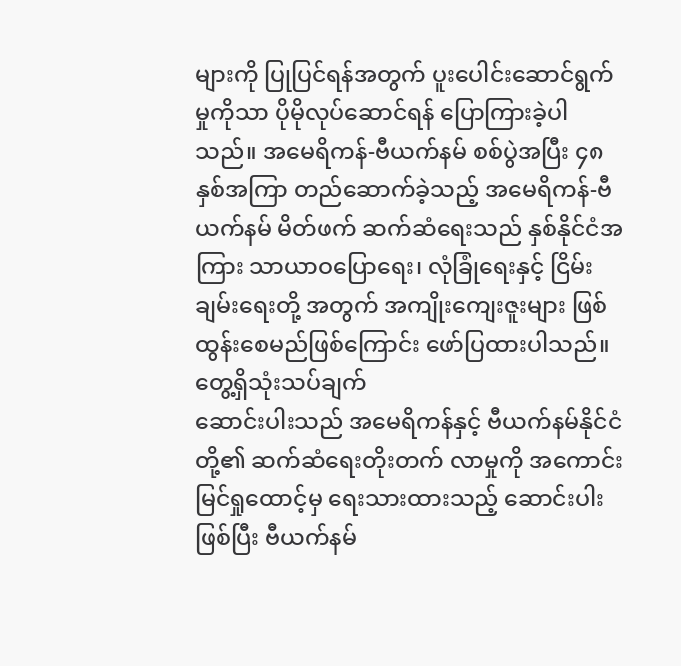များကို ပြုပြင်ရန်အတွက် ပူးပေါင်းဆောင်ရွက်မှုကိုသာ ပိုမိုလုပ်ဆောင်ရန် ပြောကြားခဲ့ပါသည်။ အမေရိကန်-ဗီယက်နမ် စစ်ပွဲအပြီး ၄၈ နှစ်အကြာ တည်ဆောက်ခဲ့သည့် အမေရိကန်-ဗီယက်နမ် မိတ်ဖက် ဆက်ဆံရေးသည် နှစ်နိုင်ငံအကြား သာယာဝပြောရေး၊ လုံခြုံရေးနှင့် ငြိမ်းချမ်းရေးတို့ အတွက် အကျိုးကျေးဇူးများ ဖြစ်ထွန်းစေမည်ဖြစ်ကြောင်း ဖော်ပြထားပါသည်။
တွေ့ရှိသုံးသပ်ချက်
ဆောင်းပါးသည် အမေရိကန်နှင့် ဗီယက်နမ်နိုင်ငံတို့၏ ဆက်ဆံရေးတိုးတက် လာမှုကို အကောင်းမြင်ရှုထောင့်မှ ရေးသားထားသည့် ဆောင်းပါးဖြစ်ပြီး ဗီယက်နမ်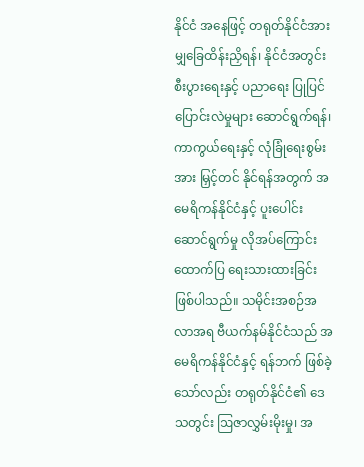နိုင်ငံ အနေဖြင့် တရုတ်နိုင်ငံအား မျှခြေထိန်းညှိရန်၊ နိုင်ငံအတွင်း စီးပွားရေးနှင့် ပညာရေး ပြုပြင်ပြောင်းလဲမှုများ ဆောင်ရွက်ရန်၊ ကာကွယ်ရေးနှင့် လုံခြုံရေးစွမ်းအား မြှင့်တင် နိုင်ရန်အတွက် အမေရိကန်နိုင်ငံနှင့် ပူးပေါင်းဆောင်ရွက်မှု လိုအပ်ကြောင်း ထောက်ပြ ရေးသားထားခြင်းဖြစ်ပါသည်။ သမိုင်းအစဉ်အလာအရ ဗီယက်နမ်နိုင်ငံသည် အမေရိကန်နိုင်ငံနှင့် ရန်ဘက် ဖြစ်ခဲ့သော်လည်း တရုတ်နိုင်ငံ၏ ဒေသတွင်း ဩဇာလွှမ်းမိုးမှု၊ အ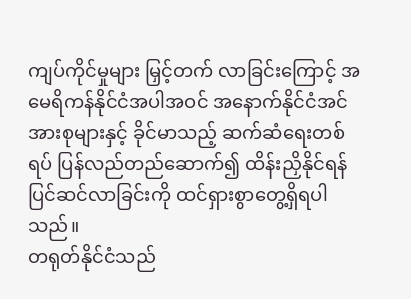ကျပ်ကိုင်မှုများ မြှင့်တက် လာခြင်းကြောင့် အမေရိကန်နိုင်ငံအပါအဝင် အနောက်နိုင်ငံအင်အားစုများနှင့် ခိုင်မာသည့် ဆက်ဆံရေးတစ်ရပ် ပြန်လည်တည်ဆောက်၍ ထိန်းညှိနိုင်ရန် ပြင်ဆင်လာခြင်းကို ထင်ရှားစွာတွေ့ရှိရပါသည်။
တရုတ်နိုင်ငံသည်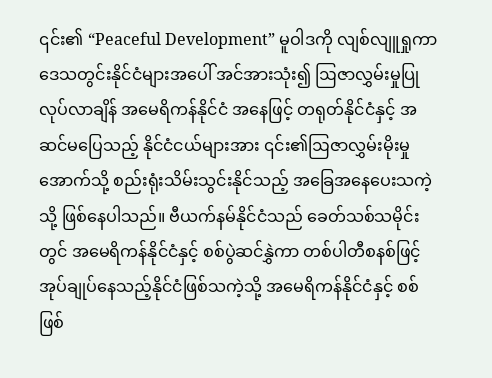၎င်း၏ “Peaceful Development” မူဝါဒကို လျစ်လျူရှုကာ ဒေသတွင်းနိုင်ငံများအပေါ် အင်အားသုံး၍ ဩဇာလွှမ်းမှုပြုလုပ်လာချိန် အမေရိကန်နိုင်ငံ အနေဖြင့် တရုတ်နိုင်ငံနှင့် အဆင်မပြေသည့် နိုင်ငံငယ်များအား ၎င်း၏ဩဇာလွှမ်းမိုးမှု အောက်သို့ စည်းရုံးသိမ်းသွင်းနိုင်သည့် အခြေအနေပေးသကဲ့သို့ ဖြစ်နေပါသည်။ ဗီယက်နမ်နိုင်ငံသည် ခေတ်သစ်သမိုင်းတွင် အမေရိကန်နိုင်ငံနှင့် စစ်ပွဲဆင်နွှဲကာ တစ်ပါတီစနစ်ဖြင့် အုပ်ချုပ်နေသည့်နိုင်ငံဖြစ်သကဲ့သို့ အမေရိကန်နိုင်ငံနှင့် စစ်ဖြစ်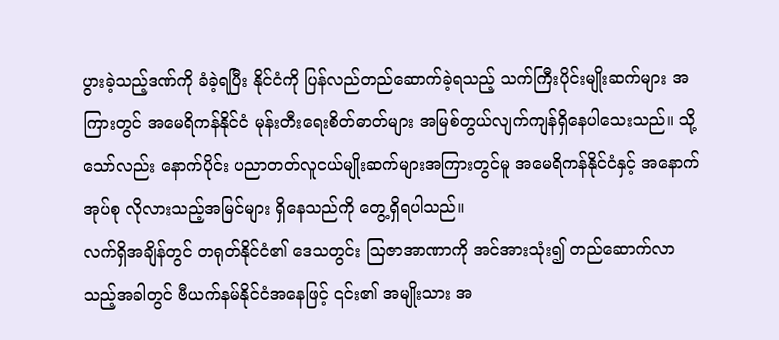ပွားခဲ့သည့်ဒဏ်ကို ခံခဲ့ရပြီး နိုင်ငံကို ပြန်လည်တည်ဆောက်ခဲ့ရသည့် သက်ကြီးပိုင်းမျိုးဆက်များ အကြားတွင် အမေရိကန်နိုင်ငံ မုန်းတီးရေးစိတ်ဓာတ်များ အမြစ်တွယ်လျက်ကျန်ရှိနေပါသေးသည်။ သို့သော်လည်း နောက်ပိုင်း ပညာတတ်လူငယ်မျိုးဆက်များအကြားတွင်မူ အမေရိကန်နိုင်ငံနှင့် အနောက်အုပ်စု လိုလားသည့်အမြင်များ ရှိနေသည်ကို တွေ့ရှိရပါသည်။
လက်ရှိအချိန်တွင် တရုတ်နိုင်ငံ၏ ဒေသတွင်း ဩဇာအာဏာကို အင်အားသုံး၍ တည်ဆောက်လာသည့်အခါတွင် ဗီယက်နမ်နိုင်ငံအနေဖြင့် ၎င်း၏ အမျိုးသား အ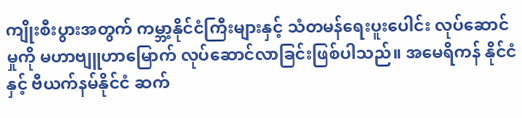ကျိုးစီးပွားအတွက် ကမ္ဘာ့နိုင်ငံကြီးများနှင့် သံတမန်ရေးပူးပေါင်း လုပ်ဆောင်မှုကို မဟာဗျူဟာမြောက် လုပ်ဆောင်လာခြင်းဖြစ်ပါသည်။ အမေရိကန် နိုင်ငံနှင့် ဗီယက်နမ်နိုင်ငံ ဆက်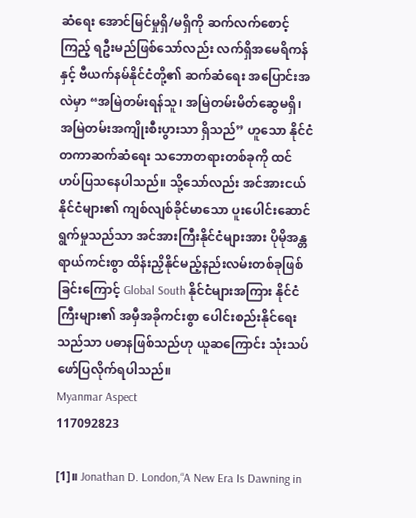ဆံရေး အောင်မြင်မှုရှိ/မရှိကို ဆက်လက်စောင့်ကြည့် ရဦးမည်ဖြစ်သော်လည်း လက်ရှိအမေရိကန်နှင့် ဗီယက်နမ်နိုင်ငံတို့၏ ဆက်ဆံရေး အပြောင်းအလဲမှာ “အမြဲတမ်းရန်သူ၊ အမြဲတမ်းမိတ်ဆွေမရှိ၊ အမြဲတမ်းအကျိုးစီးပွားသာ ရှိသည်” ဟူသော နိုင်ငံတကာဆက်ဆံရေး သဘောတရားတစ်ခုကို ထင်ဟပ်ပြသနေပါသည်။ သို့သော်လည်း အင်အားငယ်နိုင်ငံများ၏ ကျစ်လျစ်ခိုင်မာသော ပူးပေါင်းဆောင်ရွက်မှုသည်သာ အင်အားကြီးနိုင်ငံများအား ပိုမိုအန္တရာယ်ကင်းစွာ ထိန်းညှိနိုင်မည့်နည်းလမ်းတစ်ခုဖြစ်ခြင်းကြောင့် Global South နိုင်ငံများအကြား နိုင်ငံကြီးများ၏ အမှီအခိုကင်းစွာ ပေါင်းစည်းနိုင်ရေးသည်သာ ပဓာနဖြစ်သည်ဟု ယူဆကြောင်း သုံးသပ်ဖော်ပြလိုက်ရပါသည်။
Myanmar Aspect
117092823

[1]။ Jonathan D. London,“A New Era Is Dawning in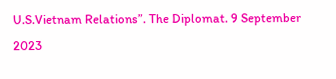U.S.Vietnam Relations”. The Diplomat. 9 September 2023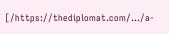[/https://thediplomat.com/.../a-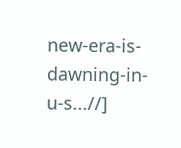new-era-is-dawning-in-u-s...//]